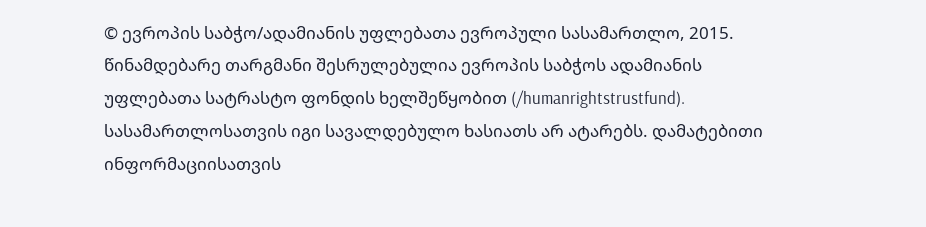© ევროპის საბჭო/ადამიანის უფლებათა ევროპული სასამართლო, 2015. წინამდებარე თარგმანი შესრულებულია ევროპის საბჭოს ადამიანის უფლებათა სატრასტო ფონდის ხელშეწყობით (/humanrightstrustfund). სასამართლოსათვის იგი სავალდებულო ხასიათს არ ატარებს. დამატებითი ინფორმაციისათვის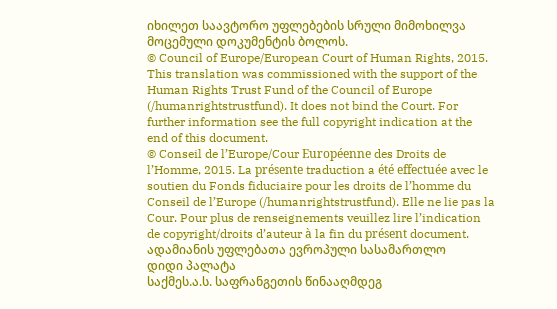იხილეთ საავტორო უფლებების სრული მიმოხილვა მოცემული დოკუმენტის ბოლოს.
© Council of Europe/European Court of Human Rights, 2015. This translation was commissioned with the support of the Human Rights Trust Fund of the Council of Europe (/humanrightstrustfund). It does not bind the Court. For further information see the full copyright indication at the end of this document.
© Conseil de l’Europe/Cour Européenne des Droits de l’Homme, 2015. La présente traduction a été effectuée avec le soutien du Fonds fiduciaire pour les droits de l’homme du Conseil de l’Europe (/humanrightstrustfund). Elle ne lie pas la Cour. Pour plus de renseignements veuillez lire l’indication de copyright/droits d’auteur à la fin du présent document.
ადამიანის უფლებათა ევროპული სასამართლო
დიდი პალატა
საქმეს.ა.ს. საფრანგეთის წინააღმდეგ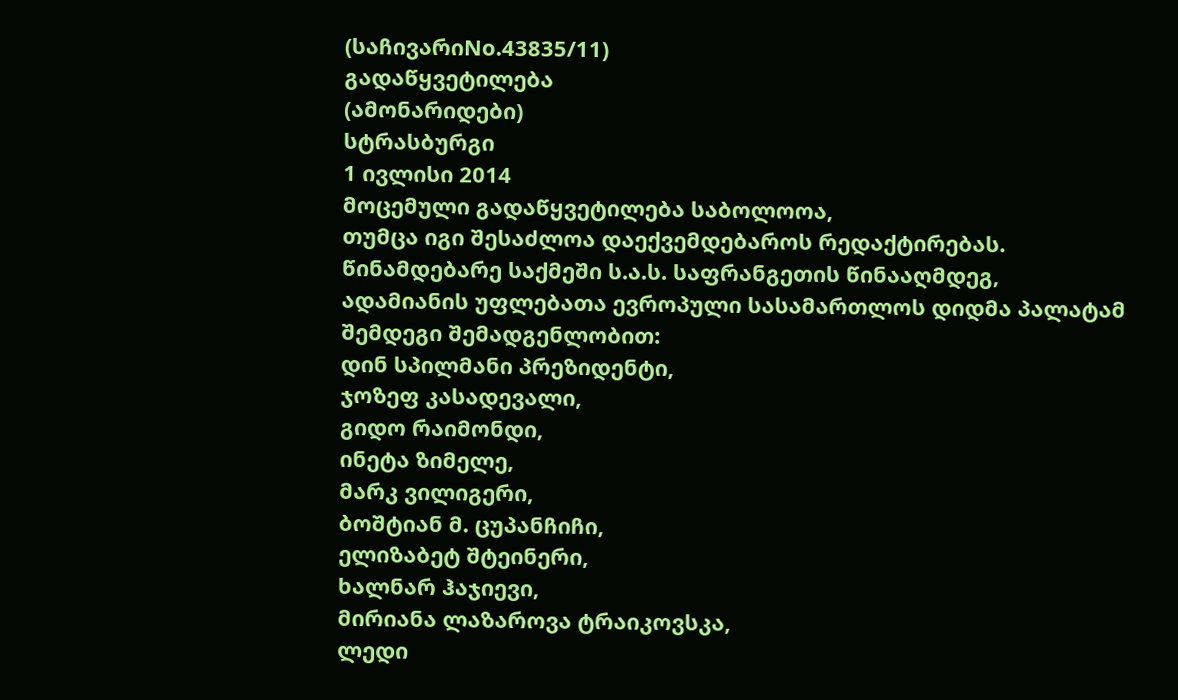(საჩივარიNo.43835/11)
გადაწყვეტილება
(ამონარიდები)
სტრასბურგი
1 ივლისი 2014
მოცემული გადაწყვეტილება საბოლოოა,
თუმცა იგი შესაძლოა დაექვემდებაროს რედაქტირებას.
წინამდებარე საქმეში ს.ა.ს. საფრანგეთის წინააღმდეგ,
ადამიანის უფლებათა ევროპული სასამართლოს დიდმა პალატამ შემდეგი შემადგენლობით:
დინ სპილმანი პრეზიდენტი,
ჯოზეფ კასადევალი,
გიდო რაიმონდი,
ინეტა ზიმელე,
მარკ ვილიგერი,
ბოშტიან მ. ცუპანჩიჩი,
ელიზაბეტ შტეინერი,
ხალნარ ჰაჯიევი,
მირიანა ლაზაროვა ტრაიკოვსკა,
ლედი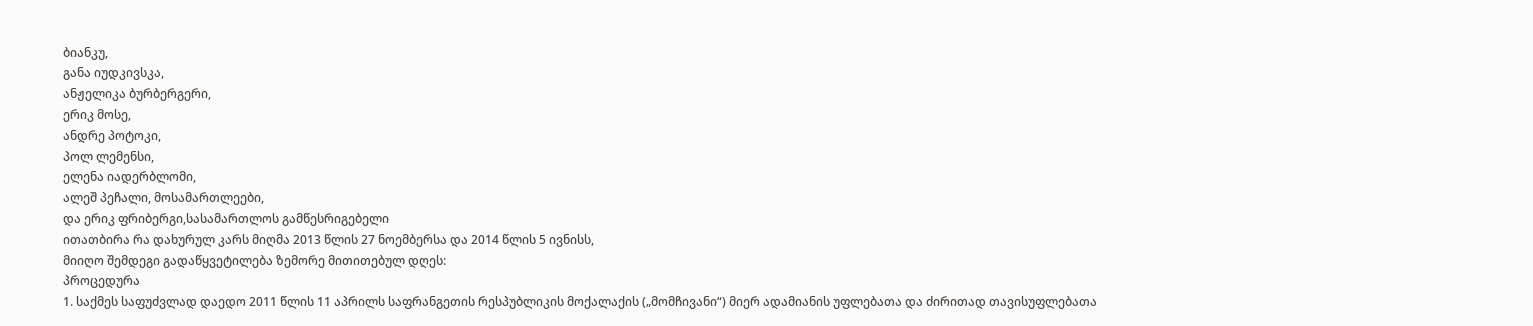ბიანკუ,
განა იუდკივსკა,
ანჟელიკა ბურბერგერი,
ერიკ მოსე,
ანდრე პოტოკი,
პოლ ლემენსი,
ელენა იადერბლომი,
ალეშ პეჩალი, მოსამართლეები,
და ერიკ ფრიბერგი,სასამართლოს გამწესრიგებელი
ითათბირა რა დახურულ კარს მიღმა 2013 წლის 27 ნოემბერსა და 2014 წლის 5 ივნისს,
მიიღო შემდეგი გადაწყვეტილება ზემორე მითითებულ დღეს:
პროცედურა
1. საქმეს საფუძვლად დაედო 2011 წლის 11 აპრილს საფრანგეთის რესპუბლიკის მოქალაქის („მომჩივანი“) მიერ ადამიანის უფლებათა და ძირითად თავისუფლებათა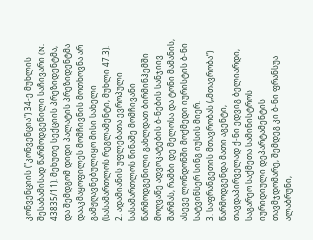კონვენციის ("კონვენცია") 34-ე მუხლის შესაბამისად წარმოდგენილი საჩივარი (N. 43835/11). მეხუთე სექციის პრეზიდენტმა, და შემდგომ დიდი პალატის პრეზიდენტმა დააკმაყოფილეს მომჩივნის მოთხოვნა არ გამჟღავნებულიყო მისი სახელი (სასამართლოს რეგლამენტი, მუხლი 47.3).
2. ადამიანის უფლებათა ევროპული სასამართლოს წინაშე მომჩივანი წარმოდგენილი გახლდათ ბირმინჰემში მოღვაწე ადვოკატების ბ-ნების სანჯიივ შარმას, რამბი დე მელოსა და ტონი მამანის, ასევე ლონდონში მოქმედი იურისტის ბ-ნი სატვინსერ სინგ იუსის მიერ.
3. საფრანგეთის მთავრობას („მთავრობა“) წარმოდგენდა მათი აგენტი, თავდაპირველად ქ-ნი ედვიგ ბელიარდი, საგარეო საქმეთა სამინისტროს იურიდიული დეპარტამენტის თავმჯდომარე, შემდეგ კი ბ-ნი ფრანსუა ალაბრუნი,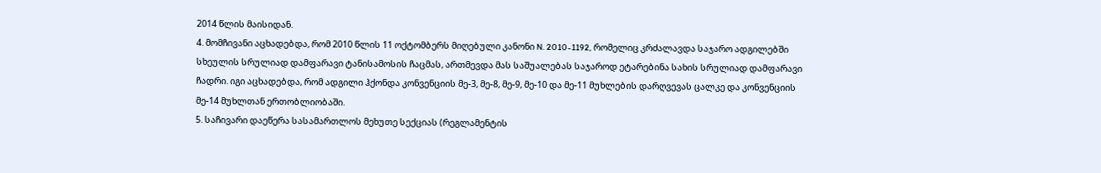2014 წლის მაისიდან.
4. მომჩივანი აცხადებდა, რომ 2010 წლის 11 ოქტომბერს მიღებული კანონი N. 2010-1192, რომელიც კრძალავდა საჯარო ადგილებში სხეულის სრულიად დამფარავი ტანისამოსის ჩაცმას, ართმევდა მას საშუალებას საჯაროდ ეტარებინა სახის სრულიად დამფარავი ჩადრი. იგი აცხადებდა, რომ ადგილი ჰქონდა კონვენციის მე-3, მე-8, მე-9, მე-10 და მე-11 მუხლების დარღვევას ცალკე და კონვენციის მე-14 მუხლთან ერთობლიობაში.
5. საჩივარი დაეწერა სასამართლოს მეხუთე სექციას (რეგლამენტის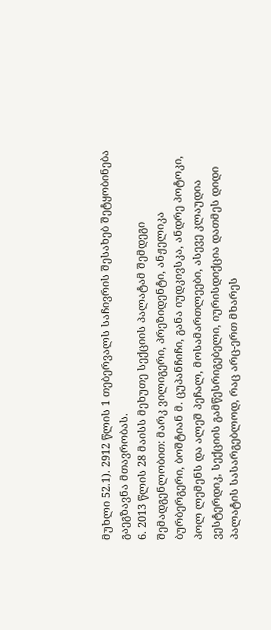მუხლი 52.1). 2912 წლის 1 თებერვალს საჩივრის შესახებ შეტყობინება გაეგზავნა მთავრობას.
6. 2013 წლის 28 მაისს მეხუთე სექციის პალატამ შემდეგი შემადგენლობით: მარკ ვილიგერი, პრეზიდენტი, ანჟელიკა ბურბერგერი, ბოშტიან მ. ცუპანჩიჩი, განა იუდკივსკა, ანდრე პოტოკი, პოლ ლემენს და ალეშ პეჩალ, მოსამართლეები, ასევე კლაუდია ვესტერდიკ, სექციის გამწესრიგებელი, იურისდიქცია დათმეს დიდი პალატის სასარგებლოდ, რაც არც-ერთ მხარეს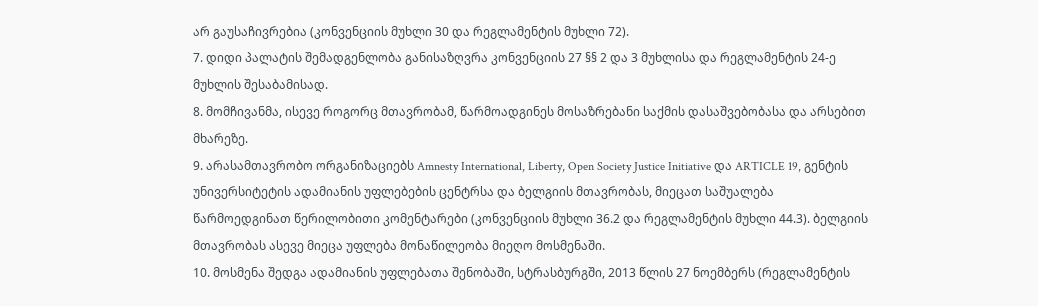არ გაუსაჩივრებია (კონვენციის მუხლი 30 და რეგლამენტის მუხლი 72).
7. დიდი პალატის შემადგენლობა განისაზღვრა კონვენციის 27 §§ 2 და 3 მუხლისა და რეგლამენტის 24-ე მუხლის შესაბამისად.
8. მომჩივანმა, ისევე როგორც მთავრობამ, წარმოადგინეს მოსაზრებანი საქმის დასაშვებობასა და არსებით მხარეზე.
9. არასამთავრობო ორგანიზაციებს Amnesty International, Liberty, Open Society Justice Initiative და ARTICLE 19, გენტის უნივერსიტეტის ადამიანის უფლებების ცენტრსა და ბელგიის მთავრობას, მიეცათ საშუალება წარმოედგინათ წერილობითი კომენტარები (კონვენციის მუხლი 36.2 და რეგლამენტის მუხლი 44.3). ბელგიის მთავრობას ასევე მიეცა უფლება მონაწილეობა მიეღო მოსმენაში.
10. მოსმენა შედგა ადამიანის უფლებათა შენობაში, სტრასბურგში, 2013 წლის 27 ნოემბერს (რეგლამენტის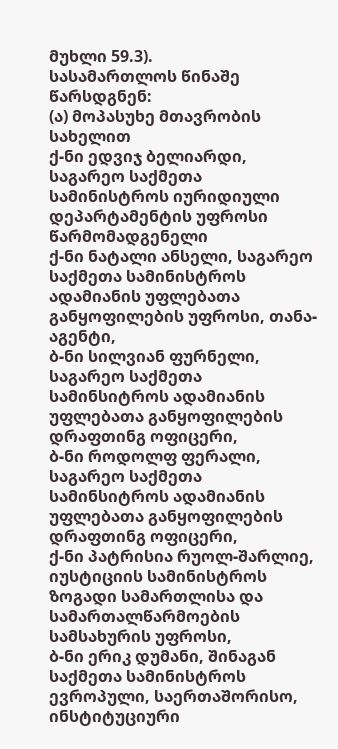მუხლი 59.3).
სასამართლოს წინაშე წარსდგნენ:
(ა) მოპასუხე მთავრობის სახელით
ქ-ნი ედვიჯ ბელიარდი, საგარეო საქმეთა სამინისტროს იურიდიული დეპარტამენტის უფროსი წარმომადგენელი
ქ-ნი ნატალი ანსელი, საგარეო საქმეთა სამინისტროს ადამიანის უფლებათა განყოფილების უფროსი, თანა-აგენტი,
ბ-ნი სილვიან ფურნელი, საგარეო საქმეთა სამინსიტროს ადამიანის უფლებათა განყოფილების დრაფთინგ ოფიცერი,
ბ-ნი როდოლფ ფერალი, საგარეო საქმეთა სამინსიტროს ადამიანის უფლებათა განყოფილების დრაფთინგ ოფიცერი,
ქ-ნი პატრისია რუოლ-შარლიე, იუსტიციის სამინისტროს ზოგადი სამართლისა და სამართალწარმოების სამსახურის უფროსი,
ბ-ნი ერიკ დუმანი, შინაგან საქმეთა სამინისტროს ევროპული, საერთაშორისო, ინსტიტუციური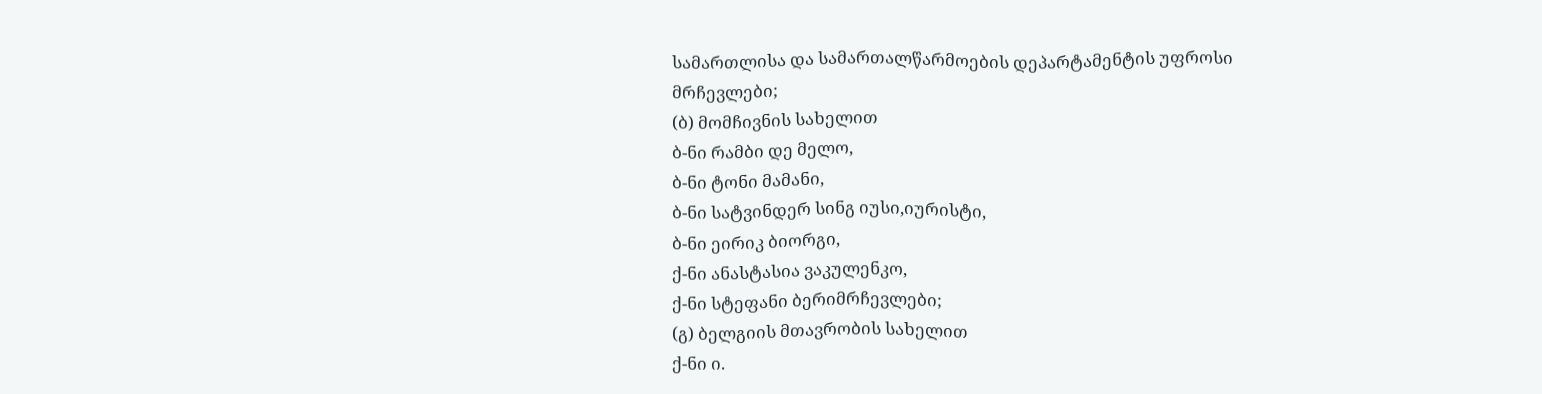სამართლისა და სამართალწარმოების დეპარტამენტის უფროსი
მრჩევლები;
(ბ) მომჩივნის სახელით
ბ-ნი რამბი დე მელო,
ბ-ნი ტონი მამანი,
ბ-ნი სატვინდერ სინგ იუსი,იურისტი,
ბ-ნი ეირიკ ბიორგი,
ქ-ნი ანასტასია ვაკულენკო,
ქ-ნი სტეფანი ბერიმრჩევლები;
(გ) ბელგიის მთავრობის სახელით
ქ-ნი ი.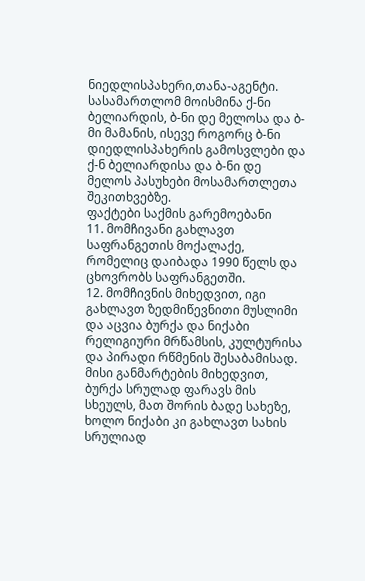ნიედლისპახერი,თანა-აგენტი.
სასამართლომ მოისმინა ქ-ნი ბელიარდის, ბ-ნი დე მელოსა და ბ-მი მამანის, ისევე როგორც ბ-ნი დიედლისპახერის გამოსვლები და ქ-ნ ბელიარდისა და ბ-ნი დე მელოს პასუხები მოსამართლეთა შეკითხვებზე.
ფაქტები საქმის გარემოებანი
11. მომჩივანი გახლავთ საფრანგეთის მოქალაქე, რომელიც დაიბადა 1990 წელს და ცხოვრობს საფრანგეთში.
12. მომჩივნის მიხედვით, იგი გახლავთ ზედმიწევნითი მუსლიმი და აცვია ბურქა და ნიქაბი რელიგიური მრწამსის, კულტურისა და პირადი რწმენის შესაბამისად. მისი განმარტების მიხედვით, ბურქა სრულად ფარავს მის სხეულს, მათ შორის ბადე სახეზე, ხოლო ნიქაბი კი გახლავთ სახის სრულიად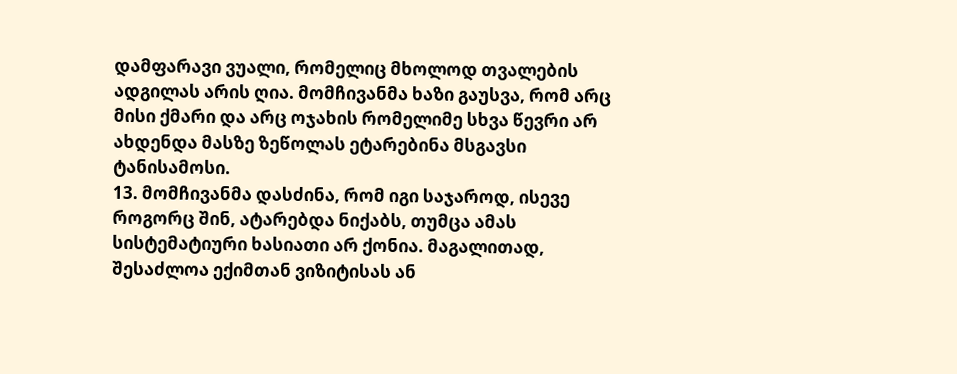დამფარავი ვუალი, რომელიც მხოლოდ თვალების ადგილას არის ღია. მომჩივანმა ხაზი გაუსვა, რომ არც მისი ქმარი და არც ოჯახის რომელიმე სხვა წევრი არ ახდენდა მასზე ზეწოლას ეტარებინა მსგავსი ტანისამოსი.
13. მომჩივანმა დასძინა, რომ იგი საჯაროდ, ისევე როგორც შინ, ატარებდა ნიქაბს, თუმცა ამას სისტემატიური ხასიათი არ ქონია. მაგალითად, შესაძლოა ექიმთან ვიზიტისას ან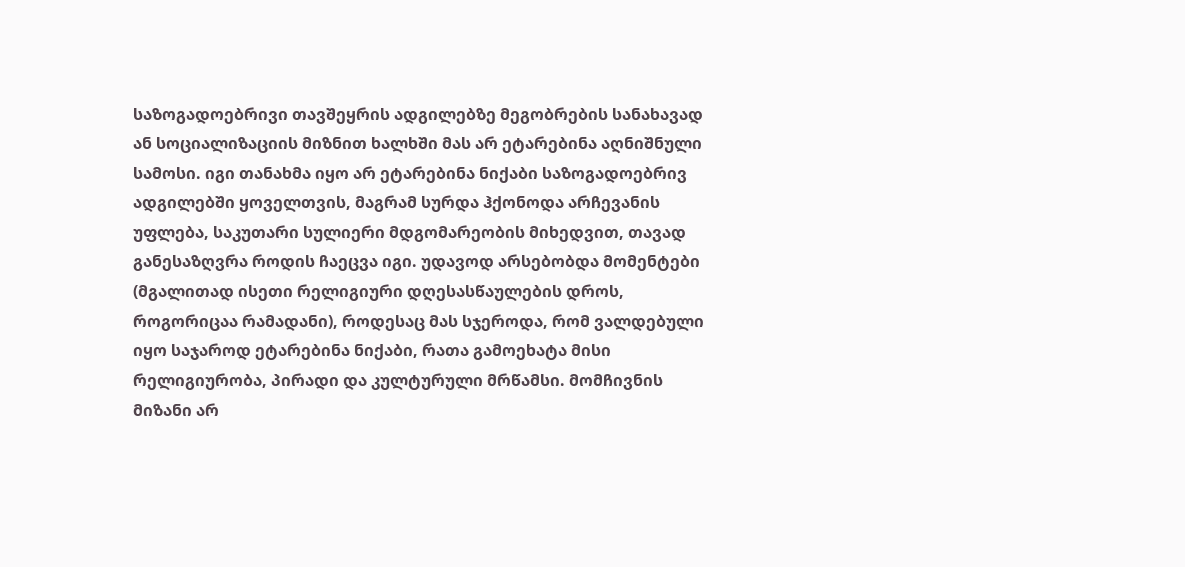საზოგადოებრივი თავშეყრის ადგილებზე მეგობრების სანახავად ან სოციალიზაციის მიზნით ხალხში მას არ ეტარებინა აღნიშნული სამოსი. იგი თანახმა იყო არ ეტარებინა ნიქაბი საზოგადოებრივ ადგილებში ყოველთვის, მაგრამ სურდა ჰქონოდა არჩევანის უფლება, საკუთარი სულიერი მდგომარეობის მიხედვით, თავად განესაზღვრა როდის ჩაეცვა იგი. უდავოდ არსებობდა მომენტები (მგალითად ისეთი რელიგიური დღესასწაულების დროს, როგორიცაა რამადანი), როდესაც მას სჯეროდა, რომ ვალდებული იყო საჯაროდ ეტარებინა ნიქაბი, რათა გამოეხატა მისი რელიგიურობა, პირადი და კულტურული მრწამსი. მომჩივნის მიზანი არ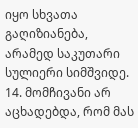იყო სხვათა გაღიზიანება, არამედ საკუთარი სულიერი სიმშვიდე.
14. მომჩივანი არ აცხადებდა, რომ მას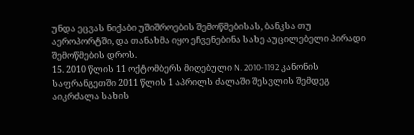უნდა ეცვას ნიქაბი უშიშროების შემოწმებისას, ბანკსა თუ აეროპორტში, და თანახმა იყო ეჩვენებინა სახე აუცილებელი პირადი შემოწმების დროს.
15. 2010 წლის 11 ოქტომბერს მიღებული N. 2010-1192 კანონის საფრანგეთში 2011 წლის 1 აპრილს ძალაში შესვლის შემდეგ აიკრძალა სახის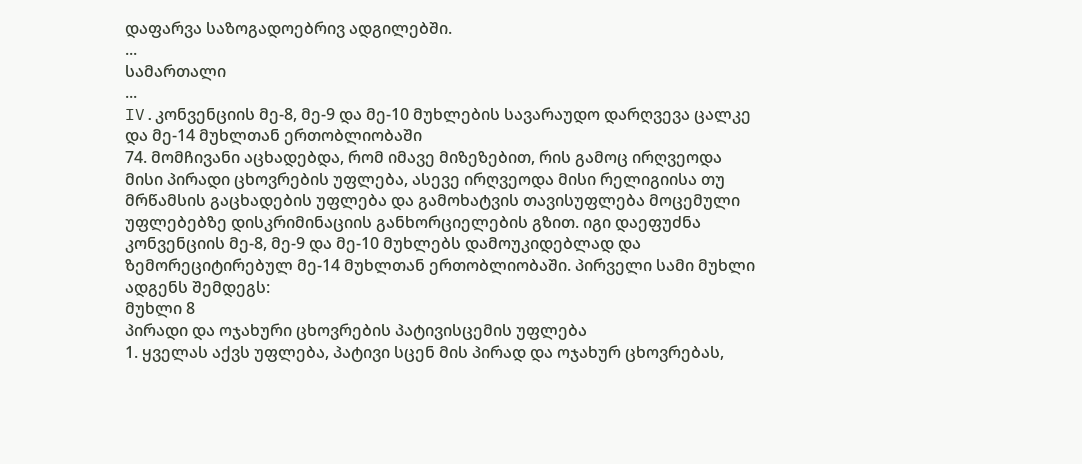დაფარვა საზოგადოებრივ ადგილებში.
...
სამართალი
...
IV.კონვენციის მე-8, მე-9 და მე-10 მუხლების სავარაუდო დარღვევა ცალკე და მე-14 მუხლთან ერთობლიობაში
74. მომჩივანი აცხადებდა, რომ იმავე მიზეზებით, რის გამოც ირღვეოდა მისი პირადი ცხოვრების უფლება, ასევე ირღვეოდა მისი რელიგიისა თუ მრწამსის გაცხადების უფლება და გამოხატვის თავისუფლება მოცემული უფლებებზე დისკრიმინაციის განხორციელების გზით. იგი დაეფუძნა კონვენციის მე-8, მე-9 და მე-10 მუხლებს დამოუკიდებლად და ზემორეციტირებულ მე-14 მუხლთან ერთობლიობაში. პირველი სამი მუხლი ადგენს შემდეგს:
მუხლი 8
პირადი და ოჯახური ცხოვრების პატივისცემის უფლება
1. ყველას აქვს უფლება, პატივი სცენ მის პირად და ოჯახურ ცხოვრებას,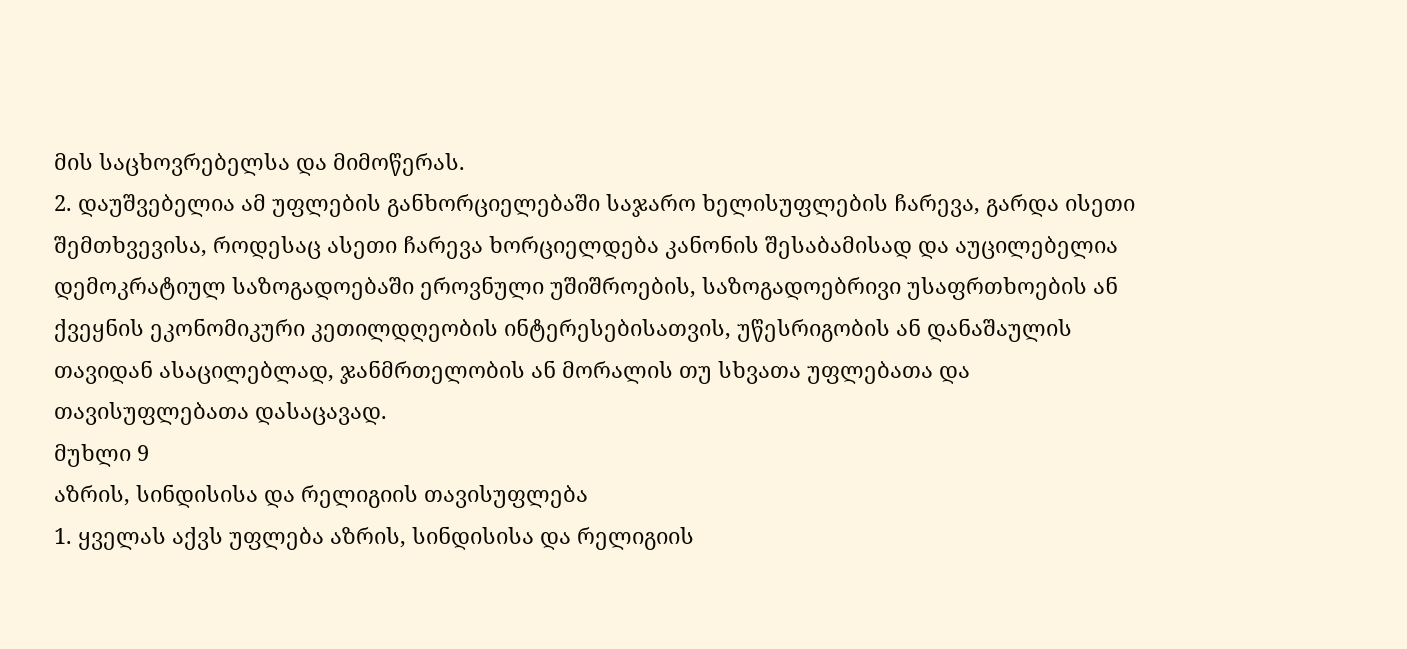მის საცხოვრებელსა და მიმოწერას.
2. დაუშვებელია ამ უფლების განხორციელებაში საჯარო ხელისუფლების ჩარევა, გარდა ისეთი შემთხვევისა, როდესაც ასეთი ჩარევა ხორციელდება კანონის შესაბამისად და აუცილებელია დემოკრატიულ საზოგადოებაში ეროვნული უშიშროების, საზოგადოებრივი უსაფრთხოების ან ქვეყნის ეკონომიკური კეთილდღეობის ინტერესებისათვის, უწესრიგობის ან დანაშაულის თავიდან ასაცილებლად, ჯანმრთელობის ან მორალის თუ სხვათა უფლებათა და თავისუფლებათა დასაცავად.
მუხლი 9
აზრის, სინდისისა და რელიგიის თავისუფლება
1. ყველას აქვს უფლება აზრის, სინდისისა და რელიგიის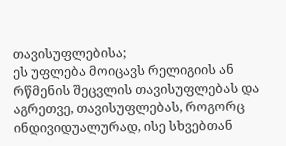თავისუფლებისა;
ეს უფლება მოიცავს რელიგიის ან რწმენის შეცვლის თავისუფლებას და აგრეთვე, თავისუფლებას, როგორც ინდივიდუალურად, ისე სხვებთან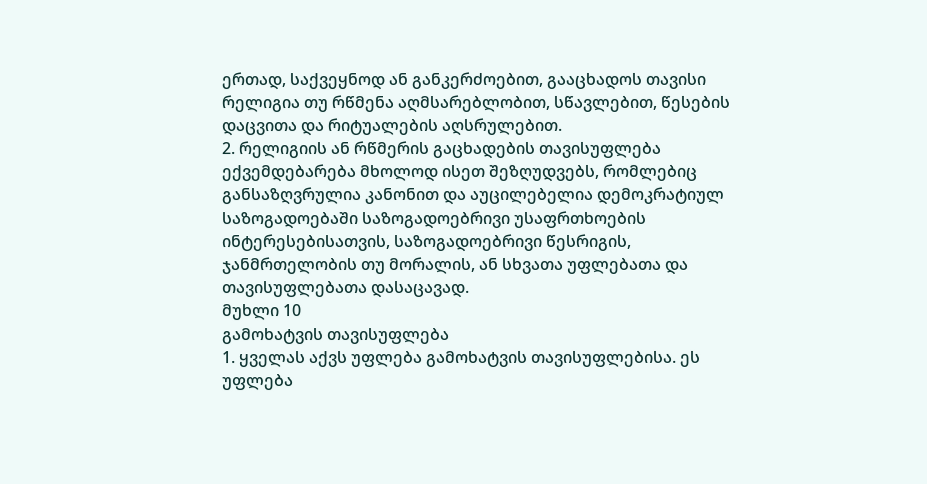ერთად, საქვეყნოდ ან განკერძოებით, გააცხადოს თავისი რელიგია თუ რწმენა აღმსარებლობით, სწავლებით, წესების დაცვითა და რიტუალების აღსრულებით.
2. რელიგიის ან რწმერის გაცხადების თავისუფლება ექვემდებარება მხოლოდ ისეთ შეზღუდვებს, რომლებიც განსაზღვრულია კანონით და აუცილებელია დემოკრატიულ საზოგადოებაში საზოგადოებრივი უსაფრთხოების ინტერესებისათვის, საზოგადოებრივი წესრიგის, ჯანმრთელობის თუ მორალის, ან სხვათა უფლებათა და თავისუფლებათა დასაცავად.
მუხლი 10
გამოხატვის თავისუფლება
1. ყველას აქვს უფლება გამოხატვის თავისუფლებისა. ეს უფლება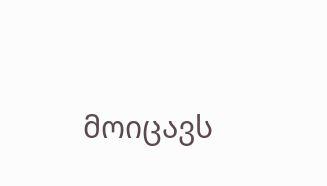მოიცავს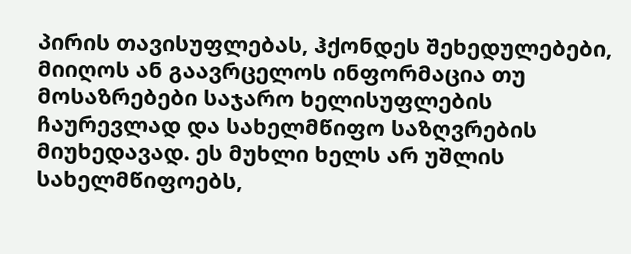პირის თავისუფლებას, ჰქონდეს შეხედულებები, მიიღოს ან გაავრცელოს ინფორმაცია თუ მოსაზრებები საჯარო ხელისუფლების ჩაურევლად და სახელმწიფო საზღვრების მიუხედავად. ეს მუხლი ხელს არ უშლის სახელმწიფოებს,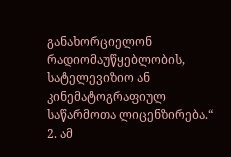განახორციელონ რადიომაუწყებლობის, სატელევიზიო ან კინემატოგრაფიულ საწარმოთა ლიცენზირება.“
2. ამ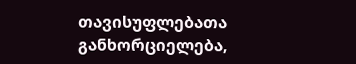თავისუფლებათა განხორციელება,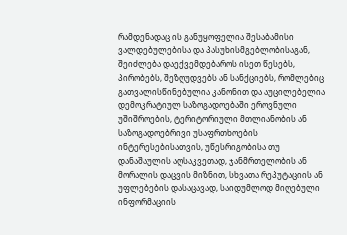რამდენადაც ის განუყოფელია შესაბამისი ვალდებულებისა და პასუხისმგებლობისაგან, შეიძლება დაექვემდებაროს ისეთ წესებს, პირობებს, შეზღუდვებს ან სანქციებს, რომლებიც გათვალისწინებულია კანონით და აუცილებელია დემოკრატიულ საზოგადოებაში ეროვნული უშიშროების, ტერიტორიული მთლიანობის ან საზოგადოებრივი უსაფრთხოების ინტერესებისათვის, უწესრიგობისა თუ დანაშაულის აღსაკვეთად, ჯანმრთელობის ან მორალის დაცვის მიზნით, სხვათა რეპუტაციის ან უფლებების დასაცავად, საიდუმლოდ მიღებული ინფორმაციის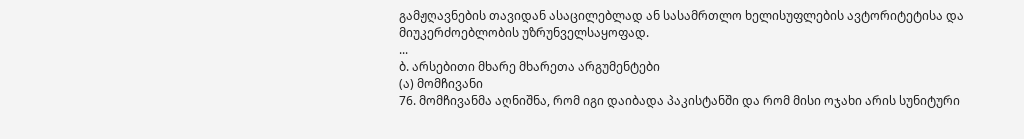გამჟღავნების თავიდან ასაცილებლად ან სასამრთლო ხელისუფლების ავტორიტეტისა და მიუკერძოებლობის უზრუნველსაყოფად.
...
ბ. არსებითი მხარე მხარეთა არგუმენტები
(ა) მომჩივანი
76. მომჩივანმა აღნიშნა, რომ იგი დაიბადა პაკისტანში და რომ მისი ოჯახი არის სუნიტური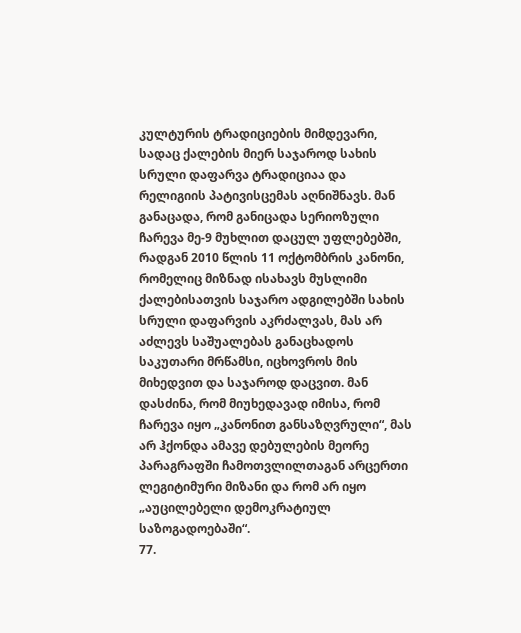კულტურის ტრადიციების მიმდევარი, სადაც ქალების მიერ საჯაროდ სახის სრული დაფარვა ტრადიციაა და რელიგიის პატივისცემას აღნიშნავს. მან განაცადა, რომ განიცადა სერიოზული ჩარევა მე-9 მუხლით დაცულ უფლებებში, რადგან 2010 წლის 11 ოქტომბრის კანონი, რომელიც მიზნად ისახავს მუსლიმი ქალებისათვის საჯარო ადგილებში სახის სრული დაფარვის აკრძალვას, მას არ აძლევს საშუალებას განაცხადოს საკუთარი მრწამსი, იცხოვროს მის მიხედვით და საჯაროდ დაცვით. მან დასძინა, რომ მიუხედავად იმისა, რომ ჩარევა იყო „კანონით განსაზღვრული“, მას არ ჰქონდა ამავე დებულების მეორე პარაგრაფში ჩამოთვლილთაგან არცერთი ლეგიტიმური მიზანი და რომ არ იყო „აუცილებელი დემოკრატიულ საზოგადოებაში“.
77.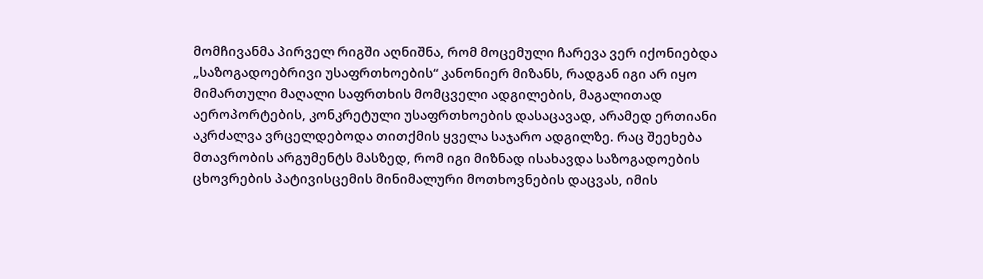მომჩივანმა პირველ რიგში აღნიშნა, რომ მოცემული ჩარევა ვერ იქონიებდა „საზოგადოებრივი უსაფრთხოების“ კანონიერ მიზანს, რადგან იგი არ იყო მიმართული მაღალი საფრთხის მომცველი ადგილების, მაგალითად აეროპორტების, კონკრეტული უსაფრთხოების დასაცავად, არამედ ერთიანი აკრძალვა ვრცელდებოდა თითქმის ყველა საჯარო ადგილზე. რაც შეეხება მთავრობის არგუმენტს მასზედ, რომ იგი მიზნად ისახავდა საზოგადოების ცხოვრების პატივისცემის მინიმალური მოთხოვნების დაცვას, იმის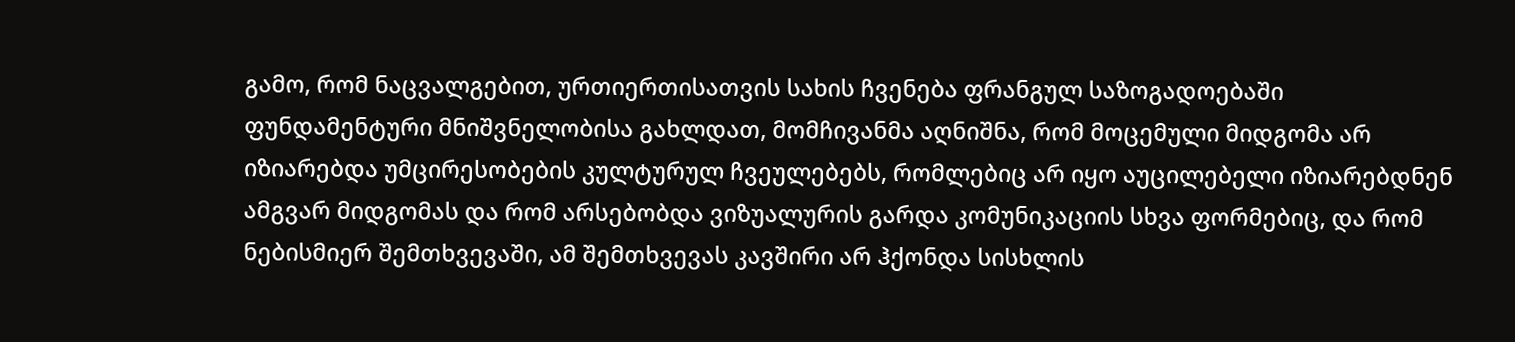გამო, რომ ნაცვალგებით, ურთიერთისათვის სახის ჩვენება ფრანგულ საზოგადოებაში ფუნდამენტური მნიშვნელობისა გახლდათ, მომჩივანმა აღნიშნა, რომ მოცემული მიდგომა არ იზიარებდა უმცირესობების კულტურულ ჩვეულებებს, რომლებიც არ იყო აუცილებელი იზიარებდნენ ამგვარ მიდგომას და რომ არსებობდა ვიზუალურის გარდა კომუნიკაციის სხვა ფორმებიც, და რომ ნებისმიერ შემთხვევაში, ამ შემთხვევას კავშირი არ ჰქონდა სისხლის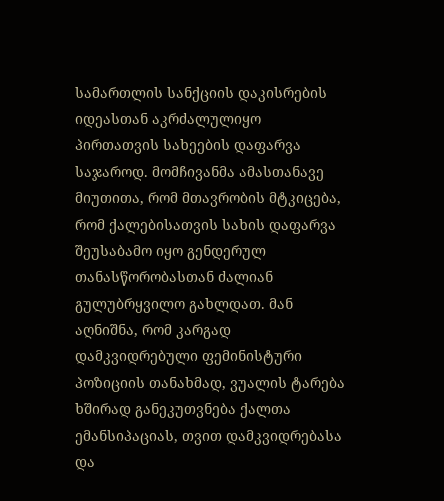სამართლის სანქციის დაკისრების იდეასთან აკრძალულიყო პირთათვის სახეების დაფარვა საჯაროდ. მომჩივანმა ამასთანავე მიუთითა, რომ მთავრობის მტკიცება, რომ ქალებისათვის სახის დაფარვა შეუსაბამო იყო გენდერულ თანასწორობასთან ძალიან გულუბრყვილო გახლდათ. მან აღნიშნა, რომ კარგად დამკვიდრებული ფემინისტური პოზიციის თანახმად, ვუალის ტარება ხშირად განეკუთვნება ქალთა ემანსიპაციას, თვით დამკვიდრებასა და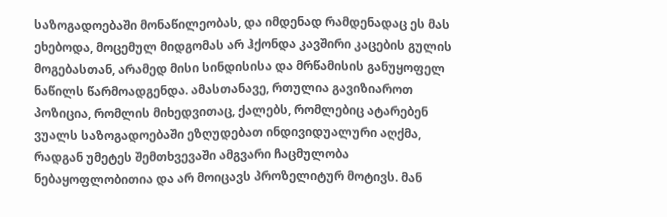საზოგადოებაში მონაწილეობას, და იმდენად რამდენადაც ეს მას ეხებოდა, მოცემულ მიდგომას არ ჰქონდა კავშირი კაცების გულის მოგებასთან, არამედ მისი სინდისისა და მრწამისის განუყოფელ ნაწილს წარმოადგენდა. ამასთანავე, რთულია გავიზიაროთ პოზიცია, რომლის მიხედვითაც, ქალებს, რომლებიც ატარებენ ვუალს საზოგადოებაში ეზღუდებათ ინდივიდუალური აღქმა, რადგან უმეტეს შემთხვევაში ამგვარი ჩაცმულობა ნებაყოფლობითია და არ მოიცავს პროზელიტურ მოტივს. მან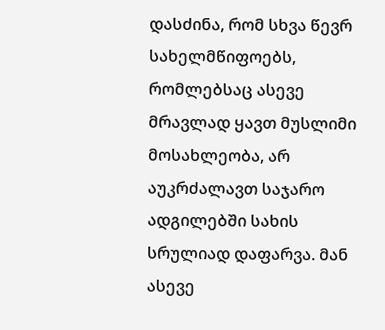დასძინა, რომ სხვა წევრ სახელმწიფოებს, რომლებსაც ასევე მრავლად ყავთ მუსლიმი მოსახლეობა, არ აუკრძალავთ საჯარო ადგილებში სახის სრულიად დაფარვა. მან ასევე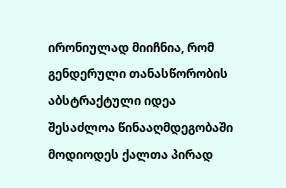ირონიულად მიიჩნია, რომ გენდერული თანასწორობის აბსტრაქტული იდეა შესაძლოა წინააღმდეგობაში მოდიოდეს ქალთა პირად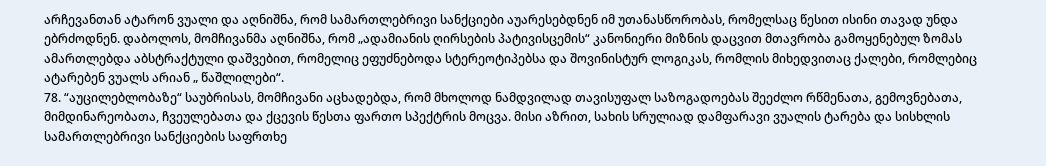არჩევანთან ატარონ ვუალი და აღნიშნა, რომ სამართლებრივი სანქციები აუარესებდნენ იმ უთანასწორობას, რომელსაც წესით ისინი თავად უნდა ებრძოდნენ. დაბოლოს, მომჩივანმა აღნიშნა, რომ „ადამიანის ღირსების პატივისცემის“ კანონიერი მიზნის დაცვით მთავრობა გამოყენებულ ზომას ამართლებდა აბსტრაქტული დაშვებით, რომელიც ეფუძნებოდა სტერეოტიპებსა და შოვინისტურ ლოგიკას, რომლის მიხედვითაც ქალები, რომლებიც ატარებენ ვუალს არიან „ წაშლილები“.
78. “აუცილებლობაზე“ საუბრისას, მომჩივანი აცხადებდა, რომ მხოლოდ ნამდვილად თავისუფალ საზოგადოებას შეეძლო რწმენათა, გემოვნებათა, მიმდინარეობათა, ჩვეულებათა და ქცევის წესთა ფართო სპექტრის მოცვა. მისი აზრით, სახის სრულიად დამფარავი ვუალის ტარება და სისხლის სამართლებრივი სანქციების საფრთხე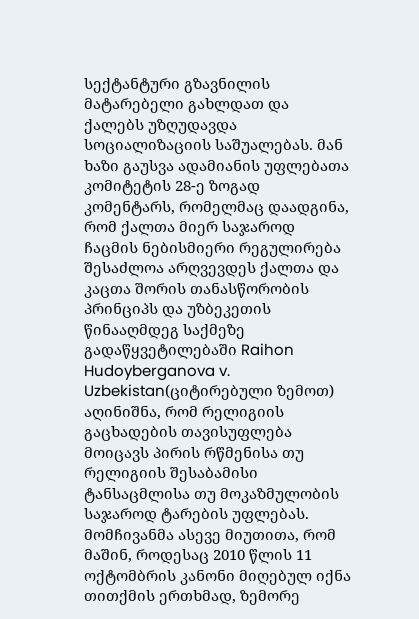სექტანტური გზავნილის მატარებელი გახლდათ და ქალებს უზღუდავდა სოციალიზაციის საშუალებას. მან ხაზი გაუსვა ადამიანის უფლებათა კომიტეტის 28-ე ზოგად კომენტარს, რომელმაც დაადგინა, რომ ქალთა მიერ საჯაროდ ჩაცმის ნებისმიერი რეგულირება შესაძლოა არღვევდეს ქალთა და კაცთა შორის თანასწორობის პრინციპს და უზბეკეთის წინააღმდეგ საქმეზე გადაწყვეტილებაში Raihon Hudoyberganova v. Uzbekistan(ციტირებული ზემოთ) აღინიშნა, რომ რელიგიის გაცხადების თავისუფლება მოიცავს პირის რწმენისა თუ რელიგიის შესაბამისი ტანსაცმლისა თუ მოკაზმულობის საჯაროდ ტარების უფლებას. მომჩივანმა ასევე მიუთითა, რომ მაშინ, როდესაც 2010 წლის 11 ოქტომბრის კანონი მიღებულ იქნა თითქმის ერთხმად, ზემორე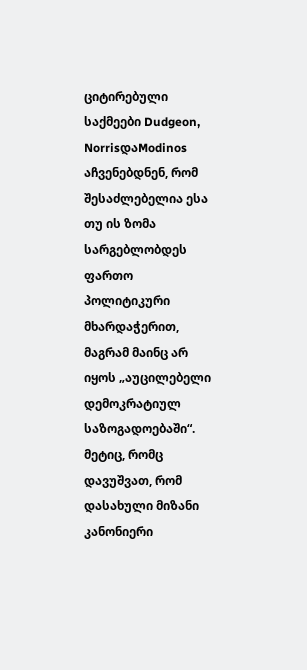ციტირებული საქმეები Dudgeon, NorrisდაModinos აჩვენებდნენ, რომ შესაძლებელია ესა თუ ის ზომა სარგებლობდეს ფართო პოლიტიკური მხარდაჭერით, მაგრამ მაინც არ იყოს „აუცილებელი დემოკრატიულ საზოგადოებაში“.
მეტიც, რომც დავუშვათ, რომ დასახული მიზანი კანონიერი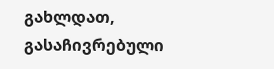გახლდათ, გასაჩივრებული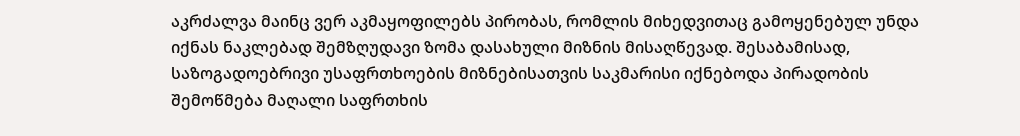აკრძალვა მაინც ვერ აკმაყოფილებს პირობას, რომლის მიხედვითაც გამოყენებულ უნდა იქნას ნაკლებად შემზღუდავი ზომა დასახული მიზნის მისაღწევად. შესაბამისად, საზოგადოებრივი უსაფრთხოების მიზნებისათვის საკმარისი იქნებოდა პირადობის შემოწმება მაღალი საფრთხის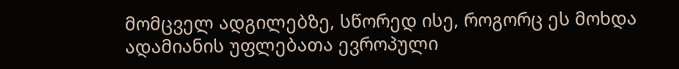მომცველ ადგილებზე, სწორედ ისე, როგორც ეს მოხდა ადამიანის უფლებათა ევროპული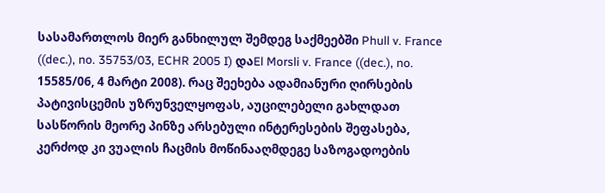სასამართლოს მიერ განხილულ შემდეგ საქმეებში Phull v. France ((dec.), no. 35753/03, ECHR 2005 I) დაEl Morsli v. France ((dec.), no. 15585/06, 4 მარტი 2008). რაც შეეხება ადამიანური ღირსების პატივისცემის უზრუნველყოფას, აუცილებელი გახლდათ სასწორის მეორე პინზე არსებული ინტერესების შეფასება, კერძოდ კი ვუალის ჩაცმის მოწინააღმდეგე საზოგადოების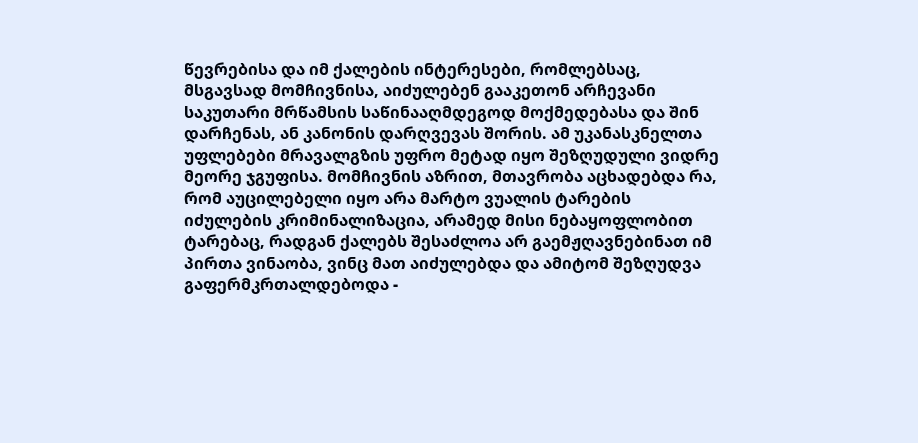წევრებისა და იმ ქალების ინტერესები, რომლებსაც, მსგავსად მომჩივნისა, აიძულებენ გააკეთონ არჩევანი საკუთარი მრწამსის საწინააღმდეგოდ მოქმედებასა და შინ დარჩენას, ან კანონის დარღვევას შორის. ამ უკანასკნელთა უფლებები მრავალგზის უფრო მეტად იყო შეზღუდული ვიდრე მეორე ჯგუფისა. მომჩივნის აზრით, მთავრობა აცხადებდა რა, რომ აუცილებელი იყო არა მარტო ვუალის ტარების იძულების კრიმინალიზაცია, არამედ მისი ნებაყოფლობით ტარებაც, რადგან ქალებს შესაძლოა არ გაემჟღავნებინათ იმ პირთა ვინაობა, ვინც მათ აიძულებდა და ამიტომ შეზღუდვა გაფერმკრთალდებოდა -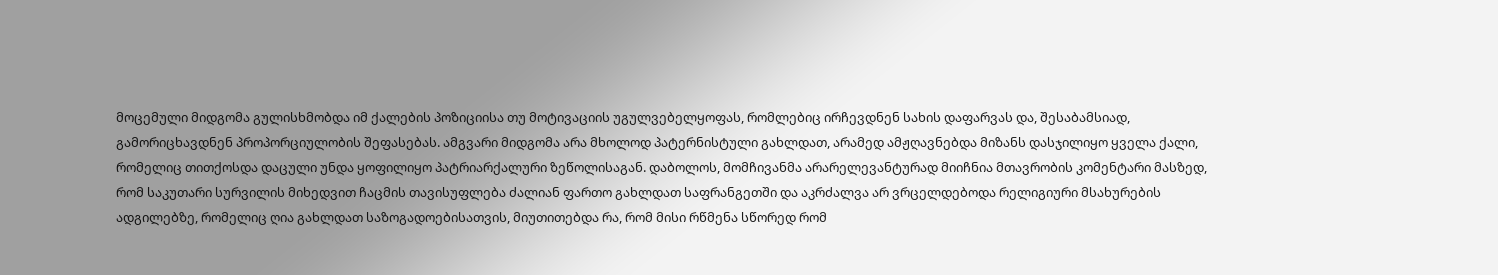მოცემული მიდგომა გულისხმობდა იმ ქალების პოზიციისა თუ მოტივაციის უგულვებელყოფას, რომლებიც ირჩევდნენ სახის დაფარვას და, შესაბამსიად, გამორიცხავდნენ პროპორციულობის შეფასებას. ამგვარი მიდგომა არა მხოლოდ პატერნისტული გახლდათ, არამედ ამჟღავნებდა მიზანს დასჯილიყო ყველა ქალი, რომელიც თითქოსდა დაცული უნდა ყოფილიყო პატრიარქალური ზეწოლისაგან. დაბოლოს, მომჩივანმა არარელევანტურად მიიჩნია მთავრობის კომენტარი მასზედ, რომ საკუთარი სურვილის მიხედვით ჩაცმის თავისუფლება ძალიან ფართო გახლდათ საფრანგეთში და აკრძალვა არ ვრცელდებოდა რელიგიური მსახურების ადგილებზე, რომელიც ღია გახლდათ საზოგადოებისათვის, მიუთითებდა რა, რომ მისი რწმენა სწორედ რომ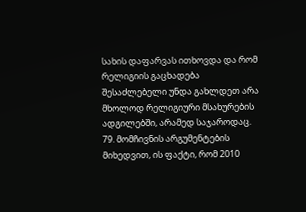სახის დაფარვას ითხოვდა და რომ რელიგიის გაცხადება შესაძლებელი უნდა გახლდეთ არა მხოლოდ რელიგიური მსახურების ადგილებში, არამედ საჯაროდაც.
79. მომჩივნის არგუმენტების მიხედვით, ის ფაქტი, რომ 2010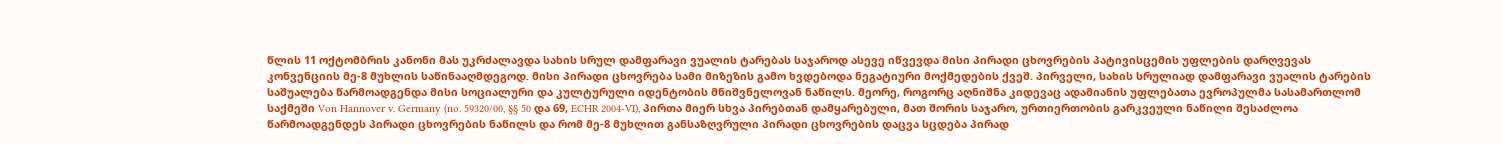წლის 11 ოქტომბრის კანონი მას უკრძალავდა სახის სრულ დამფარავი ვუალის ტარებას საჯაროდ ასევე იწვევდა მისი პირადი ცხოვრების პატივისცემის უფლების დარღვევას კონვენციის მე-8 მუხლის საწინააღმდეგოდ. მისი პირადი ცხოვრება სამი მიზეზის გამო ხვდებოდა ნეგატიური მოქმედების ქვეშ. პირველი, სახის სრულიად დამფარავი ვუალის ტარების საშუალება წარმოადგენდა მისი სოციალური და კულტურული იდენტობის მნიშვნელოვან ნაწილს. მეორე, როგორც აღნიშნა კიდევაც ადამიანის უფლებათა ევროპულმა სასამართლომ საქმეში Von Hannover v. Germany (no. 59320/00, §§ 50 და 69, ECHR 2004‑VI), პირთა მიერ სხვა პირებთან დამყარებული, მათ შორის საჯარო, ურთიერთობის გარკვეული ნაწილი შესაძლოა წარმოადგენდეს პირადი ცხოვრების ნაწილს და რომ მე-8 მუხლით განსაზღვრული პირადი ცხოვრების დაცვა სცდება პირად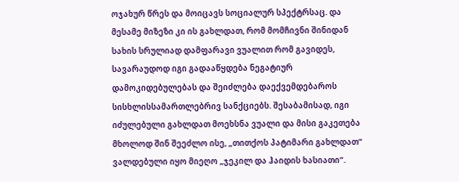ოჯახურ წრეს და მოიცავს სოციალურ სპექტრსაც. და მესამე მიზეზი კი ის გახლდათ, რომ მომჩივნი შინიდან სახის სრულიად დამფარავი ვუალით რომ გავიდეს, სავარაუდოდ იგი გადააწყდება ნეგატიურ დამოკიდებულებას და შეიძლება დაექვემდებაროს სისხლისსამართლებრივ სანქციებს. შესაბამისად, იგი იძულებული გახლდათ მოეხსნა ვუალი და მისი გაკეთება მხოლოდ შინ შეეძლო ისე, „თითქოს პატიმარი გახლდათ“ ვალდებული იყო მიეღო „ჯეკილ და ჰაიდის ხასიათი“.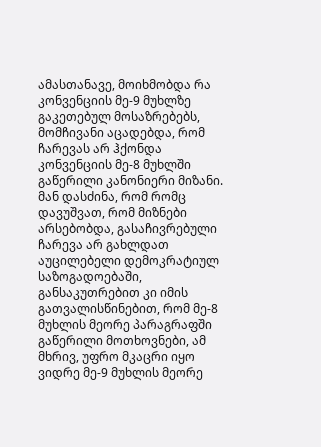ამასთანავე, მოიხმობდა რა კონვენციის მე-9 მუხლზე გაკეთებულ მოსაზრებებს, მომჩივანი აცადებდა, რომ ჩარევას არ ჰქონდა კონვენციის მე-8 მუხლში გაწერილი კანონიერი მიზანი. მან დასძინა, რომ რომც დავუშვათ, რომ მიზნები არსებობდა, გასაჩივრებული ჩარევა არ გახლდათ აუცილებელი დემოკრატიულ საზოგადოებაში, განსაკუთრებით კი იმის გათვალისწინებით, რომ მე-8 მუხლის მეორე პარაგრაფში გაწერილი მოთხოვნები, ამ მხრივ, უფრო მკაცრი იყო ვიდრე მე-9 მუხლის მეორე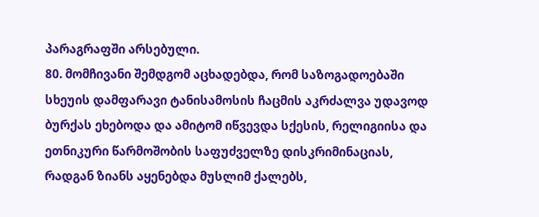პარაგრაფში არსებული.
80. მომჩივანი შემდგომ აცხადებდა, რომ საზოგადოებაში სხეუის დამფარავი ტანისამოსის ჩაცმის აკრძალვა უდავოდ ბურქას ეხებოდა და ამიტომ იწვევდა სქესის, რელიგიისა და ეთნიკური წარმოშობის საფუძველზე დისკრიმინაციას, რადგან ზიანს აყენებდა მუსლიმ ქალებს,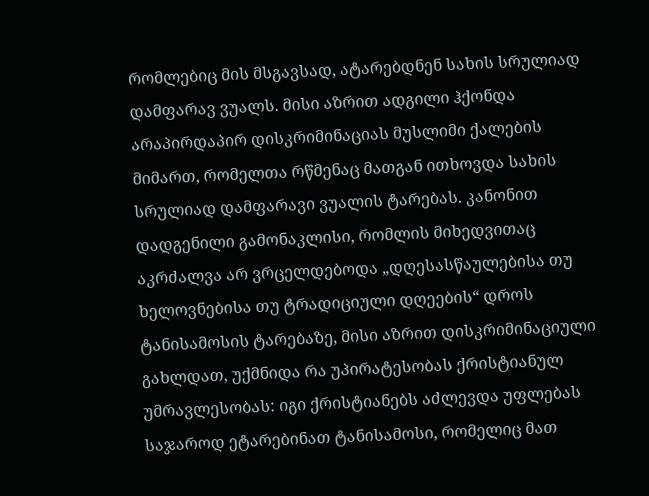რომლებიც მის მსგავსად, ატარებდნენ სახის სრულიად დამფარავ ვუალს. მისი აზრით ადგილი ჰქონდა არაპირდაპირ დისკრიმინაციას მუსლიმი ქალების მიმართ, რომელთა რწმენაც მათგან ითხოვდა სახის სრულიად დამფარავი ვუალის ტარებას. კანონით დადგენილი გამონაკლისი, რომლის მიხედვითაც აკრძალვა არ ვრცელდებოდა „დღესასწაულებისა თუ ხელოვნებისა თუ ტრადიციული დღეების“ დროს ტანისამოსის ტარებაზე, მისი აზრით დისკრიმინაციული გახლდათ, უქმნიდა რა უპირატესობას ქრისტიანულ უმრავლესობას: იგი ქრისტიანებს აძლევდა უფლებას საჯაროდ ეტარებინათ ტანისამოსი, რომელიც მათ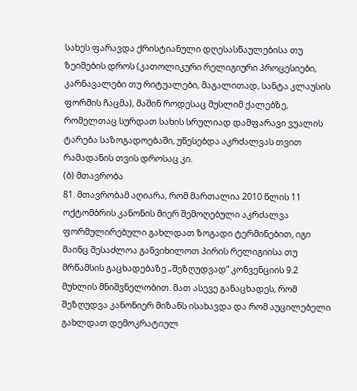სახეს ფარავდა ქრისტიანული დღესასწაულებისა თუ ზეიმების დროს (კათოლიკური რელიგიური პროცესიები, კარნავალები თუ რიტუალები, მაგალითად, სანტა კლაუსის ფორმის ჩაცმა), მაშინ როდესაც მუსლიმ ქალებზე, რომელთაც სურდათ სახის სრულიად დამფარავი ვუალის ტარება საზოგადოებაში, უწესებდა აკრძალვას თვით რამადანის თვის დროსაც კი.
(ბ) მთავრობა
81. მთავრობამ აღიარა, რომ მართალია 2010 წლის 11 ოქტომბრის კანონის მიერ შემოღებული აკრძალვა ფორმულირებული გახლდათ ზოგადი ტერმინებით, იგი მაინც შესაძლოა განვიხილოთ პირის რელიგიისა თუ მრწამსის გაცხადებაზე „შეზღუდვად“ კონვენციის 9.2 მუხლის მნიშვნელობით. მათ ასევე განაცხადეს, რომ შეზღუდვა კანონიერ მიზანს ისახავდა და რომ აუცილებელი გახლდათ დემოკრატიულ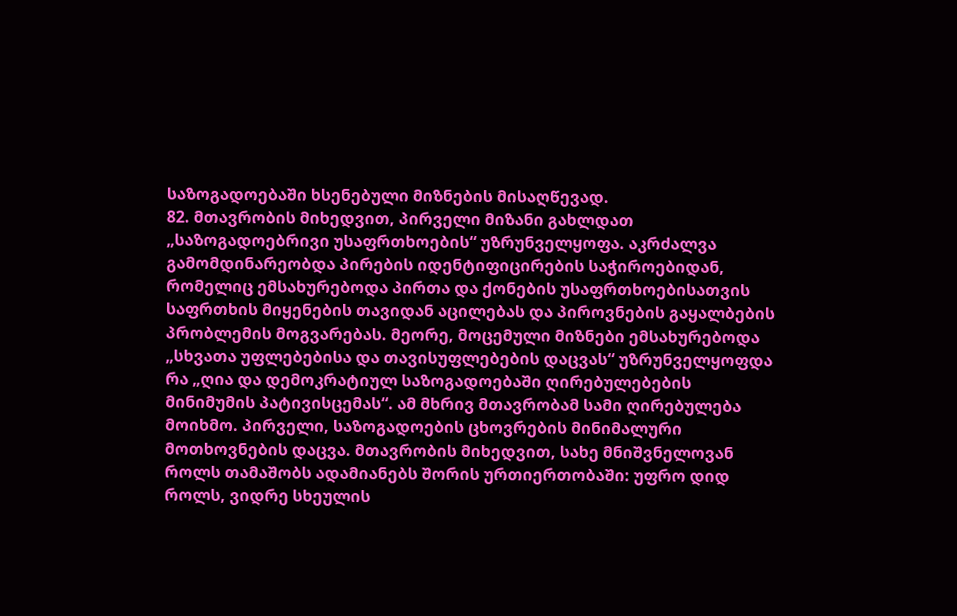საზოგადოებაში ხსენებული მიზნების მისაღწევად.
82. მთავრობის მიხედვით, პირველი მიზანი გახლდათ „საზოგადოებრივი უსაფრთხოების“ უზრუნველყოფა. აკრძალვა გამომდინარეობდა პირების იდენტიფიცირების საჭიროებიდან, რომელიც ემსახურებოდა პირთა და ქონების უსაფრთხოებისათვის საფრთხის მიყენების თავიდან აცილებას და პიროვნების გაყალბების პრობლემის მოგვარებას. მეორე, მოცემული მიზნები ემსახურებოდა „სხვათა უფლებებისა და თავისუფლებების დაცვას“ უზრუნველყოფდა რა „ღია და დემოკრატიულ საზოგადოებაში ღირებულებების მინიმუმის პატივისცემას“. ამ მხრივ მთავრობამ სამი ღირებულება მოიხმო. პირველი, საზოგადოების ცხოვრების მინიმალური მოთხოვნების დაცვა. მთავრობის მიხედვით, სახე მნიშვნელოვან როლს თამაშობს ადამიანებს შორის ურთიერთობაში: უფრო დიდ როლს, ვიდრე სხეულის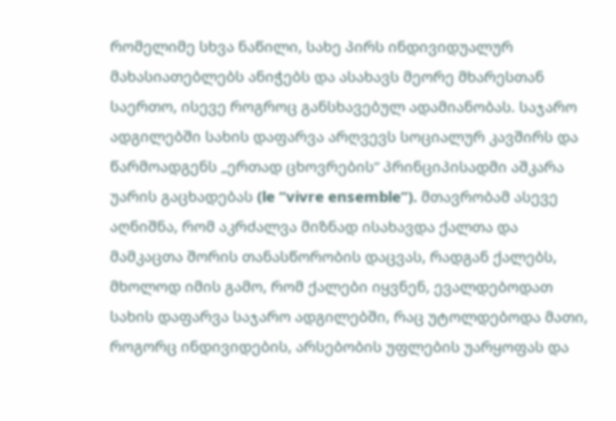რომელიმე სხვა ნაწილი, სახე პირს ინდივიდუალურ მახასიათებლებს ანიჭებს და ასახავს მეორე მხარესთან საერთო, ისევე როგროც განსხავებულ ადამიანობას. საჯარო ადგილებში სახის დაფარვა არღვევს სოციალურ კავშირს და წარმოადგენს „ერთად ცხოვრების“ პრინციპისადმი აშკარა უარის გაცხადებას (le “vivre ensemble”). მთავრობამ ასევე აღნიშნა, რომ აკრძალვა მიზნად ისახავდა ქალთა და მამკაცთა შორის თანასწორობის დაცვას, რადგან ქალებს, მხოლოდ იმის გამო, რომ ქალები იყვნენ, ევალდებოდათ სახის დაფარვა საჯარო ადგილებში, რაც უტოლდებოდა მათი, როგორც ინდივიდების, არსებობის უფლების უარყოფას და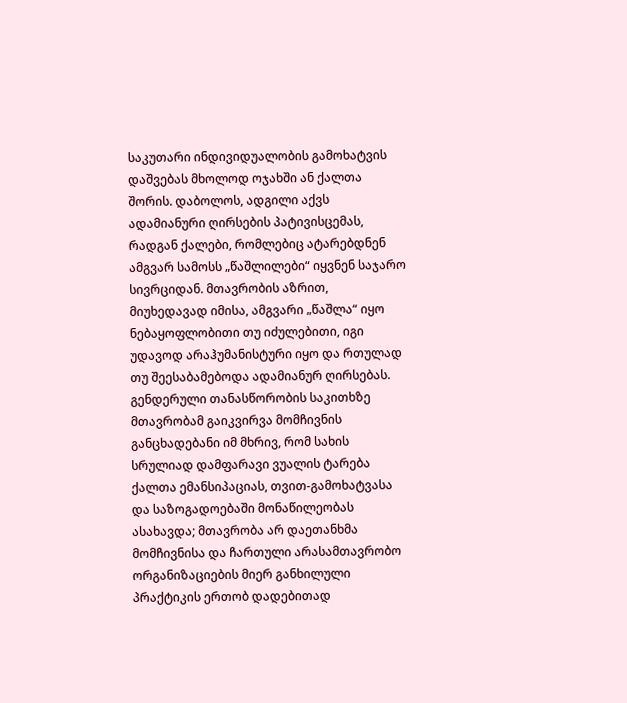საკუთარი ინდივიდუალობის გამოხატვის დაშვებას მხოლოდ ოჯახში ან ქალთა შორის. დაბოლოს, ადგილი აქვს ადამიანური ღირსების პატივისცემას, რადგან ქალები, რომლებიც ატარებდნენ ამგვარ სამოსს „წაშლილები“ იყვნენ საჯარო სივრციდან. მთავრობის აზრით, მიუხედავად იმისა, ამგვარი „წაშლა“ იყო ნებაყოფლობითი თუ იძულებითი, იგი უდავოდ არაჰუმანისტური იყო და რთულად თუ შეესაბამებოდა ადამიანურ ღირსებას.
გენდერული თანასწორობის საკითხზე მთავრობამ გაიკვირვა მომჩივნის განცხადებანი იმ მხრივ, რომ სახის სრულიად დამფარავი ვუალის ტარება ქალთა ემანსიპაციას, თვით-გამოხატვასა და საზოგადოებაში მონაწილეობას ასახავდა; მთავრობა არ დაეთანხმა მომჩივნისა და ჩართული არასამთავრობო ორგანიზაციების მიერ განხილული პრაქტიკის ერთობ დადებითად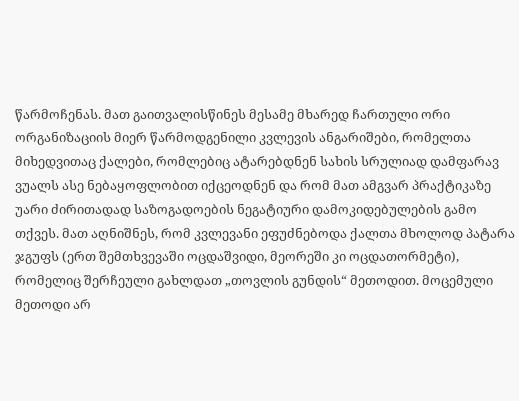წარმოჩენას. მათ გაითვალისწინეს მესამე მხარედ ჩართული ორი ორგანიზაციის მიერ წარმოდგენილი კვლევის ანგარიშები, რომელთა მიხედვითაც ქალები, რომლებიც ატარებდნენ სახის სრულიად დამფარავ ვუალს ასე ნებაყოფლობით იქცეოდნენ და რომ მათ ამგვარ პრაქტიკაზე უარი ძირითადად საზოგადოების ნეგატიური დამოკიდებულების გამო თქვეს. მათ აღნიშნეს, რომ კვლევანი ეფუძნებოდა ქალთა მხოლოდ პატარა ჯგუფს (ერთ შემთხვევაში ოცდაშვიდი, მეორეში კი ოცდათორმეტი), რომელიც შერჩეული გახლდათ „თოვლის გუნდის“ მეთოდით. მოცემული მეთოდი არ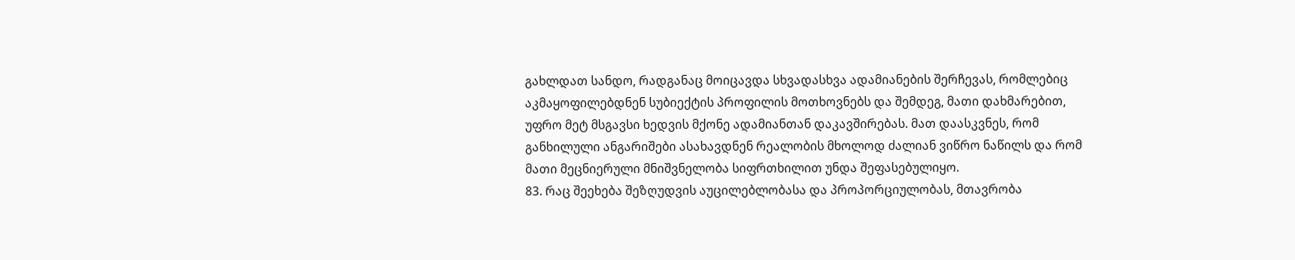გახლდათ სანდო, რადგანაც მოიცავდა სხვადასხვა ადამიანების შერჩევას, რომლებიც აკმაყოფილებდნენ სუბიექტის პროფილის მოთხოვნებს და შემდეგ, მათი დახმარებით, უფრო მეტ მსგავსი ხედვის მქონე ადამიანთან დაკავშირებას. მათ დაასკვნეს, რომ განხილული ანგარიშები ასახავდნენ რეალობის მხოლოდ ძალიან ვიწრო ნაწილს და რომ მათი მეცნიერული მნიშვნელობა სიფრთხილით უნდა შეფასებულიყო.
83. რაც შეეხება შეზღუდვის აუცილებლობასა და პროპორციულობას, მთავრობა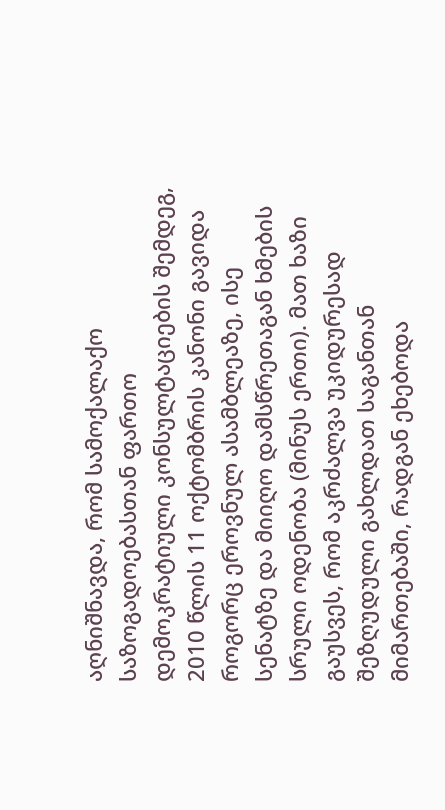აღნიშნავდა, რომ სამოქალაქო საზოგადოებასთან ფართო დემოკრატიული კონსულტაციების შემდეგ, 2010 წლის 11 ოქტომბრის კანონი გავიდა როგორც ეროვნულ ასამბლეაზე, ისე სენატზე და მიიღო დამსწრეთაგან ხმების სრული ოდენობა (მინუს ერთი). მათ ხაზი გაუსვეს, რომ აკრძალვა უკიდურესად შეზღუდული გახლდათ საგანთან მიმართებაში, რადგან ეხებოდა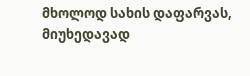მხოლოდ სახის დაფარვას, მიუხედავად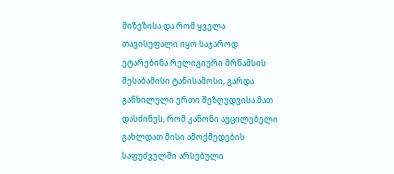მიზეზისა და რომ ყველა თავისუფალი იყო საჯაროდ ეტარებინა რელიგიური მრწამსის შესაბამისი ტანისამოსი, გარდა განხილული ერთი შეზღუდვისა.მათ დასძინეს, რომ კანონი აუცილებელი გახლდათ მისი ამოქმედების საფუძველში არსებული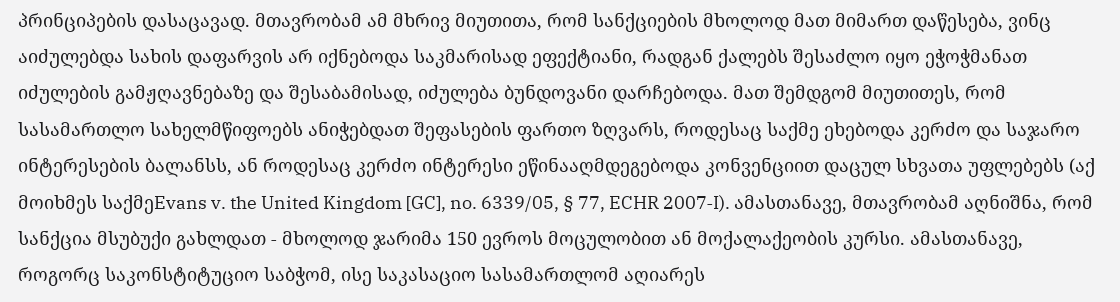პრინციპების დასაცავად. მთავრობამ ამ მხრივ მიუთითა, რომ სანქციების მხოლოდ მათ მიმართ დაწესება, ვინც აიძულებდა სახის დაფარვის არ იქნებოდა საკმარისად ეფექტიანი, რადგან ქალებს შესაძლო იყო ეჭოჭმანათ იძულების გამჟღავნებაზე და შესაბამისად, იძულება ბუნდოვანი დარჩებოდა. მათ შემდგომ მიუთითეს, რომ სასამართლო სახელმწიფოებს ანიჭებდათ შეფასების ფართო ზღვარს, როდესაც საქმე ეხებოდა კერძო და საჯარო ინტერესების ბალანსს, ან როდესაც კერძო ინტერესი ეწინააღმდეგებოდა კონვენციით დაცულ სხვათა უფლებებს (აქ მოიხმეს საქმეEvans v. the United Kingdom [GC], no. 6339/05, § 77, ECHR 2007‑I). ამასთანავე, მთავრობამ აღნიშნა, რომ სანქცია მსუბუქი გახლდათ - მხოლოდ ჯარიმა 150 ევროს მოცულობით ან მოქალაქეობის კურსი. ამასთანავე, როგორც საკონსტიტუციო საბჭომ, ისე საკასაციო სასამართლომ აღიარეს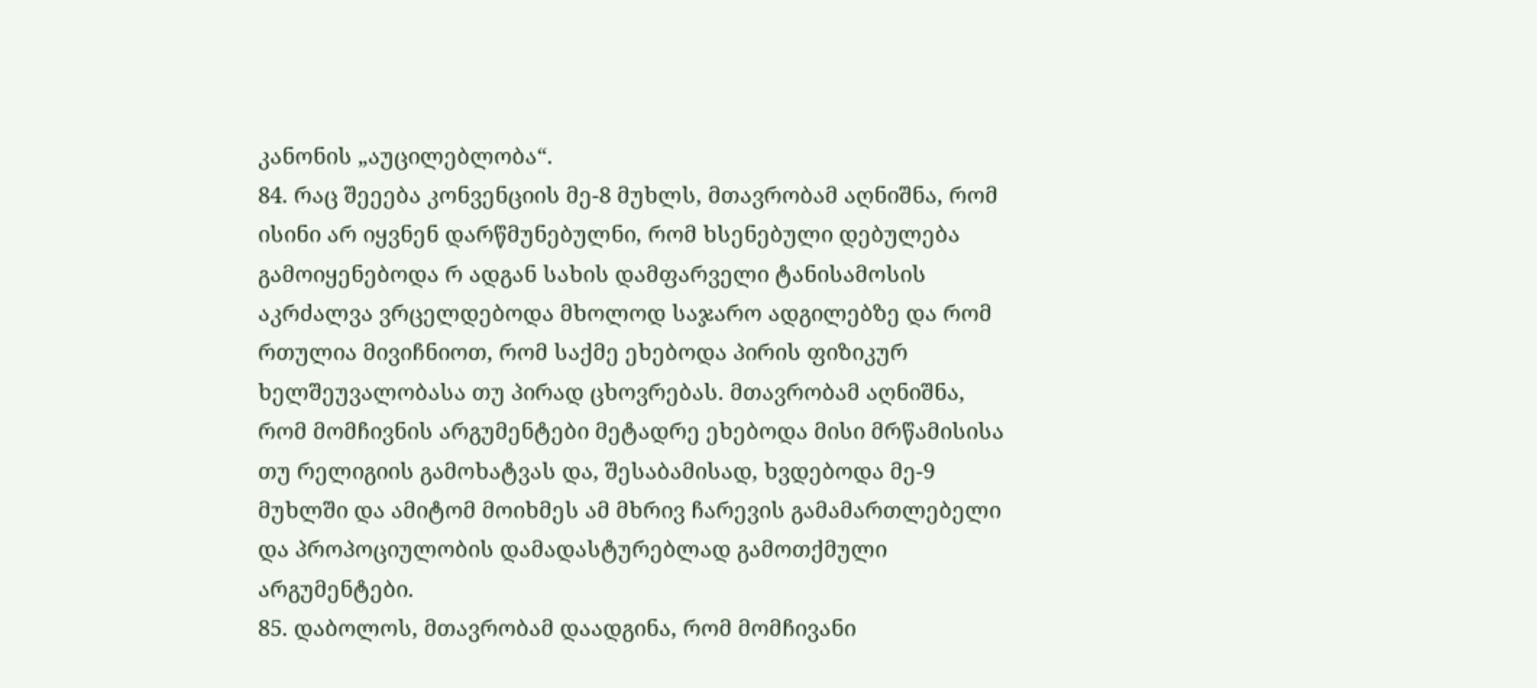კანონის „აუცილებლობა“.
84. რაც შეეება კონვენციის მე-8 მუხლს, მთავრობამ აღნიშნა, რომ ისინი არ იყვნენ დარწმუნებულნი, რომ ხსენებული დებულება გამოიყენებოდა რ ადგან სახის დამფარველი ტანისამოსის აკრძალვა ვრცელდებოდა მხოლოდ საჯარო ადგილებზე და რომ რთულია მივიჩნიოთ, რომ საქმე ეხებოდა პირის ფიზიკურ ხელშეუვალობასა თუ პირად ცხოვრებას. მთავრობამ აღნიშნა, რომ მომჩივნის არგუმენტები მეტადრე ეხებოდა მისი მრწამისისა თუ რელიგიის გამოხატვას და, შესაბამისად, ხვდებოდა მე-9 მუხლში და ამიტომ მოიხმეს ამ მხრივ ჩარევის გამამართლებელი და პროპოციულობის დამადასტურებლად გამოთქმული არგუმენტები.
85. დაბოლოს, მთავრობამ დაადგინა, რომ მომჩივანი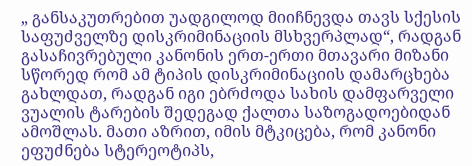„ განსაკუთრებით უადგილოდ მიიჩნევდა თავს სქესის საფუძველზე დისკრიმინაციის მსხვერპლად“, რადგან გასაჩივრებული კანონის ერთ-ერთი მთავარი მიზანი სწორედ რომ ამ ტიპის დისკრიმინაციის დამარცხება გახლდათ, რადგან იგი ებრძოდა სახის დამფარველი ვუალის ტარების შედეგად ქალთა საზოგადოებიდან ამოშლას. მათი აზრით, იმის მტკიცება, რომ კანონი ეფუძნება სტერეოტიპს,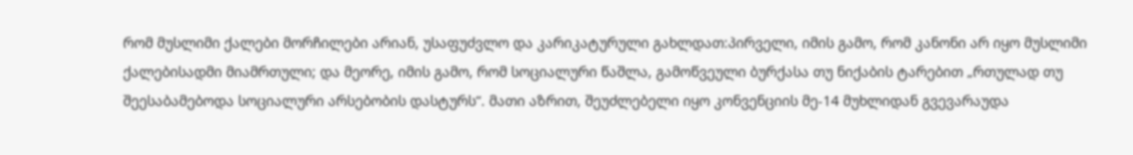რომ მუსლიმი ქალები მორჩილები არიან, უსაფუძვლო და კარიკატურული გახლდათ:პირველი, იმის გამო, რომ კანონი არ იყო მუსლიმი ქალებისადმი მიამრთული; და მეორე, იმის გამო, რომ სოციალური წაშლა, გამოწვეული ბურქასა თუ ნიქაბის ტარებით „რთულად თუ შეესაბამებოდა სოციალური არსებობის დასტურს“. მათი აზრით, შეუძლებელი იყო კონვენციის მე-14 მუხლიდან გვევარაუდა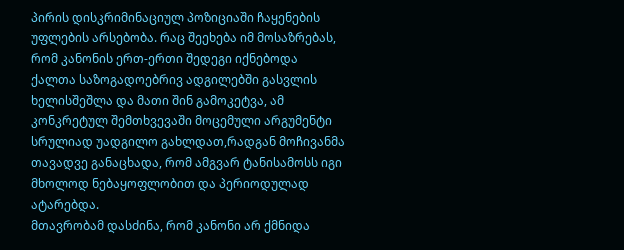პირის დისკრიმინაციულ პოზიციაში ჩაყენების უფლების არსებობა. რაც შეეხება იმ მოსაზრებას, რომ კანონის ერთ-ერთი შედეგი იქნებოდა ქალთა საზოგადოებრივ ადგილებში გასვლის ხელისშეშლა და მათი შინ გამოკეტვა, ამ კონკრეტულ შემთხვევაში მოცემული არგუმენტი სრულიად უადგილო გახლდათ,რადგან მოჩივანმა თავადვე განაცხადა, რომ ამგვარ ტანისამოსს იგი მხოლოდ ნებაყოფლობით და პერიოდულად ატარებდა.
მთავრობამ დასძინა, რომ კანონი არ ქმნიდა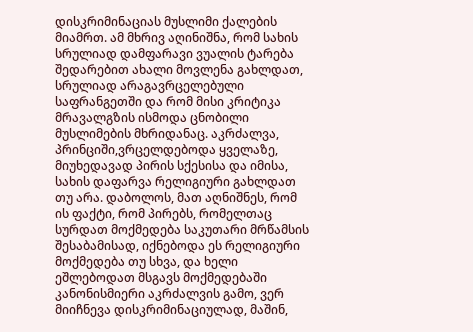დისკრიმინაციას მუსლიმი ქალების მიამრთ. ამ მხრივ აღინიშნა, რომ სახის სრულიად დამფარავი ვუალის ტარება შედარებით ახალი მოვლენა გახლდათ, სრულიად არაგავრცელებული საფრანგეთში და რომ მისი კრიტიკა მრავალგზის ისმოდა ცნობილი მუსლიმების მხრიდანაც. აკრძალვა, პრინციში,ვრცელდებოდა ყველაზე, მიუხედავად პირის სქესისა და იმისა, სახის დაფარვა რელიგიური გახლდათ თუ არა. დაბოლოს, მათ აღნიშნეს, რომ ის ფაქტი, რომ პირებს, რომელთაც სურდათ მოქმედება საკუთარი მრწამსის შესაბამისად, იქნებოდა ეს რელიგიური მოქმედება თუ სხვა, და ხელი ეშლებოდათ მსგავს მოქმედებაში კანონისმიერი აკრძალვის გამო, ვერ მიიჩნევა დისკრიმინაციულად, მაშინ,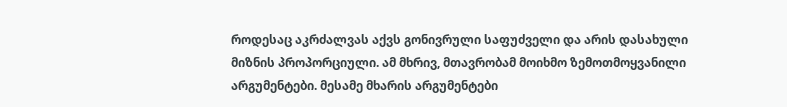როდესაც აკრძალვას აქვს გონივრული საფუძველი და არის დასახული მიზნის პროპორციული. ამ მხრივ, მთავრობამ მოიხმო ზემოთმოყვანილი არგუმენტები. მესამე მხარის არგუმენტები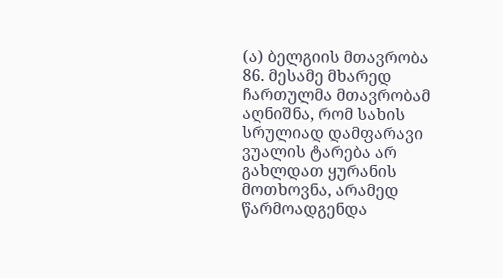(ა) ბელგიის მთავრობა
86. მესამე მხარედ ჩართულმა მთავრობამ აღნიშნა, რომ სახის სრულიად დამფარავი ვუალის ტარება არ გახლდათ ყურანის მოთხოვნა, არამედ წარმოადგენდა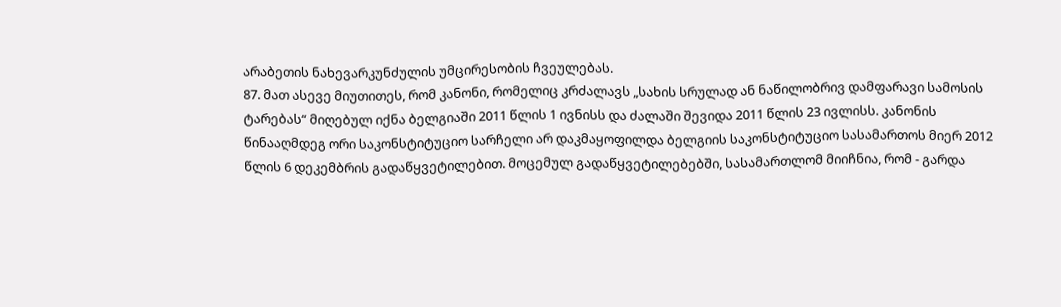არაბეთის ნახევარკუნძულის უმცირესობის ჩვეულებას.
87. მათ ასევე მიუთითეს, რომ კანონი, რომელიც კრძალავს „სახის სრულად ან ნაწილობრივ დამფარავი სამოსის ტარებას“ მიღებულ იქნა ბელგიაში 2011 წლის 1 ივნისს და ძალაში შევიდა 2011 წლის 23 ივლისს. კანონის წინააღმდეგ ორი საკონსტიტუციო სარჩელი არ დაკმაყოფილდა ბელგიის საკონსტიტუციო სასამართოს მიერ 2012 წლის 6 დეკემბრის გადაწყვეტილებით. მოცემულ გადაწყვეტილებებში, სასამართლომ მიიჩნია, რომ - გარდა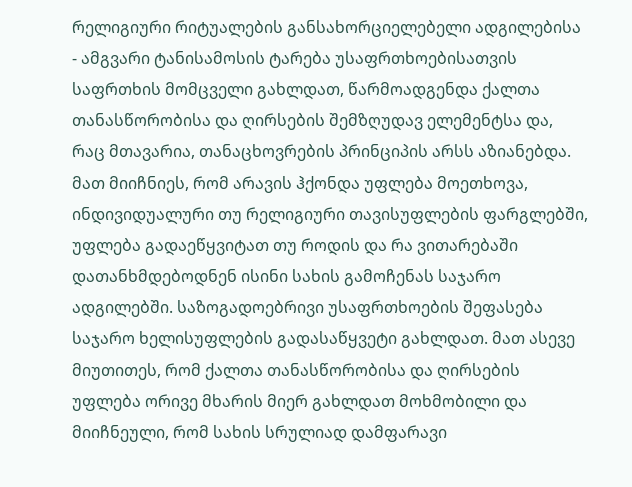რელიგიური რიტუალების განსახორციელებელი ადგილებისა - ამგვარი ტანისამოსის ტარება უსაფრთხოებისათვის საფრთხის მომცველი გახლდათ, წარმოადგენდა ქალთა თანასწორობისა და ღირსების შემზღუდავ ელემენტსა და, რაც მთავარია, თანაცხოვრების პრინციპის არსს აზიანებდა. მათ მიიჩნიეს, რომ არავის ჰქონდა უფლება მოეთხოვა, ინდივიდუალური თუ რელიგიური თავისუფლების ფარგლებში, უფლება გადაეწყვიტათ თუ როდის და რა ვითარებაში დათანხმდებოდნენ ისინი სახის გამოჩენას საჯარო ადგილებში. საზოგადოებრივი უსაფრთხოების შეფასება საჯარო ხელისუფლების გადასაწყვეტი გახლდათ. მათ ასევე მიუთითეს, რომ ქალთა თანასწორობისა და ღირსების უფლება ორივე მხარის მიერ გახლდათ მოხმობილი და მიიჩნეული, რომ სახის სრულიად დამფარავი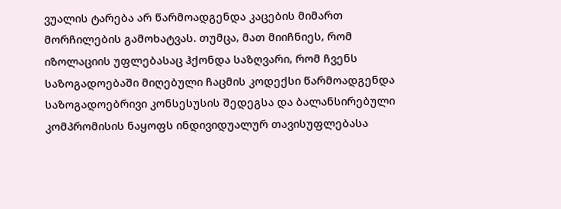ვუალის ტარება არ წარმოადგენდა კაცების მიმართ მორჩილების გამოხატვას. თუმცა, მათ მიიჩნიეს, რომ იზოლაციის უფლებასაც ჰქონდა საზღვარი, რომ ჩვენს საზოგადოებაში მიღებული ჩაცმის კოდექსი წარმოადგენდა საზოგადოებრივი კონსესუსის შედეგსა და ბალანსირებული კომპრომისის ნაყოფს ინდივიდუალურ თავისუფლებასა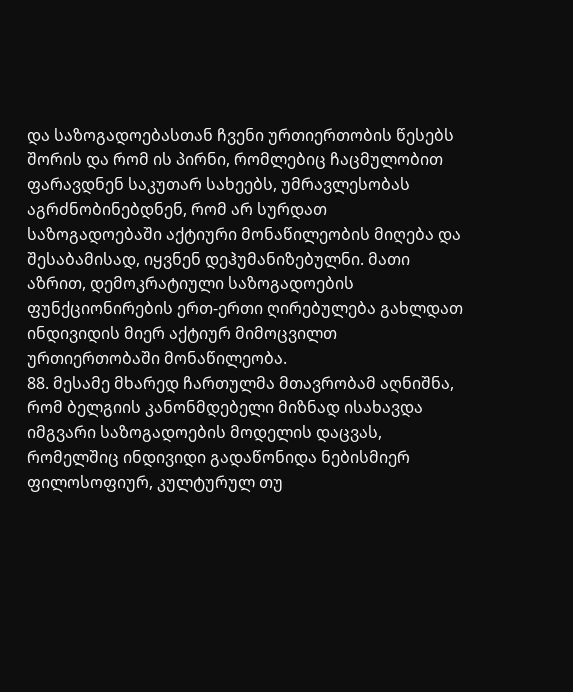და საზოგადოებასთან ჩვენი ურთიერთობის წესებს შორის და რომ ის პირნი, რომლებიც ჩაცმულობით ფარავდნენ საკუთარ სახეებს, უმრავლესობას აგრძნობინებდნენ, რომ არ სურდათ საზოგადოებაში აქტიური მონაწილეობის მიღება და შესაბამისად, იყვნენ დეჰუმანიზებულნი. მათი აზრით, დემოკრატიული საზოგადოების ფუნქციონირების ერთ-ერთი ღირებულება გახლდათ ინდივიდის მიერ აქტიურ მიმოცვილთ ურთიერთობაში მონაწილეობა.
88. მესამე მხარედ ჩართულმა მთავრობამ აღნიშნა, რომ ბელგიის კანონმდებელი მიზნად ისახავდა იმგვარი საზოგადოების მოდელის დაცვას, რომელშიც ინდივიდი გადაწონიდა ნებისმიერ ფილოსოფიურ, კულტურულ თუ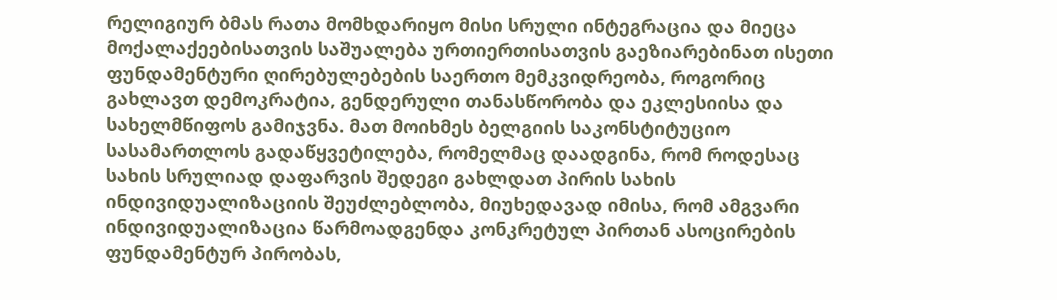რელიგიურ ბმას რათა მომხდარიყო მისი სრული ინტეგრაცია და მიეცა მოქალაქეებისათვის საშუალება ურთიერთისათვის გაეზიარებინათ ისეთი ფუნდამენტური ღირებულებების საერთო მემკვიდრეობა, როგორიც გახლავთ დემოკრატია, გენდერული თანასწორობა და ეკლესიისა და სახელმწიფოს გამიჯვნა. მათ მოიხმეს ბელგიის საკონსტიტუციო სასამართლოს გადაწყვეტილება, რომელმაც დაადგინა, რომ როდესაც სახის სრულიად დაფარვის შედეგი გახლდათ პირის სახის ინდივიდუალიზაციის შეუძლებლობა, მიუხედავად იმისა, რომ ამგვარი ინდივიდუალიზაცია წარმოადგენდა კონკრეტულ პირთან ასოცირების ფუნდამენტურ პირობას,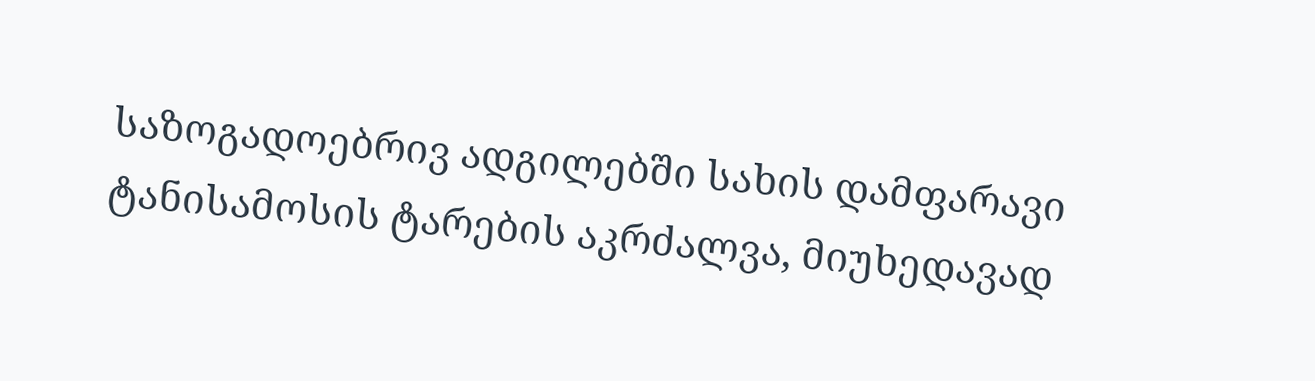საზოგადოებრივ ადგილებში სახის დამფარავი ტანისამოსის ტარების აკრძალვა, მიუხედავად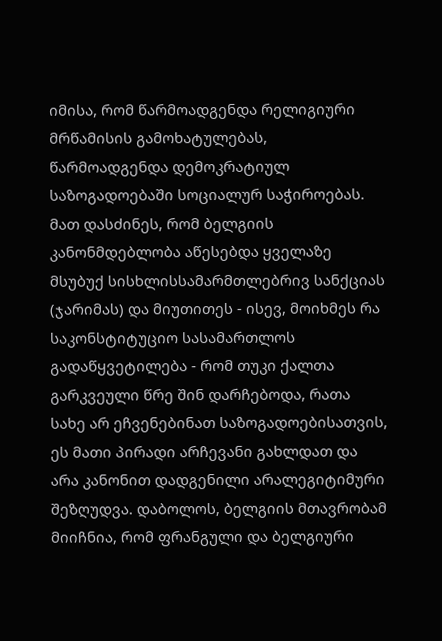იმისა, რომ წარმოადგენდა რელიგიური მრწამისის გამოხატულებას, წარმოადგენდა დემოკრატიულ საზოგადოებაში სოციალურ საჭიროებას. მათ დასძინეს, რომ ბელგიის კანონმდებლობა აწესებდა ყველაზე მსუბუქ სისხლისსამარმთლებრივ სანქციას (ჯარიმას) და მიუთითეს - ისევ, მოიხმეს რა საკონსტიტუციო სასამართლოს გადაწყვეტილება - რომ თუკი ქალთა გარკვეული წრე შინ დარჩებოდა, რათა სახე არ ეჩვენებინათ საზოგადოებისათვის, ეს მათი პირადი არჩევანი გახლდათ და არა კანონით დადგენილი არალეგიტიმური შეზღუდვა. დაბოლოს, ბელგიის მთავრობამ მიიჩნია, რომ ფრანგული და ბელგიური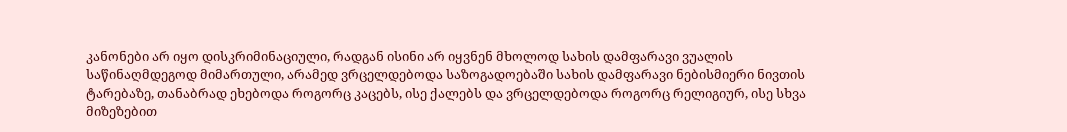კანონები არ იყო დისკრიმინაციული, რადგან ისინი არ იყვნენ მხოლოდ სახის დამფარავი ვუალის საწინაღმდეგოდ მიმართული, არამედ ვრცელდებოდა საზოგადოებაში სახის დამფარავი ნებისმიერი ნივთის ტარებაზე, თანაბრად ეხებოდა როგორც კაცებს, ისე ქალებს და ვრცელდებოდა როგორც რელიგიურ, ისე სხვა მიზეზებით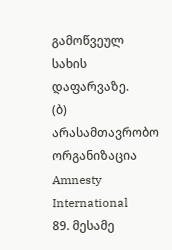გამოწვეულ სახის დაფარვაზე.
(ბ) არასამთავრობო ორგანიზაცია Amnesty International
89. მესამე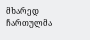მხარედ ჩართულმა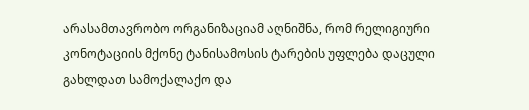არასამთავრობო ორგანიზაციამ აღნიშნა, რომ რელიგიური კონოტაციის მქონე ტანისამოსის ტარების უფლება დაცული გახლდათ სამოქალაქო და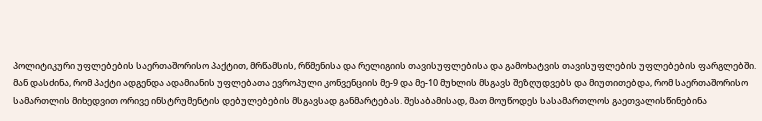პოლიტიკური უფლებების საერთაშორისო პაქტით, მრწამსის, რწმენისა და რელიგიის თავისუფლებისა და გამოხატვის თავისუფლების უფლებების ფარგლებში. მან დასძინა, რომ პაქტი ადგენდა ადამიანის უფლებათა ევროპული კონვენციის მე-9 და მე-10 მუხლის მსგავს შეზღუდვებს და მიუთითებდა, რომ საერთაშორისო სამართლის მიხედვით ორივე ინსტრუმენტის დებულებების მსგავსად განმარტებას. შესაბამისად, მათ მოუწოდეს სასამართლოს გაეთვალისწინებინა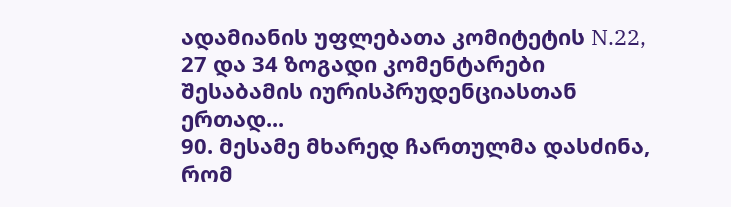ადამიანის უფლებათა კომიტეტის N.22, 27 და 34 ზოგადი კომენტარები შესაბამის იურისპრუდენციასთან ერთად...
90. მესამე მხარედ ჩართულმა დასძინა, რომ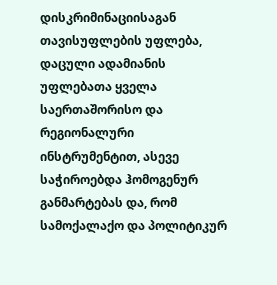დისკრიმინაციისაგან თავისუფლების უფლება, დაცული ადამიანის უფლებათა ყველა საერთაშორისო და რეგიონალური ინსტრუმენტით, ასევე საჭიროებდა ჰომოგენურ განმარტებას და, რომ სამოქალაქო და პოლიტიკურ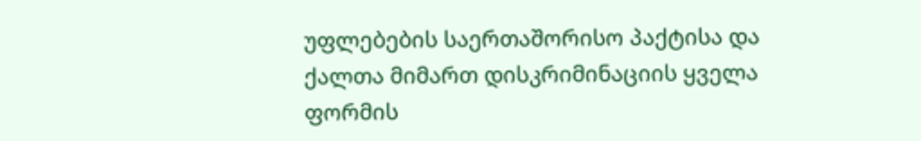უფლებების საერთაშორისო პაქტისა და ქალთა მიმართ დისკრიმინაციის ყველა ფორმის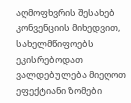აღმოფხვრის შესახებ კონვენციის მიხედვით, სახელმწიფოებს ეკისრებოდათ ვალდებულება მიეღოთ ეფექტიანი ზომები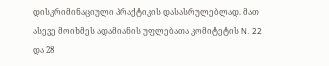დისკრიმინაციული პრაქტიკის დასასრულებლად. მათ ასევე მოიხმეს ადამიანის უფლებათა კომიტეტის N. 22 და 28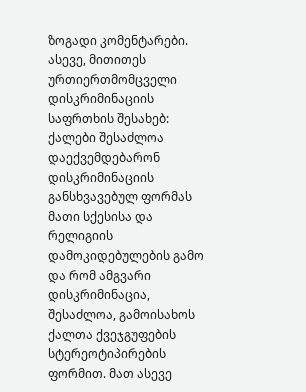ზოგადი კომენტარები. ასევე, მითითეს ურთიერთმომცველი დისკრიმინაციის საფრთხის შესახებ: ქალები შესაძლოა დაექვემდებარონ დისკრიმინაციის განსხვავებულ ფორმას მათი სქესისა და რელიგიის დამოკიდებულების გამო და რომ ამგვარი დისკრიმინაცია, შესაძლოა, გამოისახოს ქალთა ქვეჯგუფების სტერეოტიპირების ფორმით. მათ ასევე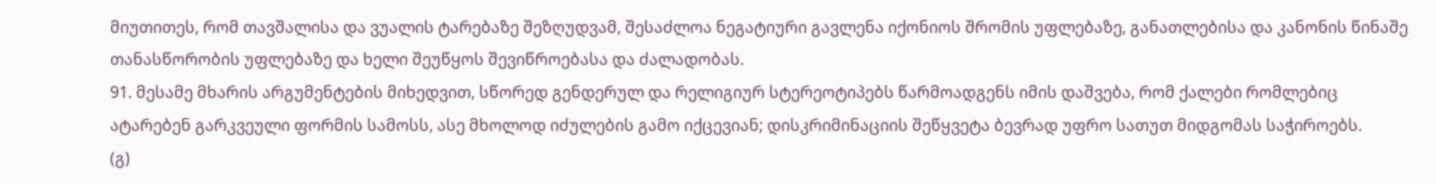მიუთითეს, რომ თავშალისა და ვუალის ტარებაზე შეზღუდვამ, შესაძლოა ნეგატიური გავლენა იქონიოს შრომის უფლებაზე, განათლებისა და კანონის წინაშე თანასწორობის უფლებაზე და ხელი შეუწყოს შევიწროებასა და ძალადობას.
91. მესამე მხარის არგუმენტების მიხედვით, სწორედ გენდერულ და რელიგიურ სტერეოტიპებს წარმოადგენს იმის დაშვება, რომ ქალები რომლებიც ატარებენ გარკვეული ფორმის სამოსს, ასე მხოლოდ იძულების გამო იქცევიან; დისკრიმინაციის შეწყვეტა ბევრად უფრო სათუთ მიდგომას საჭიროებს.
(გ)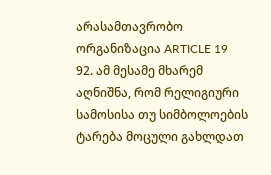არასამთავრობო ორგანიზაცია ARTICLE 19
92. ამ მესამე მხარემ აღნიშნა, რომ რელიგიური სამოსისა თუ სიმბოლოების ტარება მოცული გახლდათ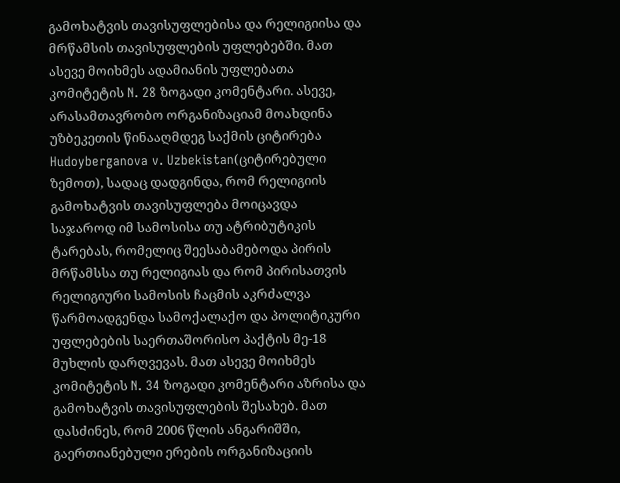გამოხატვის თავისუფლებისა და რელიგიისა და მრწამსის თავისუფლების უფლებებში. მათ ასევე მოიხმეს ადამიანის უფლებათა კომიტეტის N. 28 ზოგადი კომენტარი. ასევე, არასამთავრობო ორგანიზაციამ მოახდინა უზბეკეთის წინააღმდეგ საქმის ციტირება Hudoyberganova v. Uzbekistan(ციტირებული ზემოთ), სადაც დადგინდა, რომ რელიგიის გამოხატვის თავისუფლება მოიცავდა საჯაროდ იმ სამოსისა თუ ატრიბუტიკის ტარებას, რომელიც შეესაბამებოდა პირის მრწამსსა თუ რელიგიას და რომ პირისათვის რელიგიური სამოსის ჩაცმის აკრძალვა წარმოადგენდა სამოქალაქო და პოლიტიკური უფლებების საერთაშორისო პაქტის მე-18 მუხლის დარღვევას. მათ ასევე მოიხმეს კომიტეტის N. 34 ზოგადი კომენტარი აზრისა და გამოხატვის თავისუფლების შესახებ. მათ დასძინეს, რომ 2006 წლის ანგარიშში, გაერთიანებული ერების ორგანიზაციის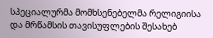სპეციალურმა მომხსენებელმა რელიგიისა და მრწამსის თავისუფლების შესახებ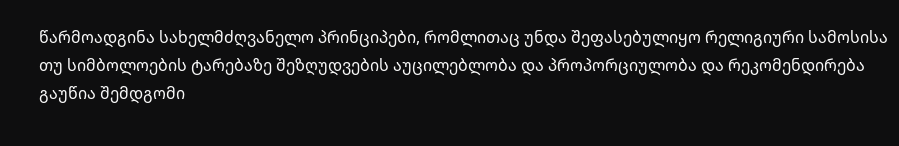წარმოადგინა სახელმძღვანელო პრინციპები, რომლითაც უნდა შეფასებულიყო რელიგიური სამოსისა თუ სიმბოლოების ტარებაზე შეზღუდვების აუცილებლობა და პროპორციულობა და რეკომენდირება გაუწია შემდგომი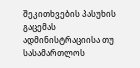შეკითხვების პასუხის გაცემას ადმინისტრაციისა თუ სასამართლოს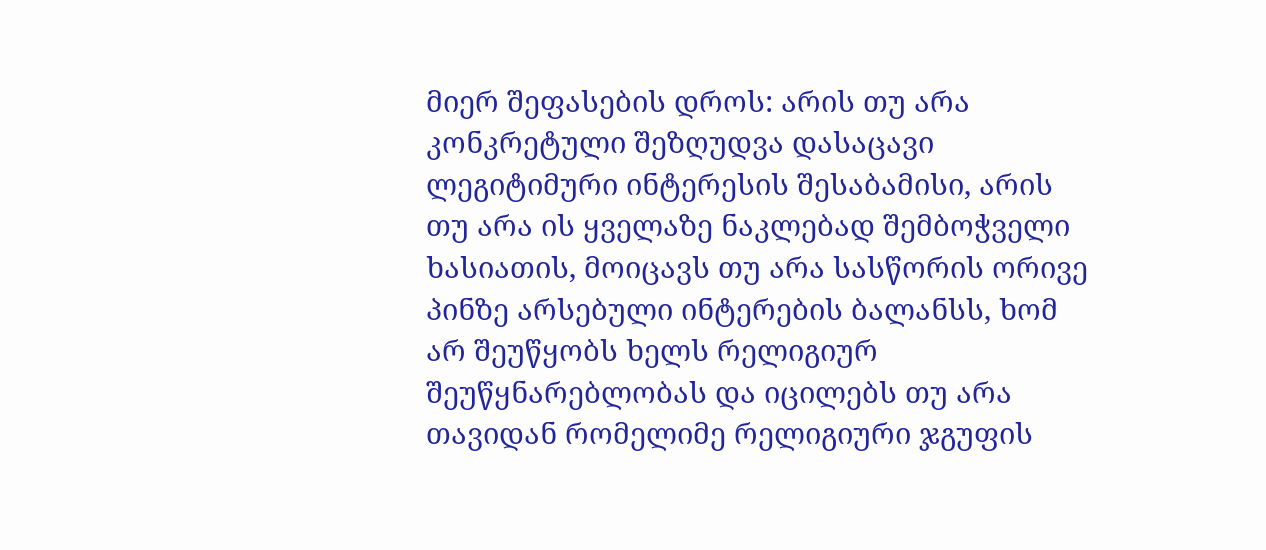მიერ შეფასების დროს: არის თუ არა კონკრეტული შეზღუდვა დასაცავი ლეგიტიმური ინტერესის შესაბამისი, არის თუ არა ის ყველაზე ნაკლებად შემბოჭველი ხასიათის, მოიცავს თუ არა სასწორის ორივე პინზე არსებული ინტერების ბალანსს, ხომ არ შეუწყობს ხელს რელიგიურ შეუწყნარებლობას და იცილებს თუ არა თავიდან რომელიმე რელიგიური ჯგუფის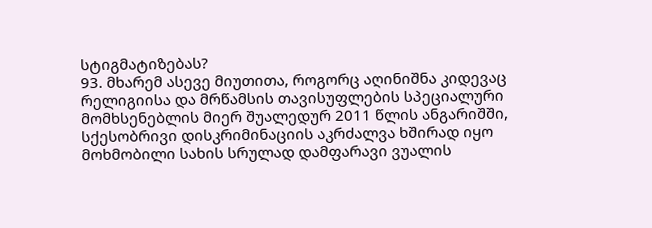სტიგმატიზებას?
93. მხარემ ასევე მიუთითა, როგორც აღინიშნა კიდევაც რელიგიისა და მრწამსის თავისუფლების სპეციალური მომხსენებლის მიერ შუალედურ 2011 წლის ანგარიშში, სქესობრივი დისკრიმინაციის აკრძალვა ხშირად იყო მოხმობილი სახის სრულად დამფარავი ვუალის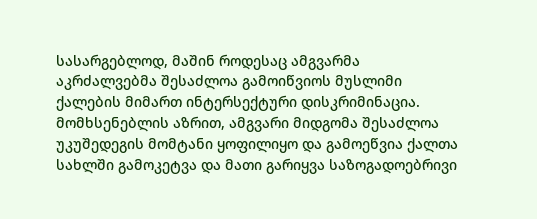სასარგებლოდ, მაშინ როდესაც ამგვარმა აკრძალვებმა შესაძლოა გამოიწვიოს მუსლიმი ქალების მიმართ ინტერსექტური დისკრიმინაცია. მომხსენებლის აზრით, ამგვარი მიდგომა შესაძლოა უკუშედეგის მომტანი ყოფილიყო და გამოეწვია ქალთა სახლში გამოკეტვა და მათი გარიყვა საზოგადოებრივი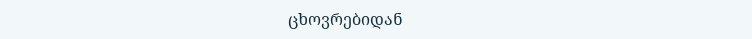ცხოვრებიდან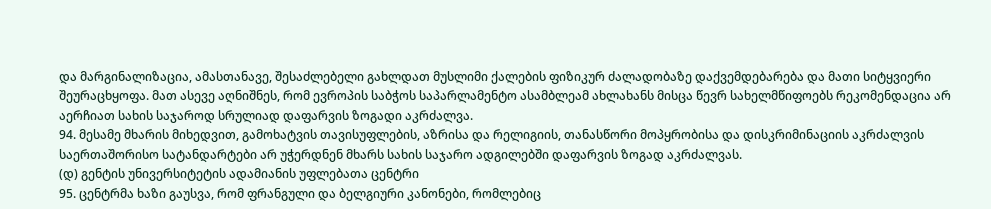და მარგინალიზაცია, ამასთანავე, შესაძლებელი გახლდათ მუსლიმი ქალების ფიზიკურ ძალადობაზე დაქვემდებარება და მათი სიტყვიერი შეურაცხყოფა. მათ ასევე აღნიშნეს, რომ ევროპის საბჭოს საპარლამენტო ასამბლეამ ახლახანს მისცა წევრ სახელმწიფოებს რეკომენდაცია არ აერჩიათ სახის საჯაროდ სრულიად დაფარვის ზოგადი აკრძალვა.
94. მესამე მხარის მიხედვით, გამოხატვის თავისუფლების, აზრისა და რელიგიის, თანასწორი მოპყრობისა და დისკრიმინაციის აკრძალვის საერთაშორისო სატანდარტები არ უჭერდნენ მხარს სახის საჯარო ადგილებში დაფარვის ზოგად აკრძალვას.
(დ) გენტის უნივერსიტეტის ადამიანის უფლებათა ცენტრი
95. ცენტრმა ხაზი გაუსვა, რომ ფრანგული და ბელგიური კანონები, რომლებიც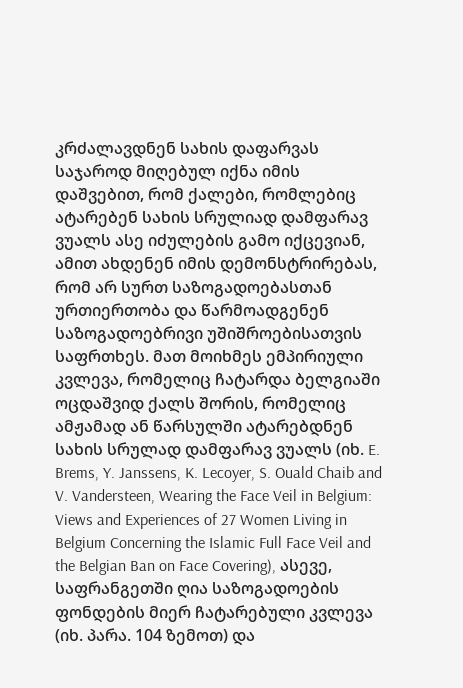კრძალავდნენ სახის დაფარვას საჯაროდ მიღებულ იქნა იმის დაშვებით, რომ ქალები, რომლებიც ატარებენ სახის სრულიად დამფარავ ვუალს ასე იძულების გამო იქცევიან, ამით ახდენენ იმის დემონსტრირებას, რომ არ სურთ საზოგადოებასთან ურთიერთობა და წარმოადგენენ საზოგადოებრივი უშიშროებისათვის საფრთხეს. მათ მოიხმეს ემპირიული კვლევა, რომელიც ჩატარდა ბელგიაში ოცდაშვიდ ქალს შორის, რომელიც ამჟამად ან წარსულში ატარებდნენ სახის სრულად დამფარავ ვუალს (იხ. E. Brems, Y. Janssens, K. Lecoyer, S. Ouald Chaib and V. Vandersteen, Wearing the Face Veil in Belgium: Views and Experiences of 27 Women Living in Belgium Concerning the Islamic Full Face Veil and the Belgian Ban on Face Covering), ასევე, საფრანგეთში ღია საზოგადოების ფონდების მიერ ჩატარებული კვლევა (იხ. პარა. 104 ზემოთ) და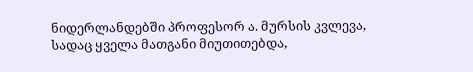ნიდერლანდებში პროფესორ ა. მურსის კვლევა, სადაც ყველა მათგანი მიუთითებდა,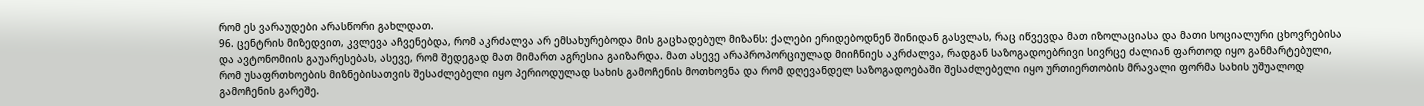რომ ეს ვარაუდები არასწორი გახლდათ.
96. ცენტრის მიზედვით, კვლევა აჩვენებდა, რომ აკრძალვა არ ემსახურებოდა მის გაცხადებულ მიზანს: ქალები ერიდებოდნენ შინიდან გასვლას, რაც იწვევდა მათ იზოლაციასა და მათი სოციალური ცხოვრებისა და ავტონომიის გაუარესებას, ასევე, რომ შედეგად მათ მიმართ აგრესია გაიზარდა. მათ ასევე არაპროპორციულად მიიჩნიეს აკრძალვა, რადგან საზოგადოებრივი სივრცე ძალიან ფართოდ იყო განმარტებული, რომ უსაფრთხოების მიზნებისათვის შესაძლებელი იყო პერიოდულად სახის გამოჩენის მოთხოვნა და რომ დღევანდელ საზოგადოებაში შესაძლებელი იყო ურთიერთობის მრავალი ფორმა სახის უშუალოდ გამოჩენის გარეშე.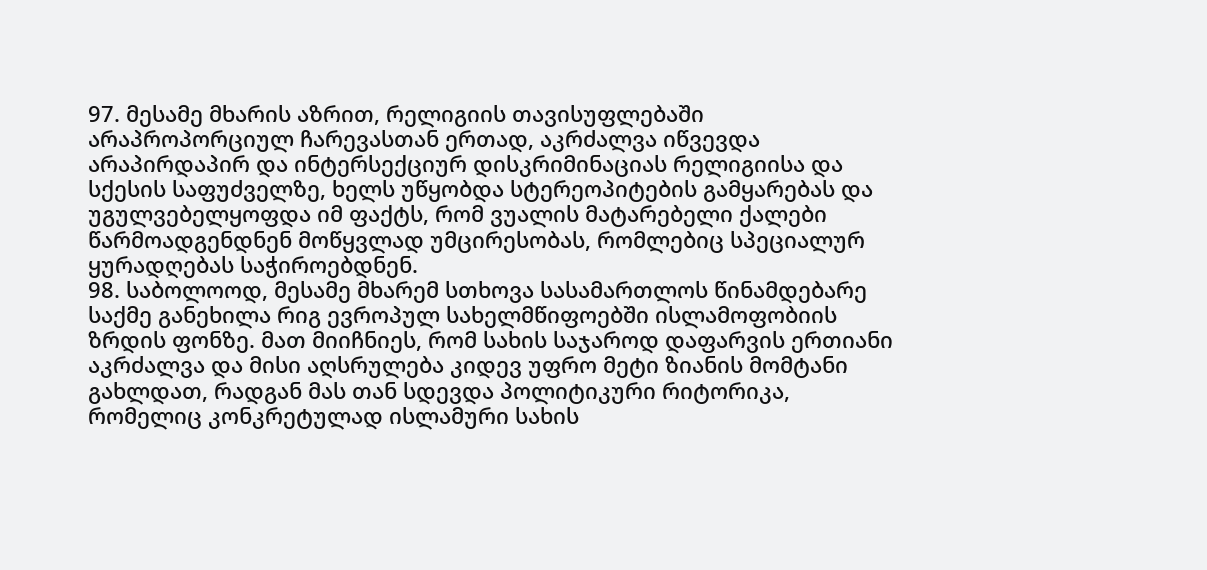97. მესამე მხარის აზრით, რელიგიის თავისუფლებაში არაპროპორციულ ჩარევასთან ერთად, აკრძალვა იწვევდა არაპირდაპირ და ინტერსექციურ დისკრიმინაციას რელიგიისა და სქესის საფუძველზე, ხელს უწყობდა სტერეოპიტების გამყარებას და უგულვებელყოფდა იმ ფაქტს, რომ ვუალის მატარებელი ქალები წარმოადგენდნენ მოწყვლად უმცირესობას, რომლებიც სპეციალურ ყურადღებას საჭიროებდნენ.
98. საბოლოოდ, მესამე მხარემ სთხოვა სასამართლოს წინამდებარე საქმე განეხილა რიგ ევროპულ სახელმწიფოებში ისლამოფობიის ზრდის ფონზე. მათ მიიჩნიეს, რომ სახის საჯაროდ დაფარვის ერთიანი აკრძალვა და მისი აღსრულება კიდევ უფრო მეტი ზიანის მომტანი გახლდათ, რადგან მას თან სდევდა პოლიტიკური რიტორიკა, რომელიც კონკრეტულად ისლამური სახის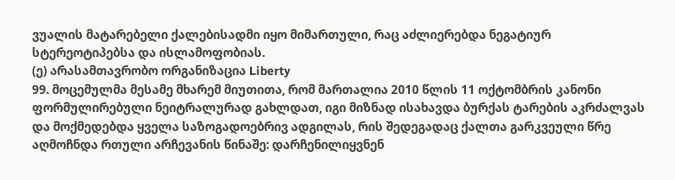ვუალის მატარებელი ქალებისადმი იყო მიმართული, რაც აძლიერებდა ნეგატიურ სტერეოტიპებსა და ისლამოფობიას.
(ე) არასამთავრობო ორგანიზაცია Liberty
99. მოცემულმა მესამე მხარემ მიუთითა, რომ მართალია 2010 წლის 11 ოქტომბრის კანონი ფორმულირებული ნეიტრალურად გახლდათ, იგი მიზნად ისახავდა ბურქას ტარების აკრძალვას და მოქმედებდა ყველა საზოგადოებრივ ადგილას, რის შედეგადაც ქალთა გარკვეული წრე აღმოჩნდა რთული არჩევანის წინაშე: დარჩენილიყვნენ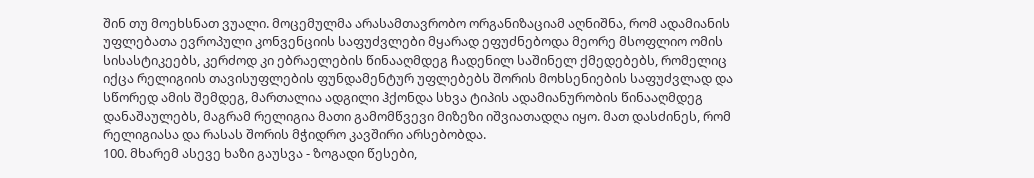შინ თუ მოეხსნათ ვუალი. მოცემულმა არასამთავრობო ორგანიზაციამ აღნიშნა, რომ ადამიანის უფლებათა ევროპული კონვენციის საფუძვლები მყარად ეფუძნებოდა მეორე მსოფლიო ომის სისასტიკეებს, კერძოდ კი ებრაელების წინააღმდეგ ჩადენილ საშინელ ქმედებებს, რომელიც იქცა რელიგიის თავისუფლების ფუნდამენტურ უფლებებს შორის მოხსენიების საფუძვლად და სწორედ ამის შემდეგ, მართალია ადგილი ჰქონდა სხვა ტიპის ადამიანურობის წინააღმდეგ დანაშაულებს, მაგრამ რელიგია მათი გამომწვევი მიზეზი იშვიათადღა იყო. მათ დასძინეს, რომ რელიგიასა და რასას შორის მჭიდრო კავშირი არსებობდა.
100. მხარემ ასევე ხაზი გაუსვა - ზოგადი წესები,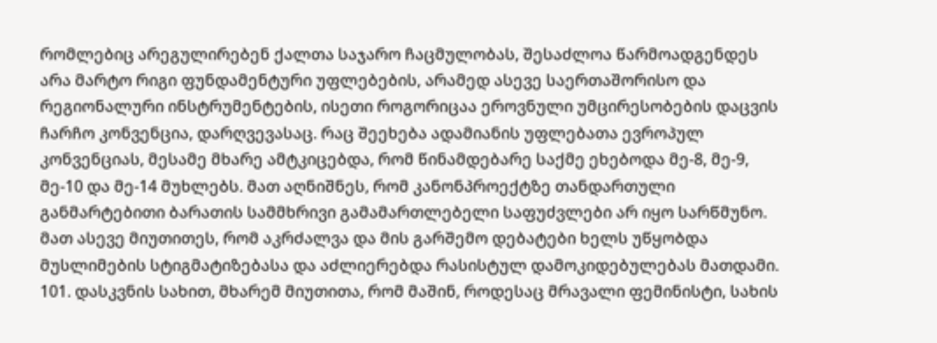რომლებიც არეგულირებენ ქალთა საჯარო ჩაცმულობას, შესაძლოა წარმოადგენდეს არა მარტო რიგი ფუნდამენტური უფლებების, არამედ ასევე საერთაშორისო და რეგიონალური ინსტრუმენტების, ისეთი როგორიცაა ეროვნული უმცირესობების დაცვის ჩარჩო კონვენცია, დარღვევასაც. რაც შეეხება ადამიანის უფლებათა ევროპულ კონვენციას, მესამე მხარე ამტკიცებდა, რომ წინამდებარე საქმე ეხებოდა მე-8, მე-9, მე-10 და მე-14 მუხლებს. მათ აღნიშნეს, რომ კანონპროექტზე თანდართული განმარტებითი ბარათის სამმხრივი გამამართლებელი საფუძვლები არ იყო სარწმუნო. მათ ასევე მიუთითეს, რომ აკრძალვა და მის გარშემო დებატები ხელს უწყობდა მუსლიმების სტიგმატიზებასა და აძლიერებდა რასისტულ დამოკიდებულებას მათდამი.
101. დასკვნის სახით, მხარემ მიუთითა, რომ მაშინ, როდესაც მრავალი ფემინისტი, სახის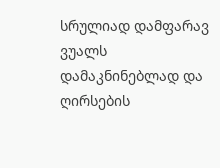სრულიად დამფარავ ვუალს დამაკნინებლად და ღირსების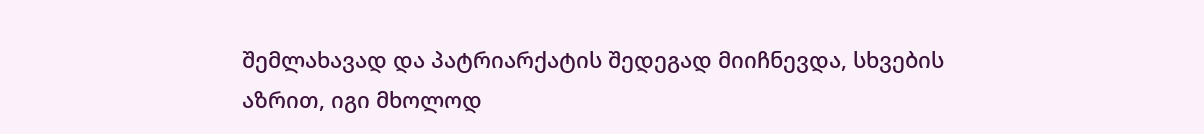შემლახავად და პატრიარქატის შედეგად მიიჩნევდა, სხვების აზრით, იგი მხოლოდ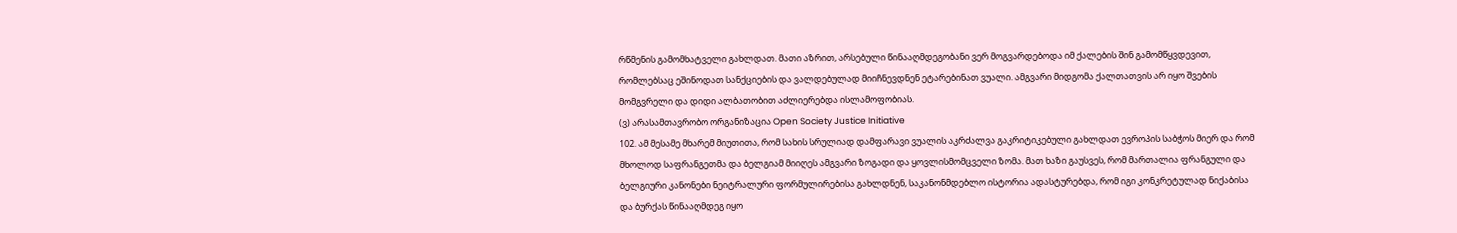რწმენის გამომხატველი გახლდათ. მათი აზრით, არსებული წინააღმდეგობანი ვერ მოგვარდებოდა იმ ქალების შინ გამომწყვდევით, რომლებსაც ეშინოდათ სანქციების და ვალდებულად მიიჩნევდნენ ეტარებინათ ვუალი. ამგვარი მიდგომა ქალთათვის არ იყო შვების მომგვრელი და დიდი ალბათობით აძლიერებდა ისლამოფობიას.
(ვ) არასამთავრობო ორგანიზაცია Open Society Justice Initiative
102. ამ მესამე მხარემ მიუთითა, რომ სახის სრულიად დამფარავი ვუალის აკრძალვა გაკრიტიკებული გახლდათ ევროპის საბჭოს მიერ და რომ მხოლოდ საფრანგეთმა და ბელგიამ მიიღეს ამგვარი ზოგადი და ყოვლისმომცველი ზომა. მათ ხაზი გაუსვეს, რომ მართალია ფრანგული და ბელგიური კანონები ნეიტრალური ფორმულირებისა გახლდნენ, საკანონმდებლო ისტორია ადასტურებდა, რომ იგი კონკრეტულად ნიქაბისა და ბურქას წინააღმდეგ იყო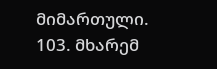მიმართული.
103. მხარემ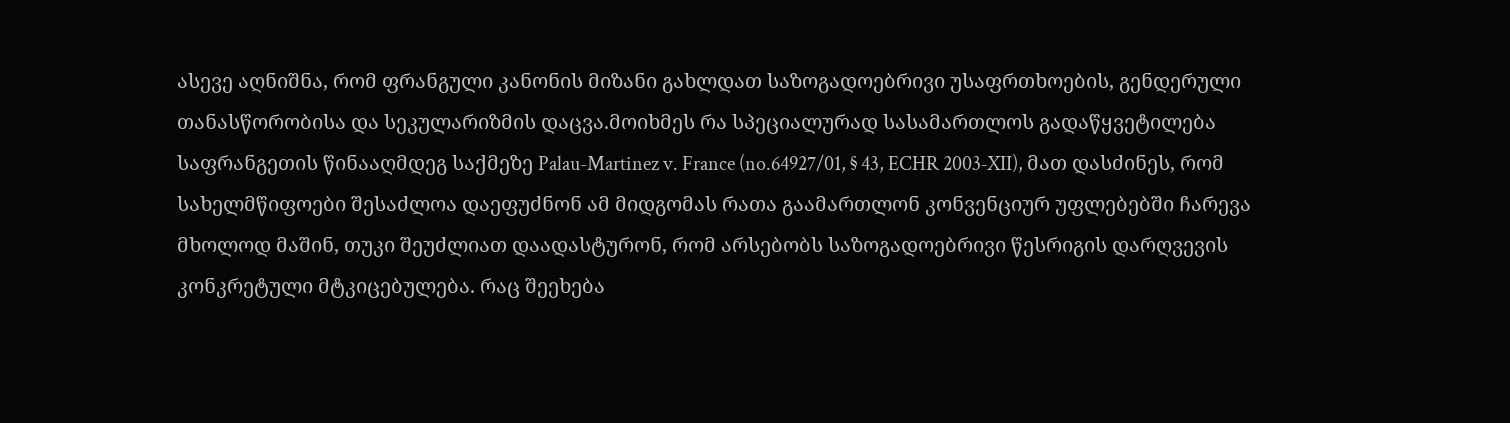ასევე აღნიშნა, რომ ფრანგული კანონის მიზანი გახლდათ საზოგადოებრივი უსაფრთხოების, გენდერული თანასწორობისა და სეკულარიზმის დაცვა.მოიხმეს რა სპეციალურად სასამართლოს გადაწყვეტილება საფრანგეთის წინააღმდეგ საქმეზე Palau-Martinez v. France (no.64927/01, § 43, ECHR 2003‑XII), მათ დასძინეს, რომ სახელმწიფოები შესაძლოა დაეფუძნონ ამ მიდგომას რათა გაამართლონ კონვენციურ უფლებებში ჩარევა მხოლოდ მაშინ, თუკი შეუძლიათ დაადასტურონ, რომ არსებობს საზოგადოებრივი წესრიგის დარღვევის კონკრეტული მტკიცებულება. რაც შეეხება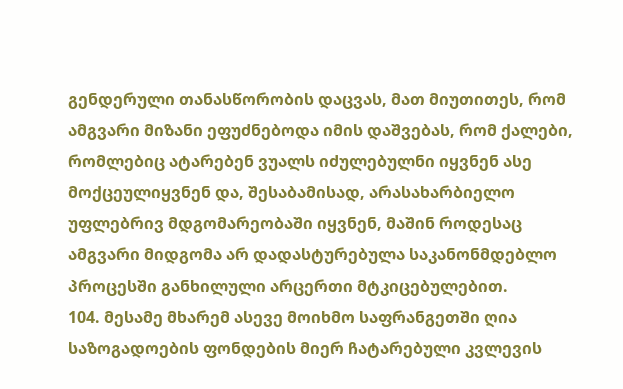გენდერული თანასწორობის დაცვას, მათ მიუთითეს, რომ ამგვარი მიზანი ეფუძნებოდა იმის დაშვებას, რომ ქალები, რომლებიც ატარებენ ვუალს იძულებულნი იყვნენ ასე მოქცეულიყვნენ და, შესაბამისად, არასახარბიელო უფლებრივ მდგომარეობაში იყვნენ, მაშინ როდესაც ამგვარი მიდგომა არ დადასტურებულა საკანონმდებლო პროცესში განხილული არცერთი მტკიცებულებით.
104. მესამე მხარემ ასევე მოიხმო საფრანგეთში ღია საზოგადოების ფონდების მიერ ჩატარებული კვლევის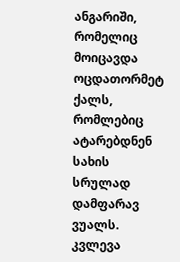ანგარიში, რომელიც მოიცავდა ოცდათორმეტ ქალს, რომლებიც ატარებდნენ სახის სრულად დამფარავ ვუალს. კვლევა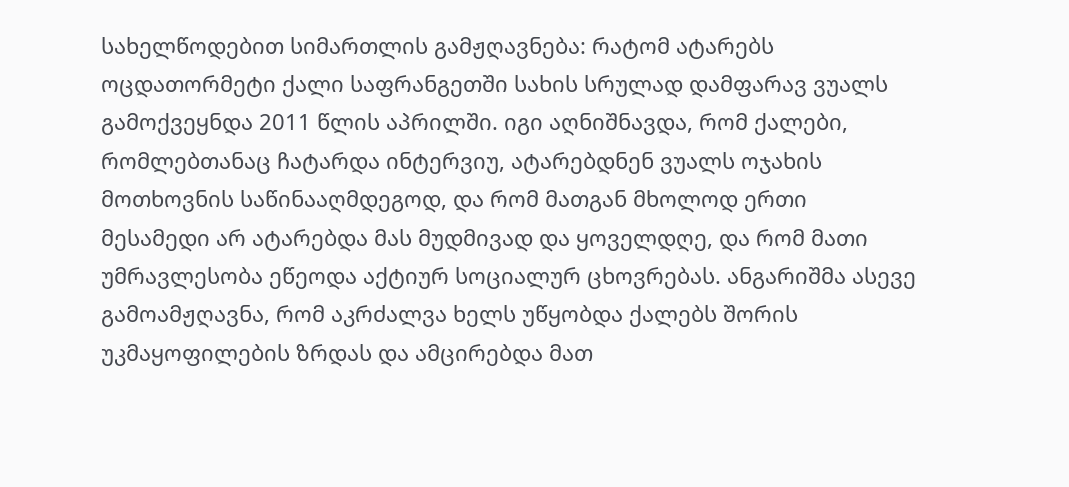სახელწოდებით სიმართლის გამჟღავნება: რატომ ატარებს ოცდათორმეტი ქალი საფრანგეთში სახის სრულად დამფარავ ვუალს გამოქვეყნდა 2011 წლის აპრილში. იგი აღნიშნავდა, რომ ქალები, რომლებთანაც ჩატარდა ინტერვიუ, ატარებდნენ ვუალს ოჯახის მოთხოვნის საწინააღმდეგოდ, და რომ მათგან მხოლოდ ერთი მესამედი არ ატარებდა მას მუდმივად და ყოველდღე, და რომ მათი უმრავლესობა ეწეოდა აქტიურ სოციალურ ცხოვრებას. ანგარიშმა ასევე გამოამჟღავნა, რომ აკრძალვა ხელს უწყობდა ქალებს შორის უკმაყოფილების ზრდას და ამცირებდა მათ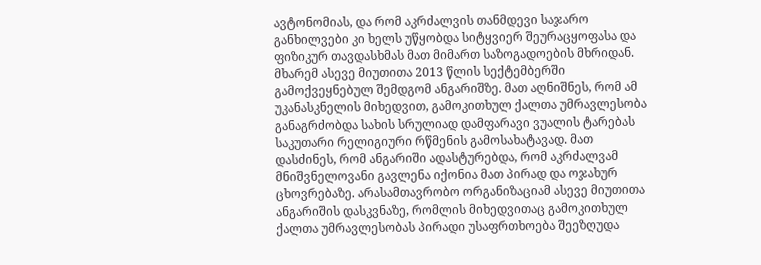ავტონომიას, და რომ აკრძალვის თანმდევი საჯარო განხილვები კი ხელს უწყობდა სიტყვიერ შეურაცყოფასა და ფიზიკურ თავდასხმას მათ მიმართ საზოგადოების მხრიდან. მხარემ ასევე მიუთითა 2013 წლის სექტემბერში გამოქვეყნებულ შემდგომ ანგარიშზე. მათ აღნიშნეს, რომ ამ უკანასკნელის მიხედვით, გამოკითხულ ქალთა უმრავლესობა განაგრძობდა სახის სრულიად დამფარავი ვუალის ტარებას საკუთარი რელიგიური რწმენის გამოსახატავად. მათ დასძინეს, რომ ანგარიში ადასტურებდა, რომ აკრძალვამ მნიშვნელოვანი გავლენა იქონია მათ პირად და ოჯახურ ცხოვრებაზე. არასამთავრობო ორგანიზაციამ ასევე მიუთითა ანგარიშის დასკვნაზე, რომლის მიხედვითაც გამოკითხულ ქალთა უმრავლესობას პირადი უსაფრთხოება შეეზღუდა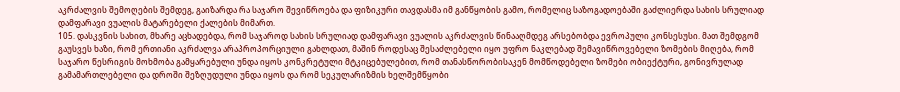აკრძალვის შემოღების შემდეგ, გაიზარდა რა საჯარო შევიწროება და ფიზიკური თავდასმა იმ განწყობის გამო, რომელიც საზოგადოებაში გაძლიერდა სახის სრულიად დამფარავი ვუალის მატარებელი ქალების მიმართ.
105. დასკვნის სახით, მხარე აცხადებდა, რომ საჯაროდ სახის სრულიად დამფარავი ვუალის აკრძალვის წინააღმდეგ არსებობდა ევროპული კონსესუსი. მათ შემდგომ გაუსვეს ხაზი, რომ ერთიანი აკრძალვა არაპროპორციული გახლდათ, მაშინ როდესაც შესაძლებელი იყო უფრო ნაკლებად შემავიწროვებელი ზომების მიღება, რომ საჯარო წესრიგის მოხმობა გამყარებული უნდა იყოს კონკრეტული მტკიცებულებით, რომ თანასწორობისაკენ მომწოდებელი ზომები ობიექტური, გონივრულად გამამართლებელი და დროში შეზღუდული უნდა იყოს და რომ სეკულარიზმის ხელშემწყობი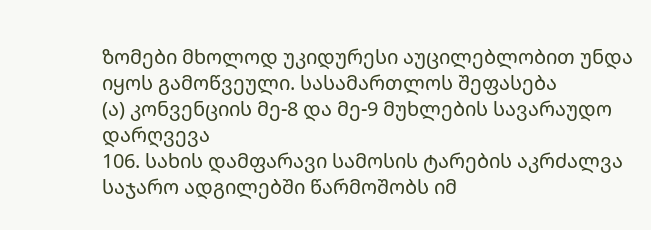ზომები მხოლოდ უკიდურესი აუცილებლობით უნდა იყოს გამოწვეული. სასამართლოს შეფასება
(ა) კონვენციის მე-8 და მე-9 მუხლების სავარაუდო დარღვევა
106. სახის დამფარავი სამოსის ტარების აკრძალვა საჯარო ადგილებში წარმოშობს იმ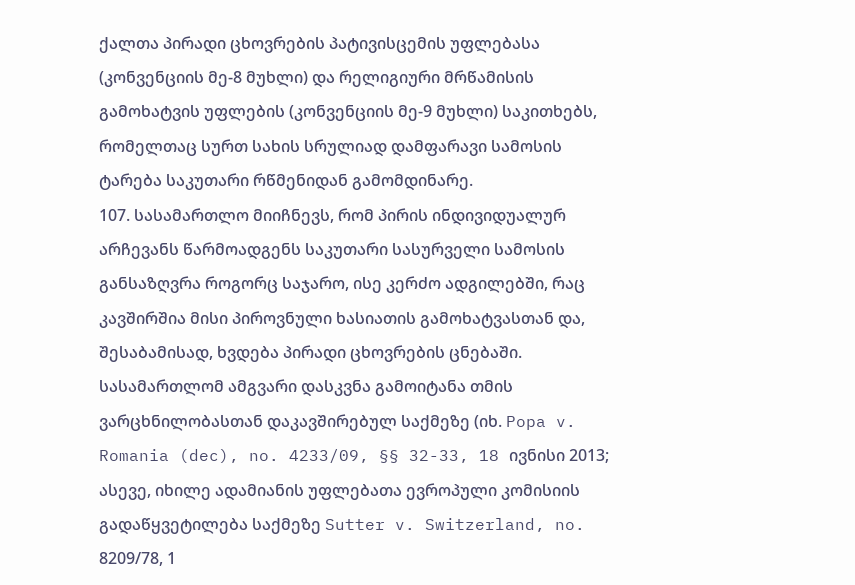ქალთა პირადი ცხოვრების პატივისცემის უფლებასა (კონვენციის მე-8 მუხლი) და რელიგიური მრწამისის გამოხატვის უფლების (კონვენციის მე-9 მუხლი) საკითხებს, რომელთაც სურთ სახის სრულიად დამფარავი სამოსის ტარება საკუთარი რწმენიდან გამომდინარე.
107. სასამართლო მიიჩნევს, რომ პირის ინდივიდუალურ არჩევანს წარმოადგენს საკუთარი სასურველი სამოსის განსაზღვრა როგორც საჯარო, ისე კერძო ადგილებში, რაც კავშირშია მისი პიროვნული ხასიათის გამოხატვასთან და, შესაბამისად, ხვდება პირადი ცხოვრების ცნებაში. სასამართლომ ამგვარი დასკვნა გამოიტანა თმის ვარცხნილობასთან დაკავშირებულ საქმეზე (იხ. Popa v. Romania (dec), no. 4233/09, §§ 32-33, 18 ივნისი 2013; ასევე, იხილე ადამიანის უფლებათა ევროპული კომისიის გადაწყვეტილება საქმეზე Sutter v. Switzerland, no. 8209/78, 1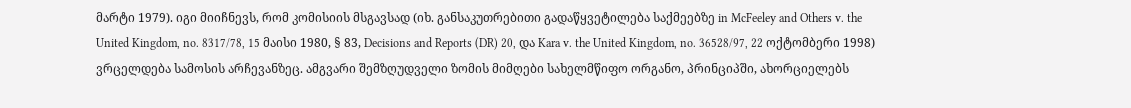მარტი 1979). იგი მიიჩნევს, რომ კომისიის მსგავსად (იხ. განსაკუთრებითი გადაწყვეტილება საქმეებზე in McFeeley and Others v. the United Kingdom, no. 8317/78, 15 მაისი 1980, § 83, Decisions and Reports (DR) 20, და Kara v. the United Kingdom, no. 36528/97, 22 ოქტომბერი 1998) ვრცელდება სამოსის არჩევანზეც. ამგვარი შემზღუდველი ზომის მიმღები სახელმწიფო ორგანო, პრინციპში, ახორციელებს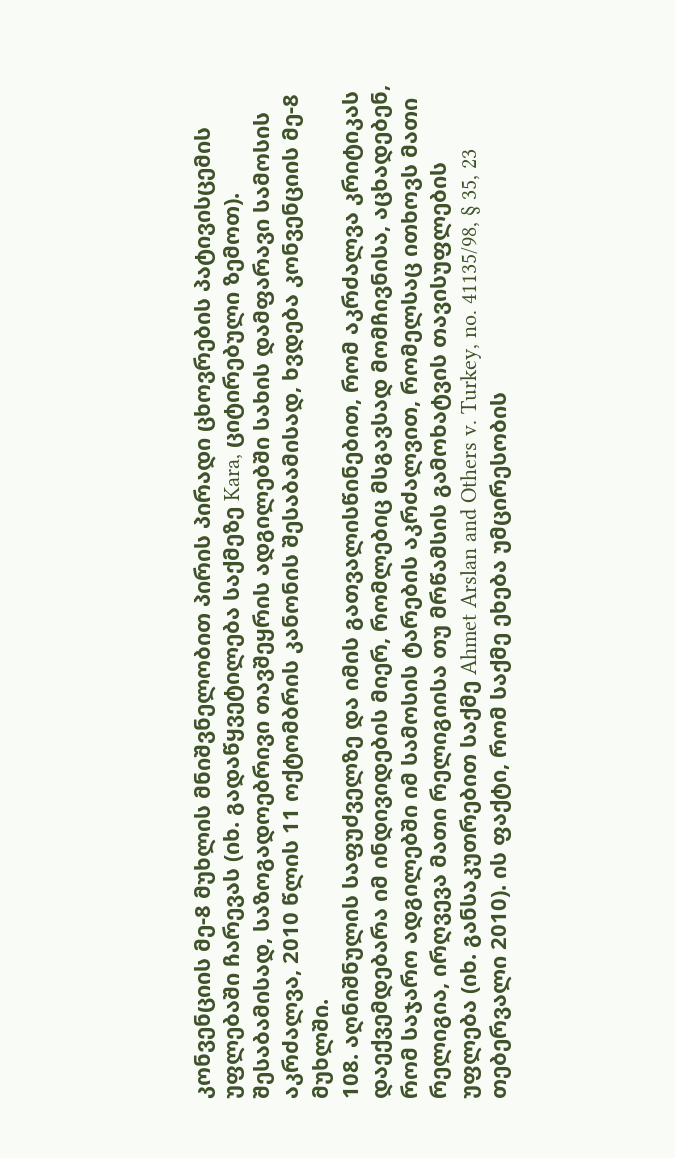კონვენციის მე-8 მუხლის მნიშვნელობით პირის პირადი ცხოვრების პატივისცემის უფლებაში ჩარევას (იხ. გადაწყვეტილება საქმეზე Kara, ციტირებული ზემოთ). შესაბამისად, საზოგადოებრივი თავშეყრის ადგილებში სახის დამფარავი სამოსის აკრძალვა, 2010 წლის 11 ოქტომბრის კანონის შესაბამისად, ხვდება კონვენციის მე-8 მუხლში.
108. აღნიშნულის საფუძველზე და იმის გათვალისწინებით, რომ აკრძალვა კრიტიკას დაექვემდებარა იმ ინდივიდების მიერ, რომლებიც მსგავსად მომჩივნისა, აცხადებენ, რომ საჯარო ადგილებში იმ სამოსის ტარების აკრძალვით, რომელსაც ითხოვს მათი რელიგია, ირღვევა მათი რელიგიისა თუ მრწამსის გამოხატვის თავისუფლების უფლება (იხ. განსაკუთრებით საქმე Ahmet Arslan and Others v. Turkey, no. 41135/98, § 35, 23 თებერვალი 2010). ის ფაქტი, რომ საქმე ეხება უმცირესობის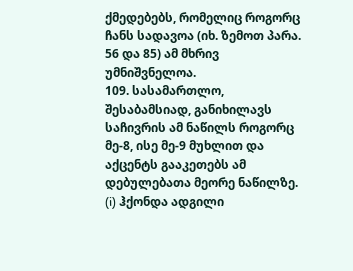ქმედებებს, რომელიც როგორც ჩანს სადავოა (იხ. ზემოთ პარა. 56 და 85) ამ მხრივ უმნიშვნელოა.
109. სასამართლო, შესაბამსიად, განიხილავს საჩივრის ამ ნაწილს როგორც მე-8, ისე მე-9 მუხლით და აქცენტს გააკეთებს ამ დებულებათა მეორე ნაწილზე.
(i) ჰქონდა ადგილი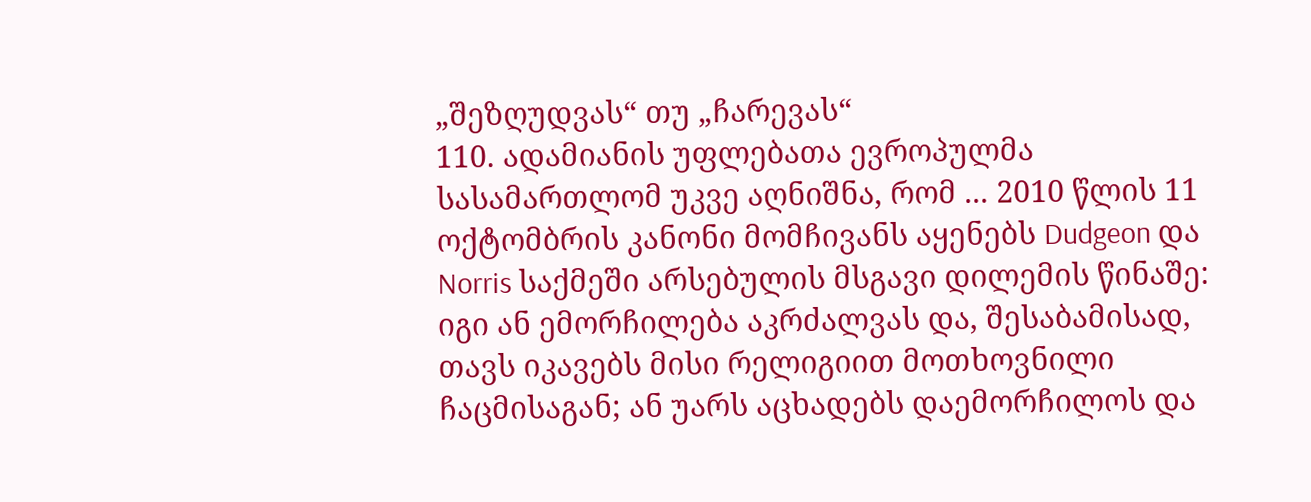„შეზღუდვას“ თუ „ჩარევას“
110. ადამიანის უფლებათა ევროპულმა სასამართლომ უკვე აღნიშნა, რომ ... 2010 წლის 11 ოქტომბრის კანონი მომჩივანს აყენებს Dudgeon და Norris საქმეში არსებულის მსგავი დილემის წინაშე: იგი ან ემორჩილება აკრძალვას და, შესაბამისად, თავს იკავებს მისი რელიგიით მოთხოვნილი ჩაცმისაგან; ან უარს აცხადებს დაემორჩილოს და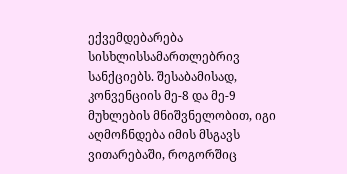ექვემდებარება სისხლისსამართლებრივ სანქციებს. შესაბამისად, კონვენციის მე-8 და მე-9 მუხლების მნიშვნელობით, იგი აღმოჩნდება იმის მსგავს ვითარებაში, როგორშიც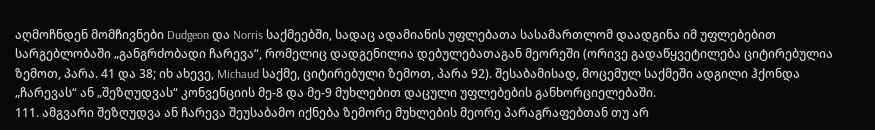აღმოჩნდენ მომჩივნები Dudgeon და Norris საქმეებში, სადაც ადამიანის უფლებათა სასამართლომ დაადგინა იმ უფლებებით სარგებლობაში „განგრძობადი ჩარევა“, რომელიც დადგენილია დებულებათაგან მეორეში (ორივე გადაწყვეტილება ციტირებულია ზემოთ, პარა. 41 და 38; იხ ახევე, Michaud საქმე, ციტირებული ზემოთ, პარა 92). შესაბამისად, მოცემულ საქმეში ადგილი ჰქონდა „ჩარევას“ ან „შეზღუდვას“ კონვენციის მე-8 და მე-9 მუხლებით დაცული უფლებების განხორციელებაში.
111. ამგვარი შეზღუდვა ან ჩარევა შეუსაბამო იქნება ზემორე მუხლების მეორე პარაგრაფებთან თუ არ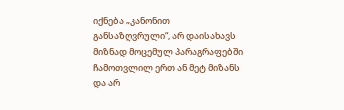იქნება „კანონით განსაზღვრული“, არ დაისახავს მიზნად მოცემულ პარაგრაფებში ჩამოთვლილ ერთ ან მეტ მიზანს და არ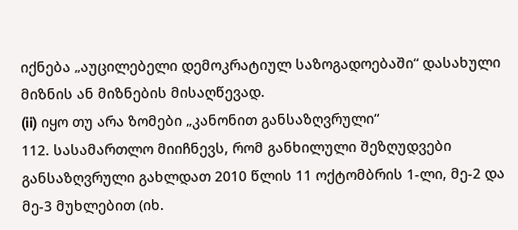იქნება „აუცილებელი დემოკრატიულ საზოგადოებაში“ დასახული მიზნის ან მიზნების მისაღწევად.
(ii) იყო თუ არა ზომები „კანონით განსაზღვრული“
112. სასამართლო მიიჩნევს, რომ განხილული შეზღუდვები განსაზღვრული გახლდათ 2010 წლის 11 ოქტომბრის 1-ლი, მე-2 და მე-3 მუხლებით (იხ.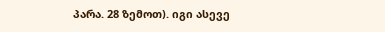პარა. 28 ზემოთ). იგი ასევე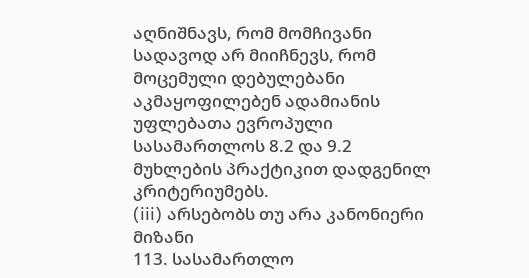აღნიშნავს, რომ მომჩივანი სადავოდ არ მიიჩნევს, რომ მოცემული დებულებანი აკმაყოფილებენ ადამიანის უფლებათა ევროპული სასამართლოს 8.2 და 9.2 მუხლების პრაქტიკით დადგენილ კრიტერიუმებს.
(iii) არსებობს თუ არა კანონიერი მიზანი
113. სასამართლო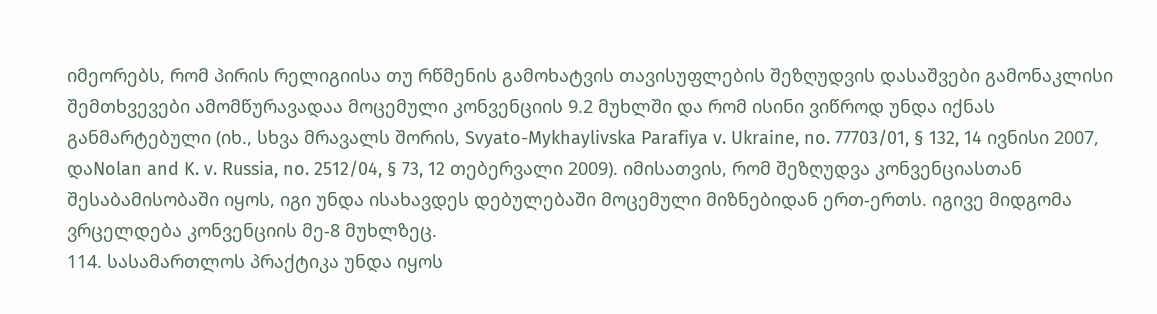იმეორებს, რომ პირის რელიგიისა თუ რწმენის გამოხატვის თავისუფლების შეზღუდვის დასაშვები გამონაკლისი შემთხვევები ამომწურავადაა მოცემული კონვენციის 9.2 მუხლში და რომ ისინი ვიწროდ უნდა იქნას განმარტებული (იხ., სხვა მრავალს შორის, Svyato-Mykhaylivska Parafiya v. Ukraine, no. 77703/01, § 132, 14 ივნისი 2007, დაNolan and K. v. Russia, no. 2512/04, § 73, 12 თებერვალი 2009). იმისათვის, რომ შეზღუდვა კონვენციასთან შესაბამისობაში იყოს, იგი უნდა ისახავდეს დებულებაში მოცემული მიზნებიდან ერთ-ერთს. იგივე მიდგომა ვრცელდება კონვენციის მე-8 მუხლზეც.
114. სასამართლოს პრაქტიკა უნდა იყოს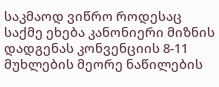საკმაოდ ვიწრო როდესაც საქმე ეხება კანონიერი მიზნის დადგენას კონვენციის 8-11 მუხლების მეორე ნაწილების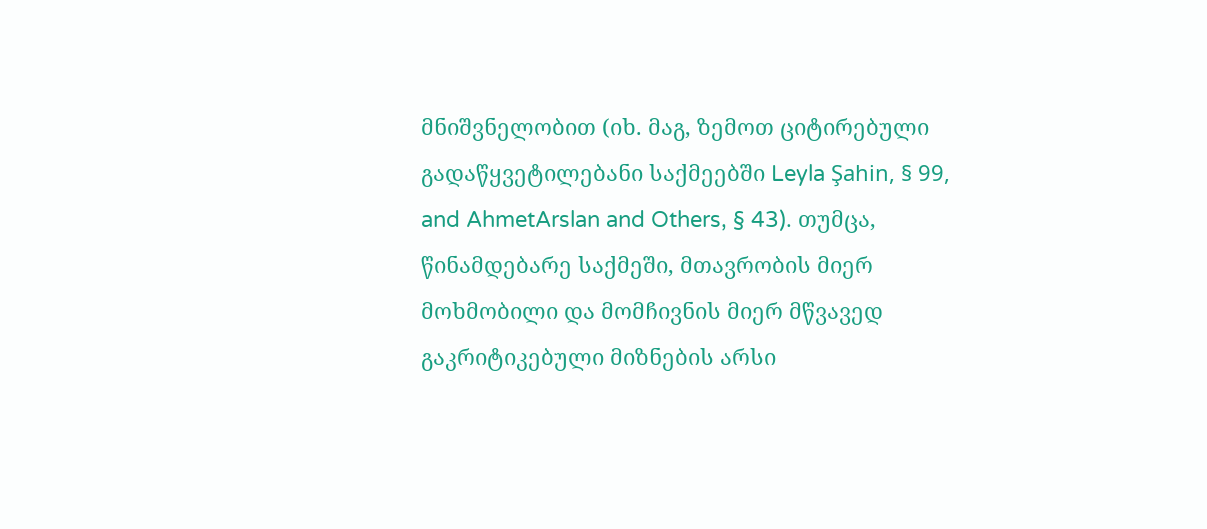მნიშვნელობით (იხ. მაგ, ზემოთ ციტირებული გადაწყვეტილებანი საქმეებში Leyla Şahin, § 99, and AhmetArslan and Others, § 43). თუმცა, წინამდებარე საქმეში, მთავრობის მიერ მოხმობილი და მომჩივნის მიერ მწვავედ გაკრიტიკებული მიზნების არსი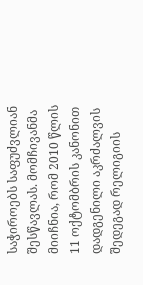საჭიროებს საფუძვლიან შესწავლას. მომჩივანმა მიიჩნია, რომ 2010 წლის 11 ოქტომბრის კანონით დადგენილი აკრძალვის შედეგად რელიგიის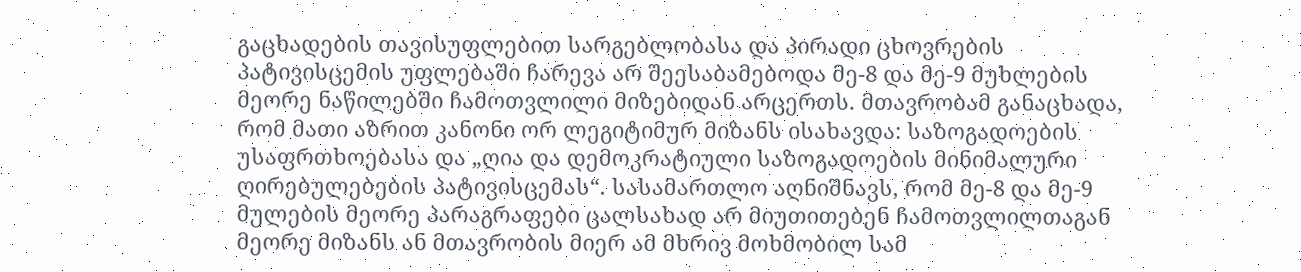გაცხადების თავისუფლებით სარგებლობასა და პირადი ცხოვრების პატივისცემის უფლებაში ჩარევა არ შეესაბამებოდა მე-8 და მე-9 მუხლების მეორე ნაწილებში ჩამოთვლილი მიზებიდან არცერთს. მთავრობამ განაცხადა, რომ მათი აზრით კანონი ორ ლეგიტიმურ მიზანს ისახავდა: საზოგადოების უსაფრთხოებასა და „ღია და დემოკრატიული საზოგადოების მინიმალური ღირებულებების პატივისცემას“. სასამართლო აღნიშნავს, რომ მე-8 და მე-9 მულების მეორე პარაგრაფები ცალსახად არ მიუთითებენ ჩამოთვლილთაგან მეორე მიზანს ან მთავრობის მიერ ამ მხრივ მოხმობილ სამ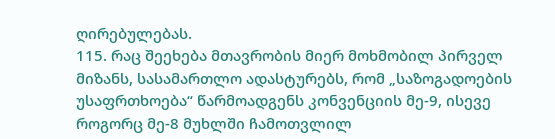ღირებულებას.
115. რაც შეეხება მთავრობის მიერ მოხმობილ პირველ მიზანს, სასამართლო ადასტურებს, რომ „საზოგადოების უსაფრთხოება“ წარმოადგენს კონვენციის მე-9, ისევე როგორც მე-8 მუხლში ჩამოთვლილ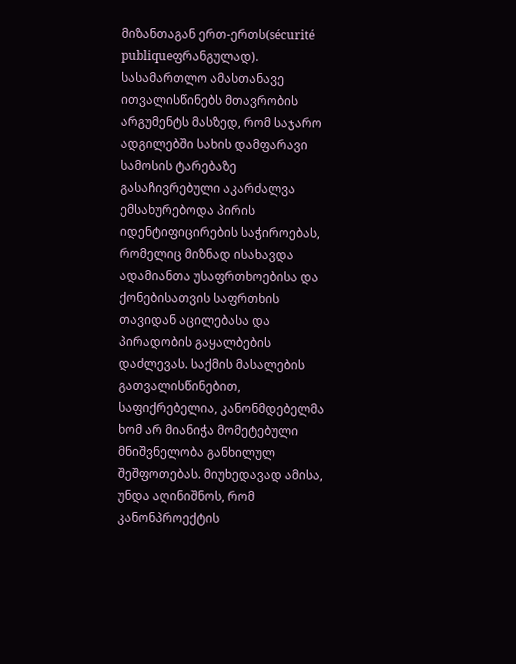მიზანთაგან ერთ-ერთს(sécurité publiqueფრანგულად). სასამართლო ამასთანავე ითვალისწინებს მთავრობის არგუმენტს მასზედ, რომ საჯარო ადგილებში სახის დამფარავი სამოსის ტარებაზე გასაჩივრებული აკარძალვა ემსახურებოდა პირის იდენტიფიცირების საჭიროებას, რომელიც მიზნად ისახავდა ადამიანთა უსაფრთხოებისა და ქონებისათვის საფრთხის თავიდან აცილებასა და პირადობის გაყალბების დაძლევას. საქმის მასალების გათვალისწინებით, საფიქრებელია, კანონმდებელმა ხომ არ მიანიჭა მომეტებული მნიშვნელობა განხილულ შეშფოთებას. მიუხედავად ამისა, უნდა აღინიშნოს, რომ კანონპროექტის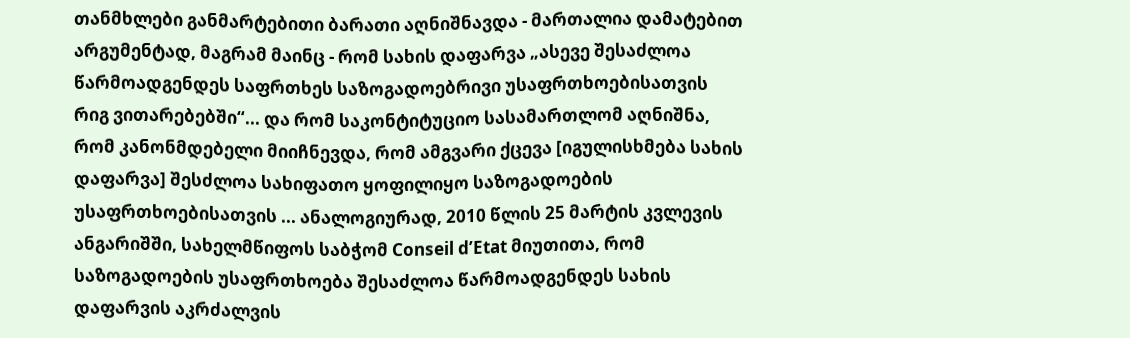თანმხლები განმარტებითი ბარათი აღნიშნავდა - მართალია დამატებით არგუმენტად, მაგრამ მაინც - რომ სახის დაფარვა „ასევე შესაძლოა წარმოადგენდეს საფრთხეს საზოგადოებრივი უსაფრთხოებისათვის რიგ ვითარებებში“... და რომ საკონტიტუციო სასამართლომ აღნიშნა, რომ კანონმდებელი მიიჩნევდა, რომ ამგვარი ქცევა [იგულისხმება სახის დაფარვა] შესძლოა სახიფათო ყოფილიყო საზოგადოების უსაფრთხოებისათვის ... ანალოგიურად, 2010 წლის 25 მარტის კვლევის ანგარიშში, სახელმწიფოს საბჭომ Conseil d’Etat მიუთითა, რომ საზოგადოების უსაფრთხოება შესაძლოა წარმოადგენდეს სახის დაფარვის აკრძალვის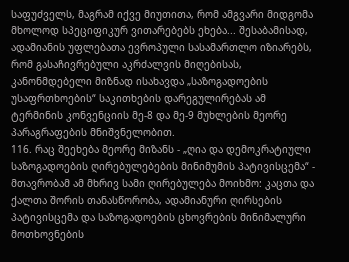საფუძველს, მაგრამ იქვე მიუთითა, რომ ამგვარი მიდგომა მხოლოდ სპეციფიკურ ვითარებებს ეხება... შესაბამისად, ადამიანის უფლებათა ევროპული სასამართლო იზიარებს, რომ გასაჩივრებული აკრძალვის მიღებისას, კანონმდებელი მიზნად ისახავდა „საზოგადოების უსაფრთხოების“ საკითხების დარეგულირებას ამ ტერმინის კონვენციის მე-8 და მე-9 მუხლების მეორე პარაგრაფების მნიშვნელობით.
116. რაც შეეხება მეორე მიზანს - „ღია და დემოკრატიული საზოგადოების ღირებულებების მინიმუმის პატივისცემა“ - მთავრობამ ამ მხრივ სამი ღირებულება მოიხმო: კაცთა და ქალთა შორის თანასწორობა, ადამიანური ღირსების პატივისცემა და საზოგადოების ცხოვრების მინიმალური მოთხოვნების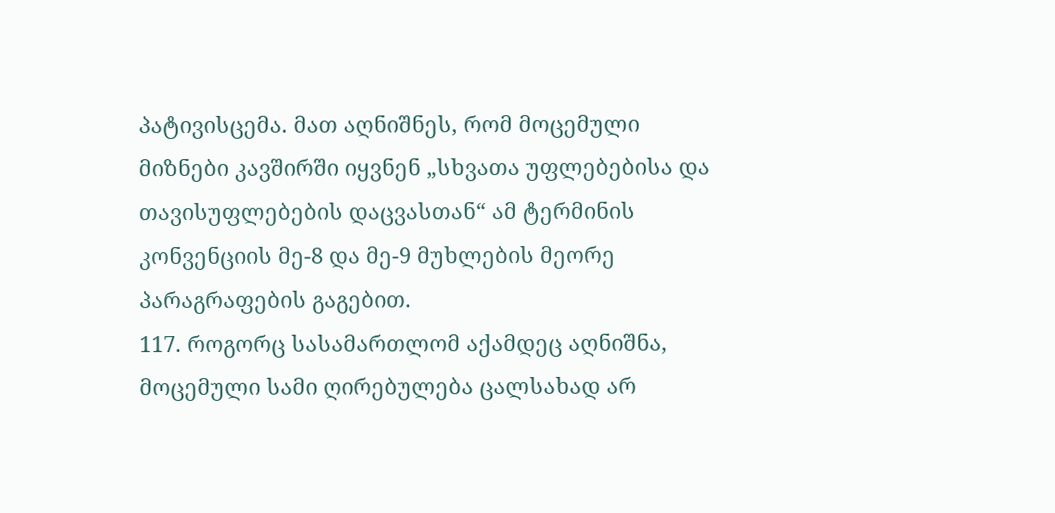პატივისცემა. მათ აღნიშნეს, რომ მოცემული მიზნები კავშირში იყვნენ „სხვათა უფლებებისა და თავისუფლებების დაცვასთან“ ამ ტერმინის კონვენციის მე-8 და მე-9 მუხლების მეორე პარაგრაფების გაგებით.
117. როგორც სასამართლომ აქამდეც აღნიშნა, მოცემული სამი ღირებულება ცალსახად არ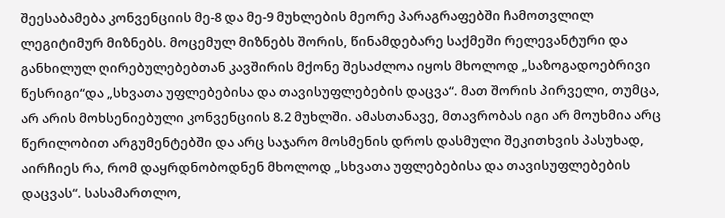შეესაბამება კონვენციის მე-8 და მე-9 მუხლების მეორე პარაგრაფებში ჩამოთვლილ ლეგიტიმურ მიზნებს. მოცემულ მიზნებს შორის, წინამდებარე საქმეში რელევანტური და განხილულ ღირებულებებთან კავშირის მქონე შესაძლოა იყოს მხოლოდ „საზოგადოებრივი წესრიგი“და „სხვათა უფლებებისა და თავისუფლებების დაცვა“. მათ შორის პირველი, თუმცა, არ არის მოხსენიებული კონვენციის 8.2 მუხლში. ამასთანავე, მთავრობას იგი არ მოუხმია არც წერილობით არგუმენტებში და არც საჯარო მოსმენის დროს დასმული შეკითხვის პასუხად, აირჩიეს რა, რომ დაყრდნობოდნენ მხოლოდ „სხვათა უფლებებისა და თავისუფლებების დაცვას“. სასამართლო,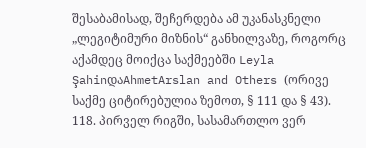შესაბამისად, შეჩერდება ამ უკანასკნელი „ლეგიტიმური მიზნის“ განხილვაზე, როგორც აქამდეც მოიქცა საქმეებში Leyla ŞahinდაAhmetArslan and Others (ორივე საქმე ციტირებულია ზემოთ, § 111 და § 43).
118. პირველ რიგში, სასამართლო ვერ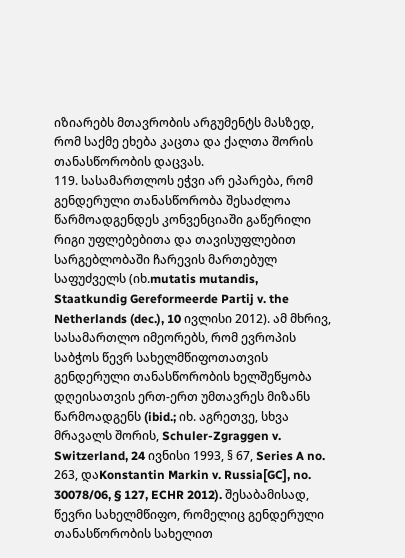იზიარებს მთავრობის არგუმენტს მასზედ, რომ საქმე ეხება კაცთა და ქალთა შორის თანასწორობის დაცვას.
119. სასამართლოს ეჭვი არ ეპარება, რომ გენდერული თანასწორობა შესაძლოა წარმოადგენდეს კონვენციაში გაწერილი რიგი უფლებებითა და თავისუფლებით სარგებლობაში ჩარევის მართებულ საფუძველს (იხ.mutatis mutandis, Staatkundig Gereformeerde Partij v. the Netherlands (dec.), 10 ივლისი 2012). ამ მხრივ, სასამართლო იმეორებს, რომ ევროპის საბჭოს წევრ სახელმწიფოთათვის გენდერული თანასწორობის ხელშეწყობა დღეისათვის ერთ-ერთ უმთავრეს მიზანს წარმოადგენს (ibid.; იხ. აგრეთვე, სხვა მრავალს შორის, Schuler-Zgraggen v. Switzerland, 24 ივნისი 1993, § 67, Series A no. 263, დაKonstantin Markin v. Russia[GC], no. 30078/06, § 127, ECHR 2012). შესაბამისად, წევრი სახელმწიფო, რომელიც გენდერული თანასწორობის სახელით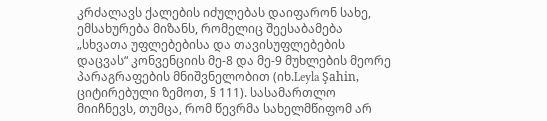კრძალავს ქალების იძულებას დაიფარონ სახე, ემსახურება მიზანს, რომელიც შეესაბამება „სხვათა უფლებებისა და თავისუფლებების დაცვას“ კონვენციის მე-8 და მე-9 მუხლების მეორე პარაგრაფების მნიშვნელობით (იხ.Leyla Şahin, ციტირებული ზემოთ, § 111). სასამართლო მიიჩნევს, თუმცა, რომ წევრმა სახელმწიფომ არ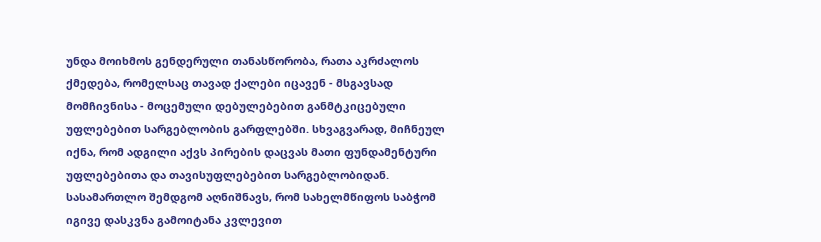უნდა მოიხმოს გენდერული თანასწორობა, რათა აკრძალოს ქმედება, რომელსაც თავად ქალები იცავენ - მსგავსად მომჩივნისა - მოცემული დებულებებით განმტკიცებული უფლებებით სარგებლობის გარფლებში. სხვაგვარად, მიჩნეულ იქნა, რომ ადგილი აქვს პირების დაცვას მათი ფუნდამენტური უფლებებითა და თავისუფლებებით სარგებლობიდან. სასამართლო შემდგომ აღნიშნავს, რომ სახელმწიფოს საბჭომ იგივე დასკვნა გამოიტანა კვლევით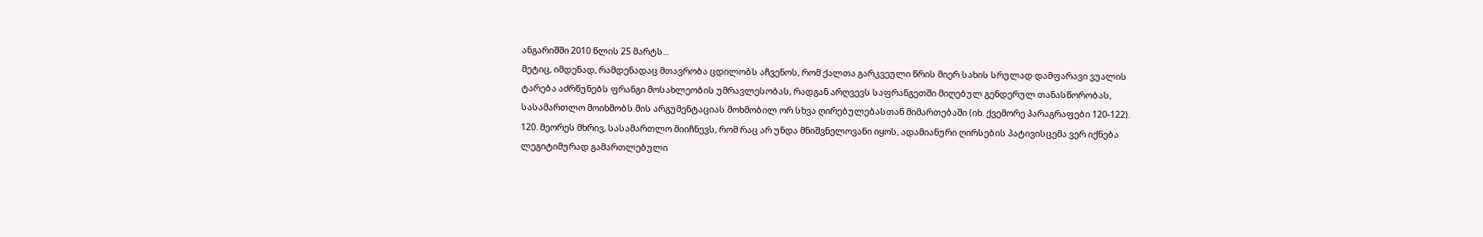ანგარიშში 2010 წლის 25 მარტს...
მეტიც, იმდენად, რამდენადაც მთავრობა ცდილობს აჩვენოს, რომ ქალთა გარკვეული წრის მიერ სახის სრულად დამფარავი ვუალის ტარება აძრწუნებს ფრანგი მოსახლეობის უმრავლესობას, რადგან არღვევს საფრანგეთში მიღებულ გენდერულ თანასწორობას, სასამართლო მოიხმობს მის არგუმენტაციას მოხმობილ ორ სხვა ღირებულებასთან მიმართებაში (იხ. ქვემორე პარაგრაფები 120-122).
120. მეორეს მხრივ, სასამართლო მიიჩნევს, რომ რაც არ უნდა მნიშვნელოვანი იყოს, ადამიანური ღირსების პატივისცემა ვერ იქნება ლეგიტიმურად გამართლებული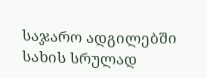საჯარო ადგილებში სახის სრულად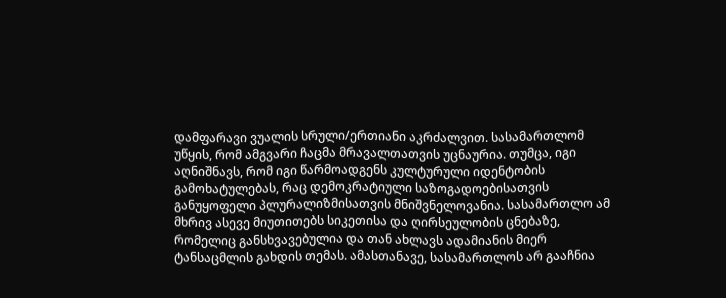დამფარავი ვუალის სრული/ერთიანი აკრძალვით. სასამართლომ უწყის, რომ ამგვარი ჩაცმა მრავალთათვის უცნაურია. თუმცა, იგი აღნიშნავს, რომ იგი წარმოადგენს კულტურული იდენტობის გამოხატულებას, რაც დემოკრატიული საზოგადოებისათვის განუყოფელი პლურალიზმისათვის მნიშვნელოვანია. სასამართლო ამ მხრივ ასევე მიუთითებს სიკეთისა და ღირსეულობის ცნებაზე, რომელიც განსხვავებულია და თან ახლავს ადამიანის მიერ ტანსაცმლის გახდის თემას. ამასთანავე, სასამართლოს არ გააჩნია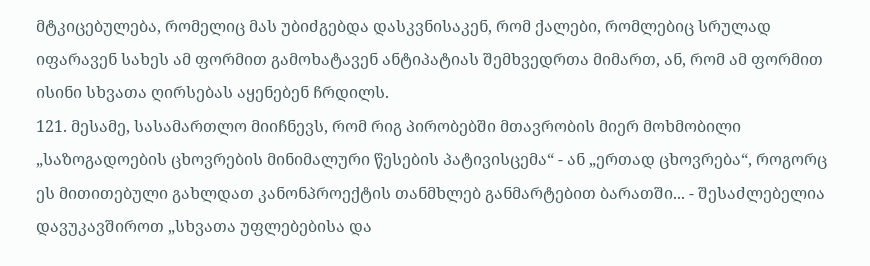მტკიცებულება, რომელიც მას უბიძგებდა დასკვნისაკენ, რომ ქალები, რომლებიც სრულად იფარავენ სახეს ამ ფორმით გამოხატავენ ანტიპატიას შემხვედრთა მიმართ, ან, რომ ამ ფორმით ისინი სხვათა ღირსებას აყენებენ ჩრდილს.
121. მესამე, სასამართლო მიიჩნევს, რომ რიგ პირობებში მთავრობის მიერ მოხმობილი „საზოგადოების ცხოვრების მინიმალური წესების პატივისცემა“ - ან „ერთად ცხოვრება“, როგორც ეს მითითებული გახლდათ კანონპროექტის თანმხლებ განმარტებით ბარათში... - შესაძლებელია დავუკავშიროთ „სხვათა უფლებებისა და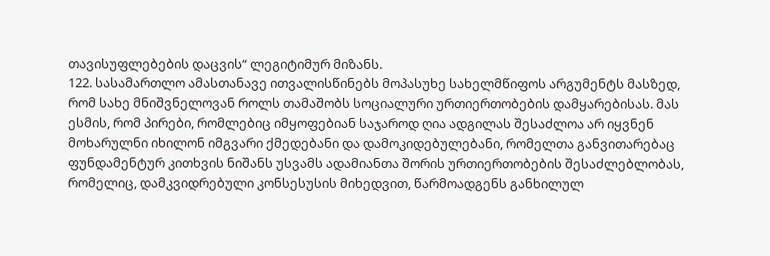თავისუფლებების დაცვის“ ლეგიტიმურ მიზანს.
122. სასამართლო ამასთანავე ითვალისწინებს მოპასუხე სახელმწიფოს არგუმენტს მასზედ, რომ სახე მნიშვნელოვან როლს თამაშობს სოციალური ურთიერთობების დამყარებისას. მას ესმის, რომ პირები, რომლებიც იმყოფებიან საჯაროდ ღია ადგილას შესაძლოა არ იყვნენ მოხარულნი იხილონ იმგვარი ქმედებანი და დამოკიდებულებანი, რომელთა განვითარებაც ფუნდამენტურ კითხვის ნიშანს უსვამს ადამიანთა შორის ურთიერთობების შესაძლებლობას, რომელიც, დამკვიდრებული კონსესუსის მიხედვით, წარმოადგენს განხილულ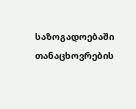საზოგადოებაში თანაცხოვრების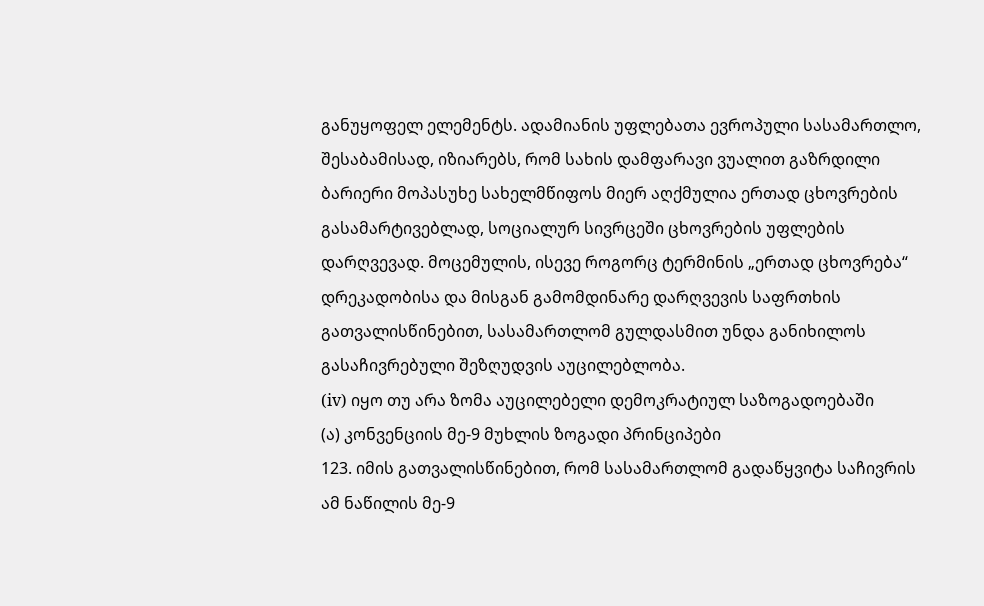განუყოფელ ელემენტს. ადამიანის უფლებათა ევროპული სასამართლო, შესაბამისად, იზიარებს, რომ სახის დამფარავი ვუალით გაზრდილი ბარიერი მოპასუხე სახელმწიფოს მიერ აღქმულია ერთად ცხოვრების გასამარტივებლად, სოციალურ სივრცეში ცხოვრების უფლების დარღვევად. მოცემულის, ისევე როგორც ტერმინის „ერთად ცხოვრება“ დრეკადობისა და მისგან გამომდინარე დარღვევის საფრთხის გათვალისწინებით, სასამართლომ გულდასმით უნდა განიხილოს გასაჩივრებული შეზღუდვის აუცილებლობა.
(iv) იყო თუ არა ზომა აუცილებელი დემოკრატიულ საზოგადოებაში
(ა) კონვენციის მე-9 მუხლის ზოგადი პრინციპები
123. იმის გათვალისწინებით, რომ სასამართლომ გადაწყვიტა საჩივრის ამ ნაწილის მე-9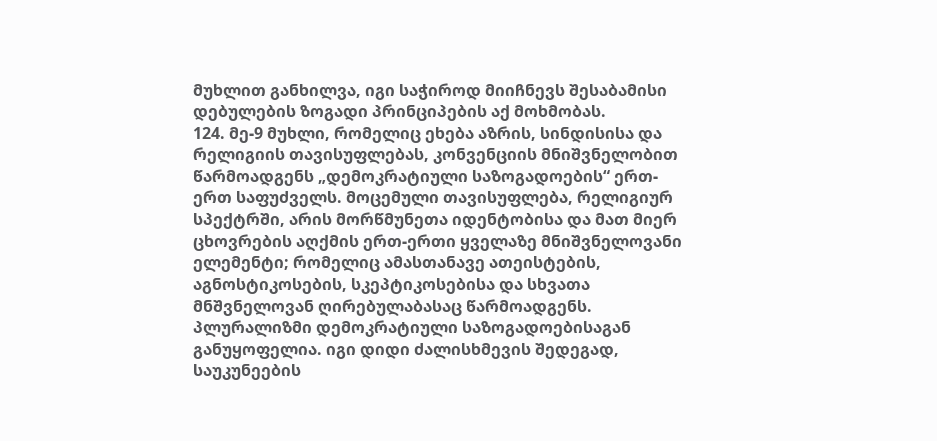მუხლით განხილვა, იგი საჭიროდ მიიჩნევს შესაბამისი დებულების ზოგადი პრინციპების აქ მოხმობას.
124. მე-9 მუხლი, რომელიც ეხება აზრის, სინდისისა და რელიგიის თავისუფლებას, კონვენციის მნიშვნელობით წარმოადგენს „დემოკრატიული საზოგადოების“ ერთ-ერთ საფუძველს. მოცემული თავისუფლება, რელიგიურ სპექტრში, არის მორწმუნეთა იდენტობისა და მათ მიერ ცხოვრების აღქმის ერთ-ერთი ყველაზე მნიშვნელოვანი ელემენტი; რომელიც ამასთანავე ათეისტების, აგნოსტიკოსების, სკეპტიკოსებისა და სხვათა მნშვნელოვან ღირებულაბასაც წარმოადგენს. პლურალიზმი დემოკრატიული საზოგადოებისაგან განუყოფელია. იგი დიდი ძალისხმევის შედეგად, საუკუნეების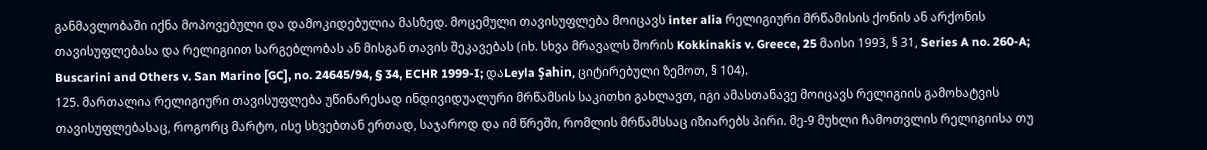განმავლობაში იქნა მოპოვებული და დამოკიდებულია მასზედ. მოცემული თავისუფლება მოიცავს inter alia რელიგიური მრწამისის ქონის ან არქონის თავისუფლებასა და რელიგიით სარგებლობას ან მისგან თავის შეკავებას (იხ. სხვა მრავალს შორის Kokkinakis v. Greece, 25 მაისი 1993, § 31, Series A no. 260-A; Buscarini and Others v. San Marino [GC], no. 24645/94, § 34, ECHR 1999-I; დაLeyla Şahin, ციტირებული ზემოთ, § 104).
125. მართალია რელიგიური თავისუფლება უწინარესად ინდივიდუალური მრწამსის საკითხი გახლავთ, იგი ამასთანავე მოიცავს რელიგიის გამოხატვის თავისუფლებასაც, როგორც მარტო, ისე სხვებთან ერთად, საჯაროდ და იმ წრეში, რომლის მრწამსსაც იზიარებს პირი. მე-9 მუხლი ჩამოთვლის რელიგიისა თუ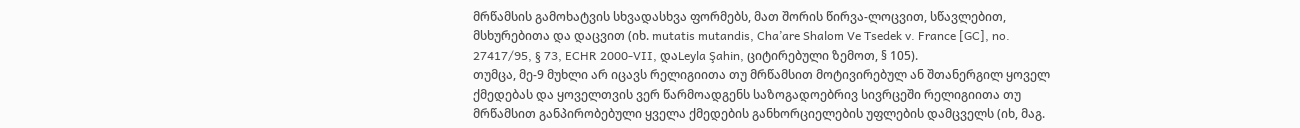მრწამსის გამოხატვის სხვადასხვა ფორმებს, მათ შორის წირვა-ლოცვით, სწავლებით, მსხურებითა და დაცვით (იხ. mutatis mutandis, Cha’are Shalom Ve Tsedek v. France [GC], no. 27417/95, § 73, ECHR 2000-VII, დაLeyla Şahin, ციტირებული ზემოთ, § 105).
თუმცა, მე-9 მუხლი არ იცავს რელიგიითა თუ მრწამსით მოტივირებულ ან შთანერგილ ყოველ ქმედებას და ყოველთვის ვერ წარმოადგენს საზოგადოებრივ სივრცეში რელიგიითა თუ მრწამსით განპირობებული ყველა ქმედების განხორციელების უფლების დამცველს (იხ, მაგ.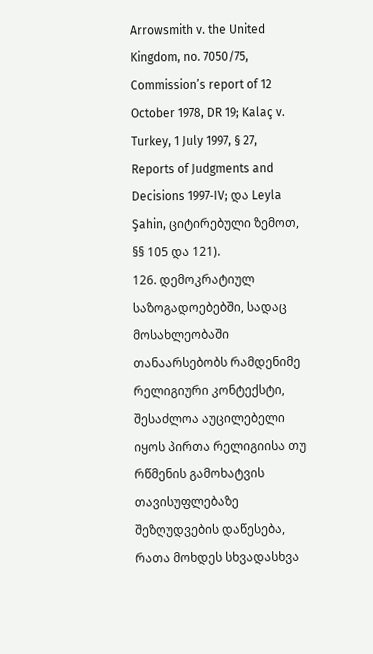Arrowsmith v. the United Kingdom, no. 7050/75, Commission’s report of 12 October 1978, DR 19; Kalaç v. Turkey, 1 July 1997, § 27, Reports of Judgments and Decisions 1997‑IV; და Leyla Şahin, ციტირებული ზემოთ, §§ 105 და 121).
126. დემოკრატიულ საზოგადოებებში, სადაც მოსახლეობაში თანაარსებობს რამდენიმე რელიგიური კონტექსტი, შესაძლოა აუცილებელი იყოს პირთა რელიგიისა თუ რწმენის გამოხატვის თავისუფლებაზე შეზღუდვების დაწესება, რათა მოხდეს სხვადასხვა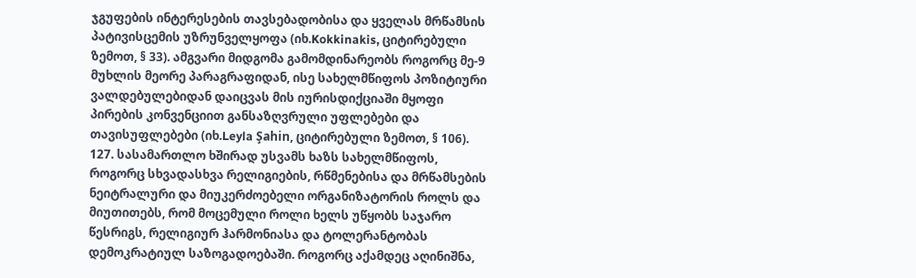ჯგუფების ინტერესების თავსებადობისა და ყველას მრწამსის პატივისცემის უზრუნველყოფა (იხ.Kokkinakis, ციტირებული ზემოთ, § 33). ამგვარი მიდგომა გამომდინარეობს როგორც მე-9 მუხლის მეორე პარაგრაფიდან, ისე სახელმწიფოს პოზიტიური ვალდებულებიდან დაიცვას მის იურისდიქციაში მყოფი პირების კონვენციით განსაზღვრული უფლებები და თავისუფლებები (იხ.Leyla Şahin, ციტირებული ზემოთ, § 106).
127. სასამართლო ხშირად უსვამს ხაზს სახელმწიფოს, როგორც სხვადასხვა რელიგიების, რწმენებისა და მრწამსების ნეიტრალური და მიუკერძოებელი ორგანიზატორის როლს და მიუთითებს, რომ მოცემული როლი ხელს უწყობს საჯარო წესრიგს, რელიგიურ ჰარმონიასა და ტოლერანტობას დემოკრატიულ საზოგადოებაში. როგორც აქამდეც აღინიშნა,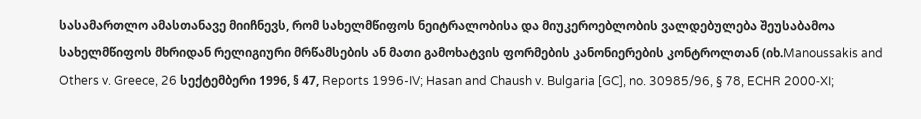სასამართლო ამასთანავე მიიჩნევს, რომ სახელმწიფოს ნეიტრალობისა და მიუკეროებლობის ვალდებულება შეუსაბამოა სახელმწიფოს მხრიდან რელიგიური მრწამსების ან მათი გამოხატვის ფორმების კანონიერების კონტროლთან (იხ.Manoussakis and Others v. Greece, 26 სექტემბერი 1996, § 47, Reports 1996-IV; Hasan and Chaush v. Bulgaria [GC], no. 30985/96, § 78, ECHR 2000‑XI;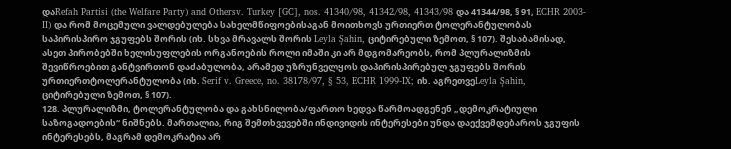დაRefah Partisi (the Welfare Party) and Othersv. Turkey [GC], nos. 41340/98, 41342/98, 41343/98 და 41344/98, § 91, ECHR 2003-II) და რომ მოცემული ვალდებულება სახელმწიფოებისაგან მოითხოვს ურთიერთ ტოლერანტულობას საპირისპირო ჯგუფებს შორის (იხ. სხვა მრავალს შორის Leyla Şahin, ციტირებული ზემოთ, § 107). შესაბამისად, ასეთ პირობებში ხელისუფლების ორგანოების როლი იმაში კი არ მდგომარეობს, რომ პლურალიზმის შევიწროებით განტვირთონ დაძაბულობა, არამედ უზრუნველყოს დაპირისპირებულ ჯგუფებს შორის ურთიერთტოლერანტულობა (იხ. Serif v. Greece, no. 38178/97, § 53, ECHR 1999‑IX; იხ. აგრეთვეLeyla Şahin, ციტირებული ზემოთ, § 107).
128. პლურალიზმი, ტოლერანტულობა და გახსნილობა/ფართო ხედვა წარმოადგენენ „დემოკრატიული საზოგადოების“ ნიშნებს. მართალია, რიგ შემთხვევებში ინდივიდის ინტერესები უნდა დაექვემდებაროს ჯგუფის ინტერესებს, მაგრამ დემოკრატია არ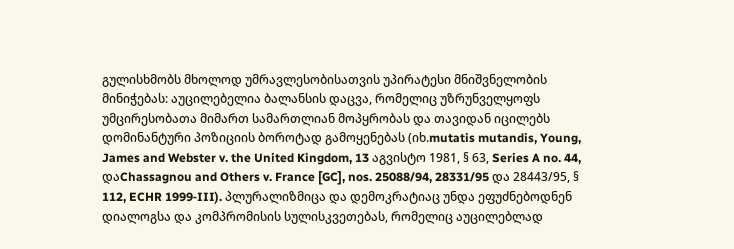გულისხმობს მხოლოდ უმრავლესობისათვის უპირატესი მნიშვნელობის მინიჭებას: აუცილებელია ბალანსის დაცვა, რომელიც უზრუნველყოფს უმცირესობათა მიმართ სამართლიან მოპყრობას და თავიდან იცილებს დომინანტური პოზიციის ბოროტად გამოყენებას (იხ.mutatis mutandis, Young, James and Webster v. the United Kingdom, 13 აგვისტო 1981, § 63, Series A no. 44, დაChassagnou and Others v. France [GC], nos. 25088/94, 28331/95 და 28443/95, § 112, ECHR 1999‑III). პლურალიზმიცა და დემოკრატიაც უნდა ეფუძნებოდნენ დიალოგსა და კომპრომისის სულისკვეთებას, რომელიც აუცილებლად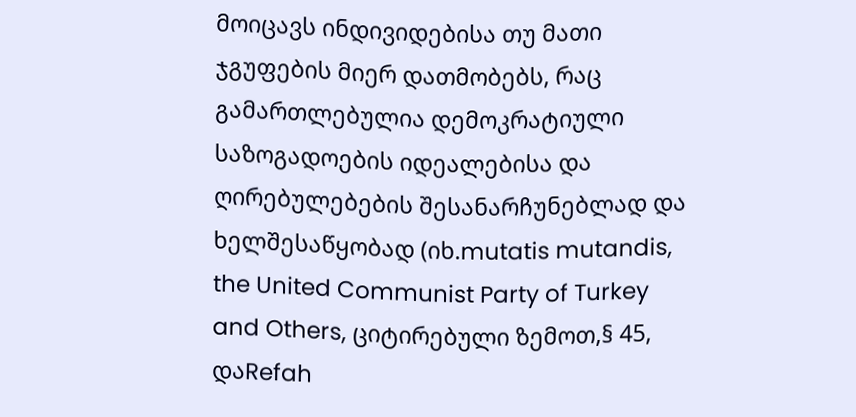მოიცავს ინდივიდებისა თუ მათი ჯგუფების მიერ დათმობებს, რაც გამართლებულია დემოკრატიული საზოგადოების იდეალებისა და ღირებულებების შესანარჩუნებლად და ხელშესაწყობად (იხ.mutatis mutandis, the United Communist Party of Turkey and Others, ციტირებული ზემოთ,§ 45, დაRefah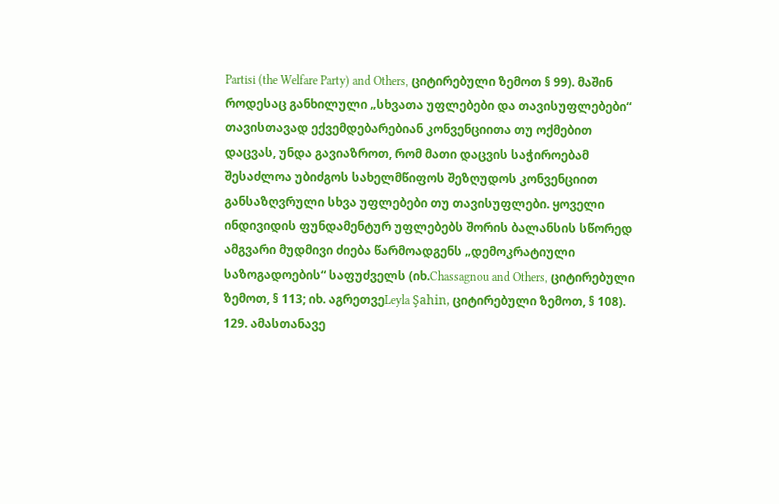Partisi (the Welfare Party) and Others, ციტირებული ზემოთ § 99). მაშინ როდესაც განხილული „სხვათა უფლებები და თავისუფლებები“ თავისთავად ექვემდებარებიან კონვენციითა თუ ოქმებით დაცვას, უნდა გავიაზროთ, რომ მათი დაცვის საჭიროებამ შესაძლოა უბიძგოს სახელმწიფოს შეზღუდოს კონვენციით განსაზღვრული სხვა უფლებები თუ თავისუფლები. ყოველი ინდივიდის ფუნდამენტურ უფლებებს შორის ბალანსის სწორედ ამგვარი მუდმივი ძიება წარმოადგენს „დემოკრატიული საზოგადოების“ საფუძველს (იხ.Chassagnou and Others, ციტირებული ზემოთ, § 113; იხ. აგრეთვეLeyla Şahin, ციტირებული ზემოთ, § 108).
129. ამასთანავე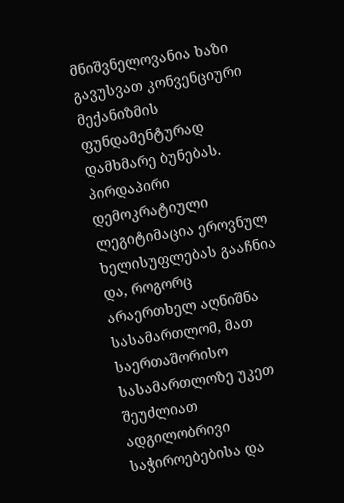მნიშვნელოვანია ხაზი გავუსვათ კონვენციური მექანიზმის ფუნდამენტურად დამხმარე ბუნებას. პირდაპირი დემოკრატიული ლეგიტიმაცია ეროვნულ ხელისუფლებას გააჩნია და, როგორც არაერთხელ აღნიშნა სასამართლომ, მათ საერთაშორისო სასამართლოზე უკეთ შეუძლიათ ადგილობრივი საჭიროებებისა და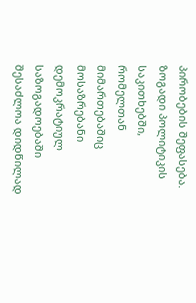პირობების შეფასება. ზოგადი პოლიტიკის საკითხებში, რომელთან მიმართებაშიც მოსაზრებანი დემოკრატიულ საზოგადოებაში შესაძლოა დიდწილად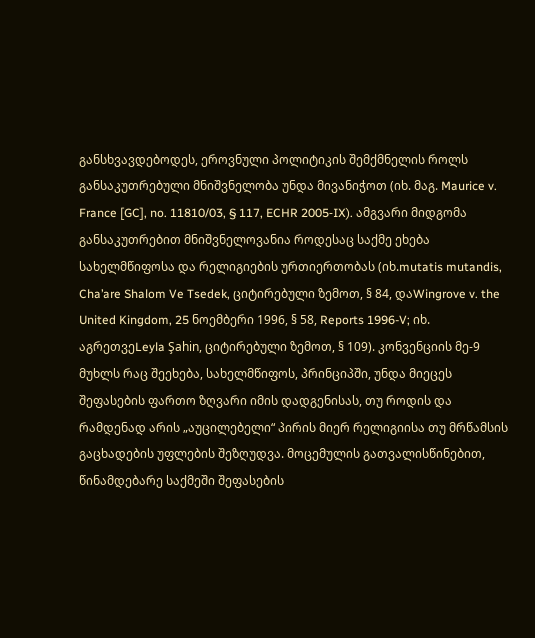განსხვავდებოდეს, ეროვნული პოლიტიკის შემქმნელის როლს განსაკუთრებული მნიშვნელობა უნდა მივანიჭოთ (იხ. მაგ. Maurice v. France [GC], no. 11810/03, § 117, ECHR 2005‑IX). ამგვარი მიდგომა განსაკუთრებით მნიშვნელოვანია როდესაც საქმე ეხება სახელმწიფოსა და რელიგიების ურთიერთობას (იხ.mutatis mutandis, Cha’are Shalom Ve Tsedek, ციტირებული ზემოთ, § 84, დაWingrove v. the United Kingdom, 25 ნოემბერი 1996, § 58, Reports 1996-V; იხ. აგრეთვეLeyla Şahin, ციტირებული ზემოთ, § 109). კონვენციის მე-9 მუხლს რაც შეეხება, სახელმწიფოს, პრინციპში, უნდა მიეცეს შეფასების ფართო ზღვარი იმის დადგენისას, თუ როდის და რამდენად არის „აუცილებელი“ პირის მიერ რელიგიისა თუ მრწამსის გაცხადების უფლების შეზღუდვა. მოცემულის გათვალისწინებით, წინამდებარე საქმეში შეფასების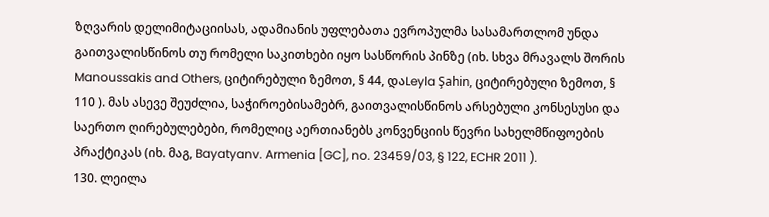ზღვარის დელიმიტაციისას, ადამიანის უფლებათა ევროპულმა სასამართლომ უნდა გაითვალისწინოს თუ რომელი საკითხები იყო სასწორის პინზე (იხ. სხვა მრავალს შორის Manoussakis and Others, ციტირებული ზემოთ, § 44, დაLeyla Şahin, ციტირებული ზემოთ, § 110 ). მას ასევე შეუძლია, საჭიროებისამებრ, გაითვალისწინოს არსებული კონსესუსი და საერთო ღირებულებები, რომელიც აერთიანებს კონვენციის წევრი სახელმწიფოების პრაქტიკას (იხ. მაგ, Bayatyanv. Armenia [GC], no. 23459/03, § 122, ECHR 2011 ).
130. ლეილა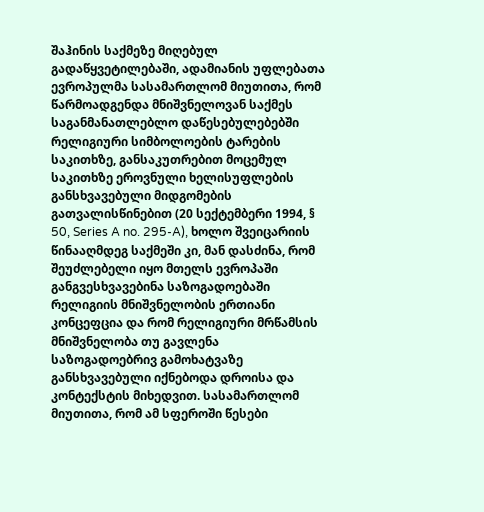შაჰინის საქმეზე მიღებულ გადაწყვეტილებაში, ადამიანის უფლებათა ევროპულმა სასამართლომ მიუთითა, რომ წარმოადგენდა მნიშვნელოვან საქმეს საგანმანათლებლო დაწესებულებებში რელიგიური სიმბოლოების ტარების საკითხზე, განსაკუთრებით მოცემულ საკითხზე ეროვნული ხელისუფლების განსხვავებული მიდგომების გათვალისწინებით (20 სექტემბერი 1994, § 50, Series A no. 295-A), ხოლო შვეიცარიის წინააღმდეგ საქმეში კი, მან დასძინა, რომ შეუძლებელი იყო მთელს ევროპაში განგვესხვავებინა საზოგადოებაში რელიგიის მნიშვნელობის ერთიანი კონცეფცია და რომ რელიგიური მრწამსის მნიშვნელობა თუ გავლენა საზოგადოებრივ გამოხატვაზე განსხვავებული იქნებოდა დროისა და კონტექსტის მიხედვით. სასამართლომ მიუთითა, რომ ამ სფეროში წესები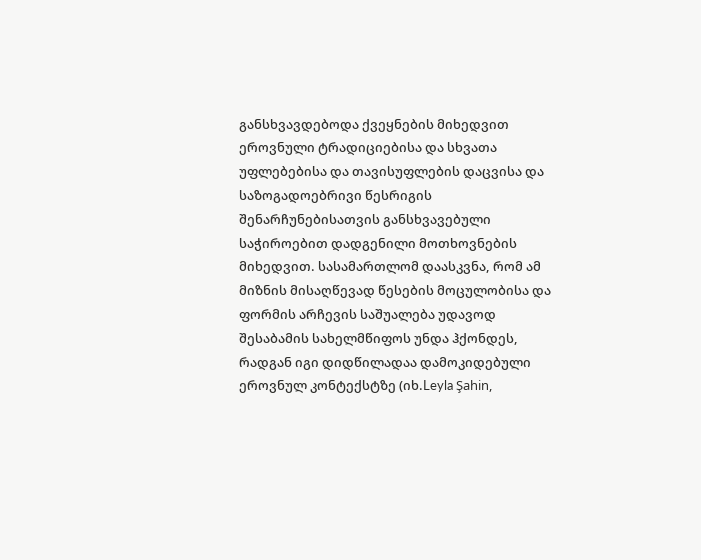განსხვავდებოდა ქვეყნების მიხედვით ეროვნული ტრადიციებისა და სხვათა უფლებებისა და თავისუფლების დაცვისა და საზოგადოებრივი წესრიგის შენარჩუნებისათვის განსხვავებული საჭიროებით დადგენილი მოთხოვნების მიხედვით. სასამართლომ დაასკვნა, რომ ამ მიზნის მისაღწევად წესების მოცულობისა და ფორმის არჩევის საშუალება უდავოდ შესაბამის სახელმწიფოს უნდა ჰქონდეს, რადგან იგი დიდწილადაა დამოკიდებული ეროვნულ კონტექსტზე (იხ.Leyla Şahin,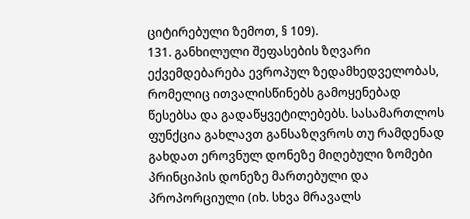ციტირებული ზემოთ, § 109).
131. განხილული შეფასების ზღვარი ექვემდებარება ევროპულ ზედამხედველობას, რომელიც ითვალისწინებს გამოყენებად წესებსა და გადაწყვეტილებებს. სასამართლოს ფუნქცია გახლავთ განსაზღვროს თუ რამდენად გახდათ ეროვნულ დონეზე მიღებული ზომები პრინციპის დონეზე მართებული და პროპორციული (იხ. სხვა მრავალს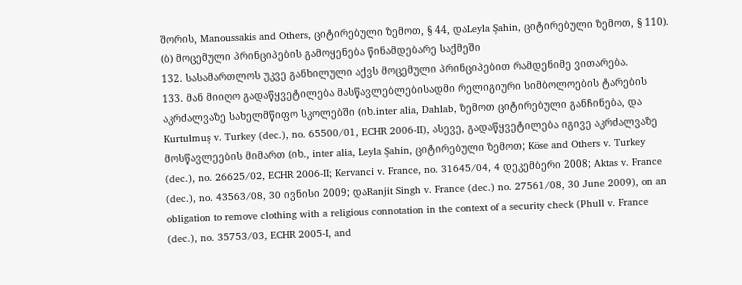შორის, Manoussakis and Others, ციტირებული ზემოთ, § 44, დაLeyla Şahin, ციტირებული ზემოთ, § 110).
(ბ) მოცემული პრინციპების გამოყენება წინამდებარე საქმეში
132. სასამართლოს უკვე განხილული აქვს მოცემული პრინციპებით რამდენიმე ვითარება.
133. მან მიიღო გადაწყვეტილება მასწავლებლებისადმი რელიგიური სიმბოლოების ტარების აკრძალვაზე სახელმწიფო სკოლებში (იხ.inter alia, Dahlab, ზემოთ ციტირებული განჩინება, და Kurtulmuş v. Turkey (dec.), no. 65500/01, ECHR 2006-II), ასევე, გადაწყვეტილება იგივე აკრძალვაზე მოსწავლეების მიმართ (იხ., inter alia, Leyla Şahin, ციტირებული ზემოთ; Köse and Others v. Turkey (dec.), no. 26625/02, ECHR 2006-II; Kervanci v. France, no. 31645/04, 4 დეკემბერი 2008; Aktas v. France (dec.), no. 43563/08, 30 ივნისი 2009; დაRanjit Singh v. France (dec.) no. 27561/08, 30 June 2009), on an obligation to remove clothing with a religious connotation in the context of a security check (Phull v. France (dec.), no. 35753/03, ECHR 2005-I, and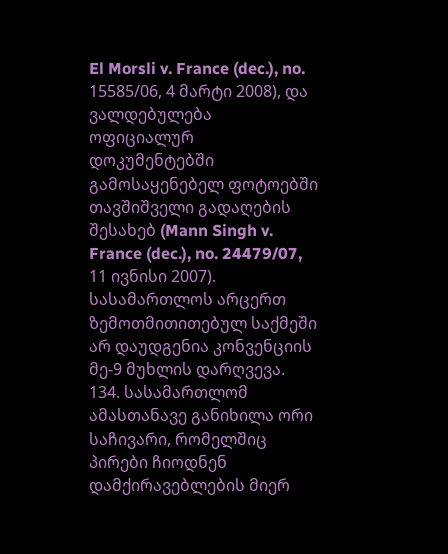El Morsli v. France (dec.), no. 15585/06, 4 მარტი 2008), და ვალდებულება ოფიციალურ დოკუმენტებში გამოსაყენებელ ფოტოებში თავშიშველი გადაღების შესახებ (Mann Singh v. France (dec.), no. 24479/07, 11 ივნისი 2007). სასამართლოს არცერთ ზემოთმითითებულ საქმეში არ დაუდგენია კონვენციის მე-9 მუხლის დარღვევა.
134. სასამართლომ ამასთანავე განიხილა ორი საჩივარი, რომელშიც პირები ჩიოდნენ დამქირავებლების მიერ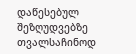დაწესებულ შეზღუდვებზე თვალსაჩინოდ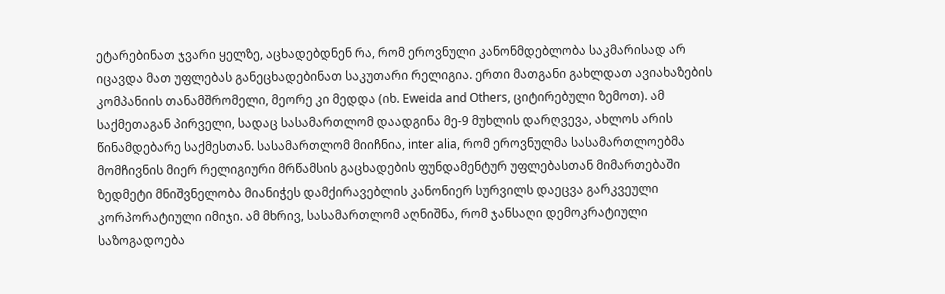ეტარებინათ ჯვარი ყელზე, აცხადებდნენ რა, რომ ეროვნული კანონმდებლობა საკმარისად არ იცავდა მათ უფლებას განეცხადებინათ საკუთარი რელიგია. ერთი მათგანი გახლდათ ავიახაზების კომპანიის თანამშრომელი, მეორე კი მედდა (იხ. Eweida and Others, ციტირებული ზემოთ). ამ საქმეთაგან პირველი, სადაც სასამართლომ დაადგინა მე-9 მუხლის დარღვევა, ახლოს არის წინამდებარე საქმესთან. სასამართლომ მიიჩნია, inter alia, რომ ეროვნულმა სასამართლოებმა მომჩივნის მიერ რელიგიური მრწამსის გაცხადების ფუნდამენტურ უფლებასთან მიმართებაში ზედმეტი მნიშვნელობა მიანიჭეს დამქირავებლის კანონიერ სურვილს დაეცვა გარკვეული კორპორატიული იმიჯი. ამ მხრივ, სასამართლომ აღნიშნა, რომ ჯანსაღი დემოკრატიული საზოგადოება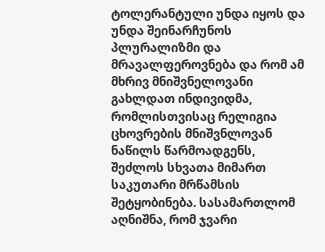ტოლერანტული უნდა იყოს და უნდა შეინარჩუნოს პლურალიზმი და მრავალფეროვნება და რომ ამ მხრივ მნიშვნელოვანი გახლდათ ინდივიდმა, რომლისთვისაც რელიგია ცხოვრების მნიშვნლოვან ნაწილს წარმოადგენს, შეძლოს სხვათა მიმართ საკუთარი მრწამსის შეტყობინება. სასამართლომ აღნიშნა, რომ ჯვარი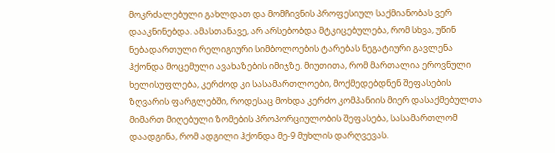მოკრძალებული გახლდათ და მომჩივნის პროფესიულ საქმიანობას ვერ დააკნინებდა. ამასთანავე, არ არსებობდა მტკიცებულება, რომ სხვა, უწინ ნებადართული რელიგიური სიმბოლოების ტარებას ნეგატიური გავლენა ჰქონდა მოცემული ავახაზების იმიჯზე. მიუთითა, რომ მართალია ეროვნული ხელისუფლება, კერძოდ კი სასამართლოები, მოქმედებდნენ შეფასების ზღვარის ფარგლებში, როდესაც მოხდა კერძო კომპანიის მიერ დასაქმებულთა მიმართ მიღებული ზომების პროპორციულობის შეფასება, სასამართლომ დაადგინა, რომ ადგილი ჰქონდა მე-9 მუხლის დარღვევას.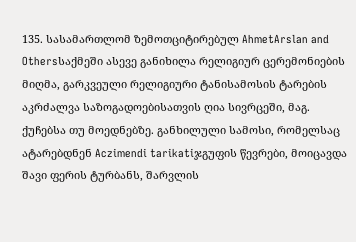135. სასამართლომ ზემოთციტირებულ AhmetArslan and Othersსაქმეში ასევე განიხილა რელიგიურ ცერემონიების მიღმა, გარკვეული რელიგიური ტანისამოსის ტარების აკრძალვა საზოგადოებისათვის ღია სივრცეში, მაგ. ქუჩებსა თუ მოედნებზე. განხილული სამოსი, რომელსაც ატარებდნენ Aczimendi tarikatiჯგუფის წევრები, მოიცავდა შავი ფერის ტურბანს, შარვლის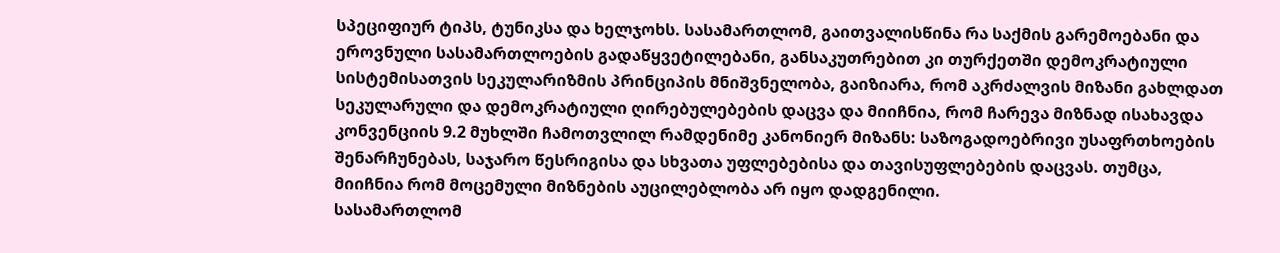სპეციფიურ ტიპს, ტუნიკსა და ხელჯოხს. სასამართლომ, გაითვალისწინა რა საქმის გარემოებანი და ეროვნული სასამართლოების გადაწყვეტილებანი, განსაკუთრებით კი თურქეთში დემოკრატიული სისტემისათვის სეკულარიზმის პრინციპის მნიშვნელობა, გაიზიარა, რომ აკრძალვის მიზანი გახლდათ სეკულარული და დემოკრატიული ღირებულებების დაცვა და მიიჩნია, რომ ჩარევა მიზნად ისახავდა კონვენციის 9.2 მუხლში ჩამოთვლილ რამდენიმე კანონიერ მიზანს: საზოგადოებრივი უსაფრთხოების შენარჩუნებას, საჯარო წესრიგისა და სხვათა უფლებებისა და თავისუფლებების დაცვას. თუმცა, მიიჩნია რომ მოცემული მიზნების აუცილებლობა არ იყო დადგენილი.
სასამართლომ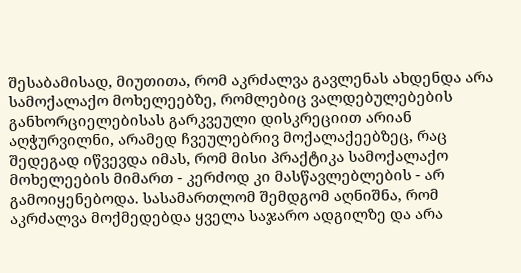შესაბამისად, მიუთითა, რომ აკრძალვა გავლენას ახდენდა არა სამოქალაქო მოხელეებზე, რომლებიც ვალდებულებების განხორციელებისას გარკვეული დისკრეციით არიან აღჭურვილნი, არამედ ჩვეულებრივ მოქალაქეებზეც, რაც შედეგად იწვევდა იმას, რომ მისი პრაქტიკა სამოქალაქო მოხელეების მიმართ - კერძოდ კი მასწავლებლების - არ გამოიყენებოდა. სასამართლომ შემდგომ აღნიშნა, რომ აკრძალვა მოქმედებდა ყველა საჯარო ადგილზე და არა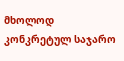მხოლოდ კონკრეტულ საჯარო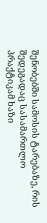შენობებში სამოსის ტარებაზე, რის შედეგადაც სასამართლო პრაქტიკამ ხაზი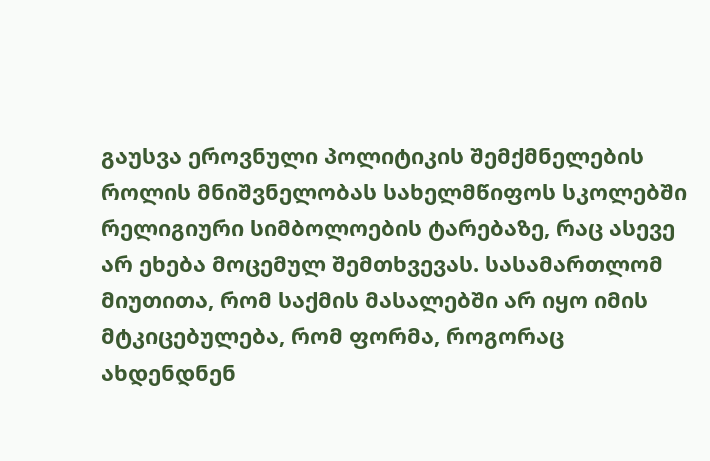გაუსვა ეროვნული პოლიტიკის შემქმნელების როლის მნიშვნელობას სახელმწიფოს სკოლებში რელიგიური სიმბოლოების ტარებაზე, რაც ასევე არ ეხება მოცემულ შემთხვევას. სასამართლომ მიუთითა, რომ საქმის მასალებში არ იყო იმის მტკიცებულება, რომ ფორმა, როგორაც ახდენდნენ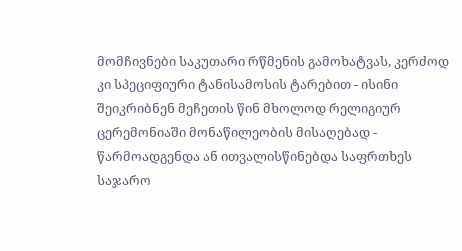მომჩივნები საკუთარი რწმენის გამოხატვას, კერძოდ კი სპეციფიური ტანისამოსის ტარებით - ისინი შეიკრიბნენ მეჩეთის წინ მხოლოდ რელიგიურ ცერემონიაში მონაწილეობის მისაღებად - წარმოადგენდა ან ითვალისწინებდა საფრთხეს საჯარო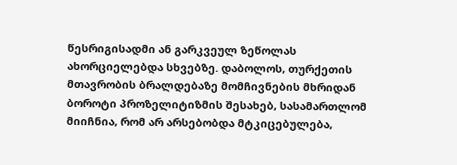წესრიგისადმი ან გარკვეულ ზეწოლას ახორციელებდა სხვებზე. დაბოლოს, თურქეთის მთავრობის ბრალდებაზე მომჩივნების მხრიდან ბოროტი პროზელიტიზმის შესახებ, სასამართლომ მიიჩნია, რომ არ არსებობდა მტკიცებულება,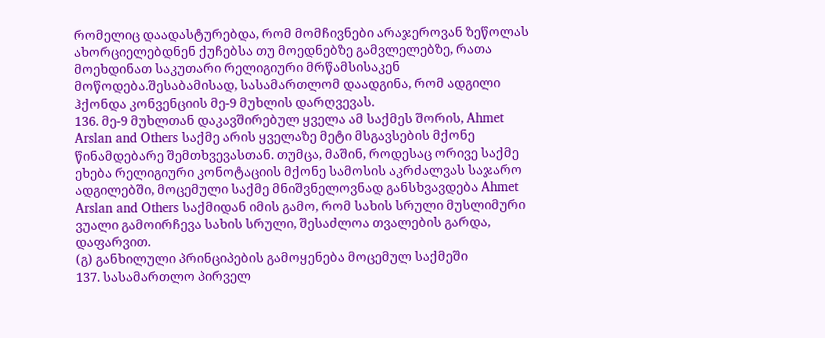რომელიც დაადასტურებდა, რომ მომჩივნები არაჯეროვან ზეწოლას ახორციელებდნენ ქუჩებსა თუ მოედნებზე გამვლელებზე, რათა მოეხდინათ საკუთარი რელიგიური მრწამსისაკენ მოწოდება.შესაბამისად, სასამართლომ დაადგინა, რომ ადგილი ჰქონდა კონვენციის მე-9 მუხლის დარღვევას.
136. მე-9 მუხლთან დაკავშირებულ ყველა ამ საქმეს შორის, Ahmet Arslan and Others საქმე არის ყველაზე მეტი მსგავსების მქონე წინამდებარე შემთხვევასთან. თუმცა, მაშინ, როდესაც ორივე საქმე ეხება რელიგიური კონოტაციის მქონე სამოსის აკრძალვას საჯარო ადგილებში, მოცემული საქმე მნიშვნელოვნად განსხვავდება Ahmet Arslan and Others საქმიდან იმის გამო, რომ სახის სრული მუსლიმური ვუალი გამოირჩევა სახის სრული, შესაძლოა თვალების გარდა, დაფარვით.
(გ) განხილული პრინციპების გამოყენება მოცემულ საქმეში
137. სასამართლო პირველ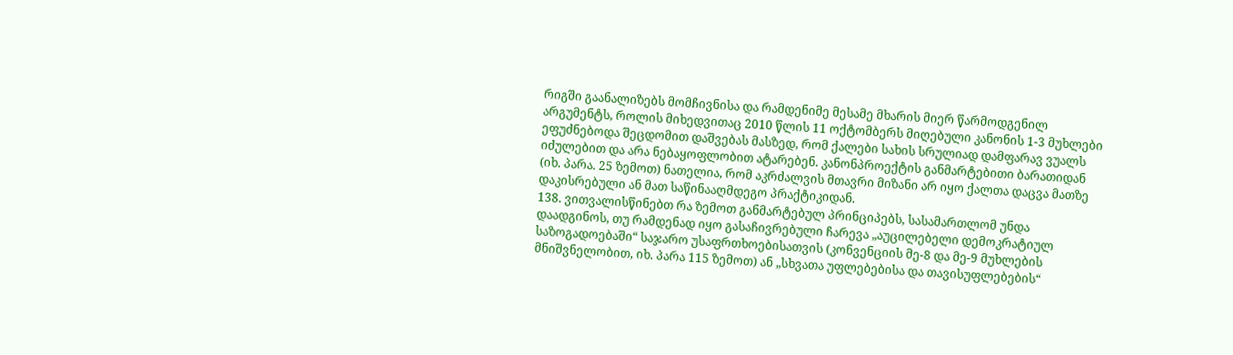რიგში გაანალიზებს მომჩივნისა და რამდენიმე მესამე მხარის მიერ წარმოდგენილ არგუმენტს, როლის მიხედვითაც 2010 წლის 11 ოქტომბერს მიღებული კანონის 1-3 მუხლები ეფუძნებოდა შეცდომით დაშვებას მასზედ, რომ ქალები სახის სრულიად დამფარავ ვუალს იძულებით და არა ნებაყოფლობით ატარებენ. კანონპროექტის განმარტებითი ბარათიდან (იხ. პარა. 25 ზემოთ) ნათელია, რომ აკრძალვის მთავრი მიზანი არ იყო ქალთა დაცვა მათზე დაკისრებული ან მათ საწინააღმდეგო პრაქტიკიდან.
138. ვითვალისწინებთ რა ზემოთ განმარტებულ პრინციპებს, სასამართლომ უნდა დაადგინოს, თუ რამდენად იყო გასაჩივრებული ჩარევა „აუცილებელი დემოკრატიულ საზოგადოებაში“ საჯარო უსაფრთხოებისათვის (კონვენციის მე-8 და მე-9 მუხლების მნიშვნელობით, იხ. პარა 115 ზემოთ) ან „სხვათა უფლებებისა და თავისუფლებების“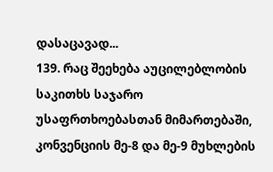დასაცავად...
139. რაც შეეხება აუცილებლობის საკითხს საჯარო უსაფრთხოებასთან მიმართებაში, კონვენციის მე-8 და მე-9 მუხლების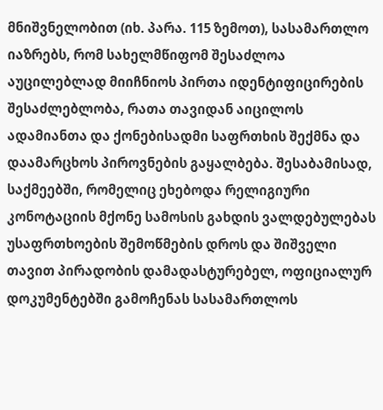მნიშვნელობით (იხ. პარა. 115 ზემოთ), სასამართლო იაზრებს, რომ სახელმწიფომ შესაძლოა აუცილებლად მიიჩნიოს პირთა იდენტიფიცირების შესაძლებლობა, რათა თავიდან აიცილოს ადამიანთა და ქონებისადმი საფრთხის შექმნა და დაამარცხოს პიროვნების გაყალბება. შესაბამისად, საქმეებში, რომელიც ეხებოდა რელიგიური კონოტაციის მქონე სამოსის გახდის ვალდებულებას უსაფრთხოების შემოწმების დროს და შიშველი თავით პირადობის დამადასტურებელ, ოფიციალურ დოკუმენტებში გამოჩენას სასამართლოს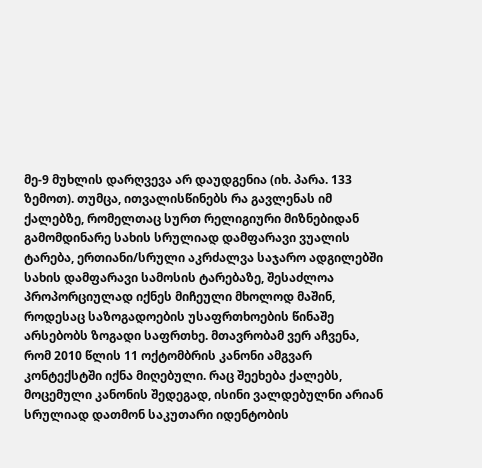მე-9 მუხლის დარღვევა არ დაუდგენია (იხ. პარა. 133 ზემოთ). თუმცა, ითვალისწინებს რა გავლენას იმ ქალებზე, რომელთაც სურთ რელიგიური მიზნებიდან გამომდინარე სახის სრულიად დამფარავი ვუალის ტარება, ერთიანი/სრული აკრძალვა საჯარო ადგილებში სახის დამფარავი სამოსის ტარებაზე, შესაძლოა პროპორციულად იქნეს მიჩეული მხოლოდ მაშინ, როდესაც საზოგადოების უსაფრთხოების წინაშე არსებობს ზოგადი საფრთხე. მთავრობამ ვერ აჩვენა, რომ 2010 წლის 11 ოქტომბრის კანონი ამგვარ კონტექსტში იქნა მიღებული. რაც შეეხება ქალებს, მოცემული კანონის შედეგად, ისინი ვალდებულნი არიან სრულიად დათმონ საკუთარი იდენტობის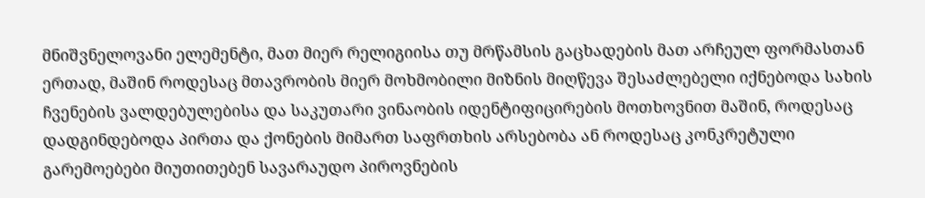მნიშვნელოვანი ელემენტი, მათ მიერ რელიგიისა თუ მრწამსის გაცხადების მათ არჩეულ ფორმასთან ერთად, მაშინ როდესაც მთავრობის მიერ მოხმობილი მიზნის მიღწევა შესაძლებელი იქნებოდა სახის ჩვენების ვალდებულებისა და საკუთარი ვინაობის იდენტიფიცირების მოთხოვნით მაშინ, როდესაც დადგინდებოდა პირთა და ქონების მიმართ საფრთხის არსებობა ან როდესაც კონკრეტული გარემოებები მიუთითებენ სავარაუდო პიროვნების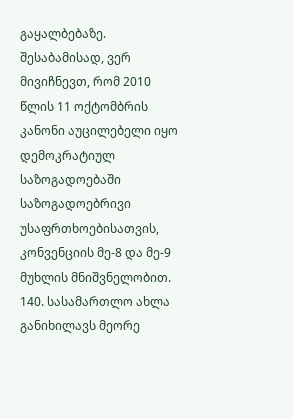გაყალბებაზე. შესაბამისად, ვერ მივიჩნევთ, რომ 2010 წლის 11 ოქტომბრის კანონი აუცილებელი იყო დემოკრატიულ საზოგადოებაში საზოგადოებრივი უსაფრთხოებისათვის, კონვენციის მე-8 და მე-9 მუხლის მნიშვნელობით.
140. სასამართლო ახლა განიხილავს მეორე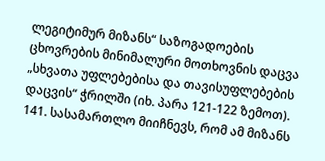ლეგიტიმურ მიზანს“ საზოგადოების ცხოვრების მინიმალური მოთხოვნის დაცვა „სხვათა უფლებებისა და თავისუფლებების დაცვის“ ჭრილში (იხ. პარა 121-122 ზემოთ).
141. სასამართლო მიიჩნევს, რომ ამ მიზანს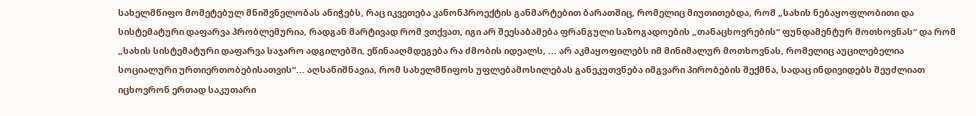სახელმწიფო მომეტებულ მნიშვნელობას ანიჭებს, რაც იკვეთება კანონპროექტის განმარტებით ბარათშიც, რომელიც მიუთითებდა, რომ „სახის ნებაყოფლობითი და სისტემატური დაფარვა პრობლემურია, რადგან მარტივად რომ ვთქვათ, იგი არ შეესაბამება ფრანგული საზოგადოების „თანაცხოვრების“ ფუნდამენტურ მოთხოვნას“ და რომ „სახის სისტემატური დაფარვა საჯარო ადგილებში, ეწინააღმდეგება რა ძმობის იდეალს, ... არ აკმაყოფილებს იმ მინიმალურ მოთხოვნას, რომელიც აუცილებელია სოციალური ურთიერთობებისათვის“... აღსანიშნავია, რომ სახელმწიფოს უფლებამოსილებას განეკუთვნება იმგვარი პირობების შექმნა, სადაც ინდივიდებს შეუძლიათ იცხოვრონ ერთად საკუთარი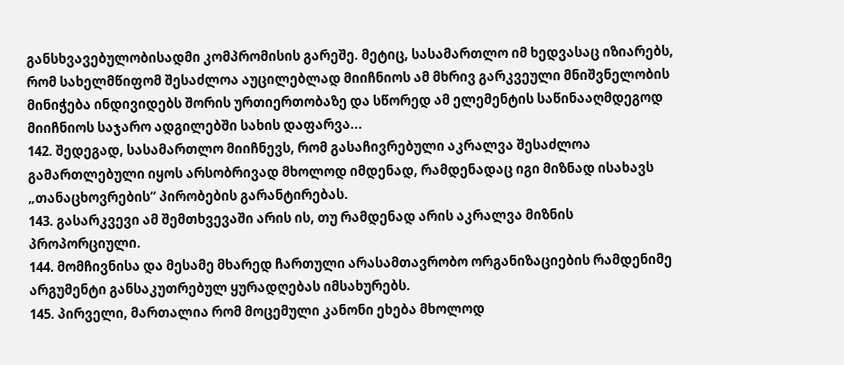განსხვავებულობისადმი კომპრომისის გარეშე. მეტიც, სასამართლო იმ ხედვასაც იზიარებს, რომ სახელმწიფომ შესაძლოა აუცილებლად მიიჩნიოს ამ მხრივ გარკვეული მნიშვნელობის მინიჭება ინდივიდებს შორის ურთიერთობაზე და სწორედ ამ ელემენტის საწინააღმდეგოდ მიიჩნიოს საჯარო ადგილებში სახის დაფარვა...
142. შედეგად, სასამართლო მიიჩნევს, რომ გასაჩივრებული აკრალვა შესაძლოა გამართლებული იყოს არსობრივად მხოლოდ იმდენად, რამდენადაც იგი მიზნად ისახავს „თანაცხოვრების“ პირობების გარანტირებას.
143. გასარკვევი ამ შემთხვევაში არის ის, თუ რამდენად არის აკრალვა მიზნის პროპორციული.
144. მომჩივნისა და მესამე მხარედ ჩართული არასამთავრობო ორგანიზაციების რამდენიმე არგუმენტი განსაკუთრებულ ყურადღებას იმსახურებს.
145. პირველი, მართალია რომ მოცემული კანონი ეხება მხოლოდ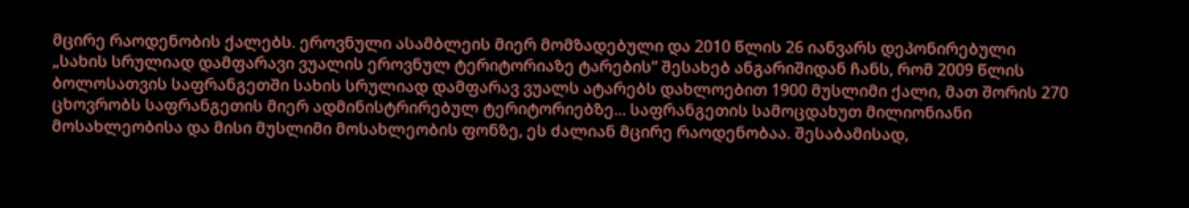მცირე რაოდენობის ქალებს. ეროვნული ასამბლეის მიერ მომზადებული და 2010 წლის 26 იანვარს დეპონირებული „სახის სრულიად დამფარავი ვუალის ეროვნულ ტერიტორიაზე ტარების“ შესახებ ანგარიშიდან ჩანს, რომ 2009 წლის ბოლოსათვის საფრანგეთში სახის სრულიად დამფარავ ვუალს ატარებს დახლოებით 1900 მუსლიმი ქალი, მათ შორის 270 ცხოვრობს საფრანგეთის მიერ ადმინისტრირებულ ტერიტორიებზე... საფრანგეთის სამოცდახუთ მილიონიანი მოსახლეობისა და მისი მუსლიმი მოსახლეობის ფონზე, ეს ძალიან მცირე რაოდენობაა. შესაბამისად,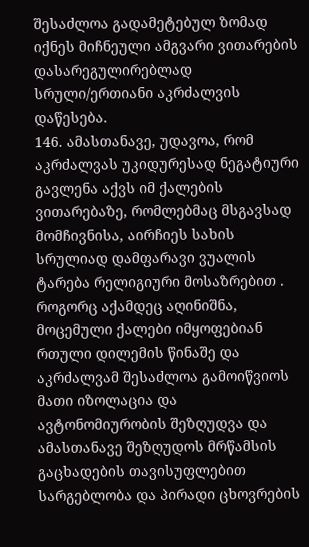შესაძლოა გადამეტებულ ზომად იქნეს მიჩნეული ამგვარი ვითარების დასარეგულირებლად სრული/ერთიანი აკრძალვის დაწესება.
146. ამასთანავე, უდავოა, რომ აკრძალვას უკიდურესად ნეგატიური გავლენა აქვს იმ ქალების ვითარებაზე, რომლებმაც მსგავსად მომჩივნისა, აირჩიეს სახის სრულიად დამფარავი ვუალის ტარება რელიგიური მოსაზრებით . როგორც აქამდეც აღინიშნა, მოცემული ქალები იმყოფებიან რთული დილემის წინაშე და აკრძალვამ შესაძლოა გამოიწვიოს მათი იზოლაცია და ავტონომიურობის შეზღუდვა და ამასთანავე შეზღუდოს მრწამსის გაცხადების თავისუფლებით სარგებლობა და პირადი ცხოვრების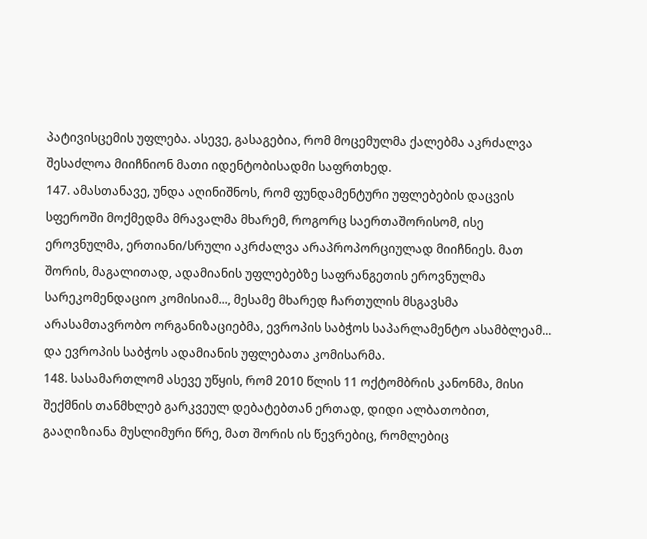პატივისცემის უფლება. ასევე, გასაგებია, რომ მოცემულმა ქალებმა აკრძალვა შესაძლოა მიიჩნიონ მათი იდენტობისადმი საფრთხედ.
147. ამასთანავე, უნდა აღინიშნოს, რომ ფუნდამენტური უფლებების დაცვის სფეროში მოქმედმა მრავალმა მხარემ, როგორც საერთაშორისომ, ისე ეროვნულმა, ერთიანი/სრული აკრძალვა არაპროპორციულად მიიჩნიეს. მათ შორის, მაგალითად, ადამიანის უფლებებზე საფრანგეთის ეროვნულმა სარეკომენდაციო კომისიამ..., მესამე მხარედ ჩართულის მსგავსმა არასამთავრობო ორგანიზაციებმა, ევროპის საბჭოს საპარლამენტო ასამბლეამ... და ევროპის საბჭოს ადამიანის უფლებათა კომისარმა.
148. სასამართლომ ასევე უწყის, რომ 2010 წლის 11 ოქტომბრის კანონმა, მისი შექმნის თანმხლებ გარკვეულ დებატებთან ერთად, დიდი ალბათობით, გააღიზიანა მუსლიმური წრე, მათ შორის ის წევრებიც, რომლებიც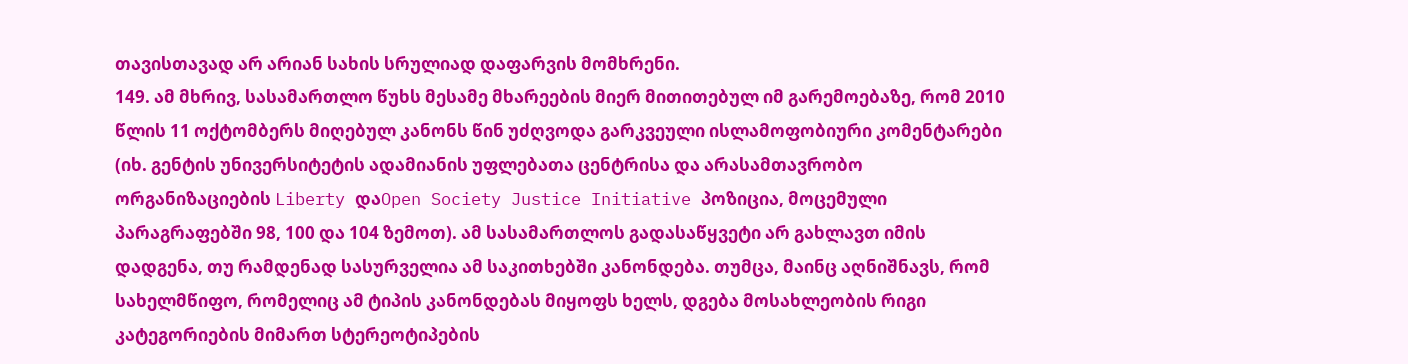თავისთავად არ არიან სახის სრულიად დაფარვის მომხრენი.
149. ამ მხრივ, სასამართლო წუხს მესამე მხარეების მიერ მითითებულ იმ გარემოებაზე, რომ 2010 წლის 11 ოქტომბერს მიღებულ კანონს წინ უძღვოდა გარკვეული ისლამოფობიური კომენტარები (იხ. გენტის უნივერსიტეტის ადამიანის უფლებათა ცენტრისა და არასამთავრობო ორგანიზაციების Liberty დაOpen Society Justice Initiative პოზიცია, მოცემული პარაგრაფებში 98, 100 და 104 ზემოთ). ამ სასამართლოს გადასაწყვეტი არ გახლავთ იმის დადგენა, თუ რამდენად სასურველია ამ საკითხებში კანონდება. თუმცა, მაინც აღნიშნავს, რომ სახელმწიფო, რომელიც ამ ტიპის კანონდებას მიყოფს ხელს, დგება მოსახლეობის რიგი კატეგორიების მიმართ სტერეოტიპების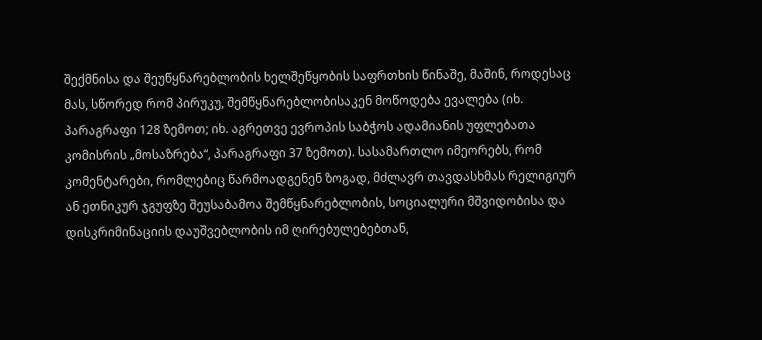შექმნისა და შეუწყნარებლობის ხელშეწყობის საფრთხის წინაშე, მაშინ, როდესაც მას, სწორედ რომ პირუკუ, შემწყნარებლობისაკენ მოწოდება ევალება (იხ. პარაგრაფი 128 ზემოთ; იხ. აგრეთვე ევროპის საბჭოს ადამიანის უფლებათა კომისრის „მოსაზრება“, პარაგრაფი 37 ზემოთ). სასამართლო იმეორებს, რომ კომენტარები, რომლებიც წარმოადგენენ ზოგად, მძლავრ თავდასხმას რელიგიურ ან ეთნიკურ ჯგუფზე შეუსაბამოა შემწყნარებლობის, სოციალური მშვიდობისა და დისკრიმინაციის დაუშვებლობის იმ ღირებულებებთან,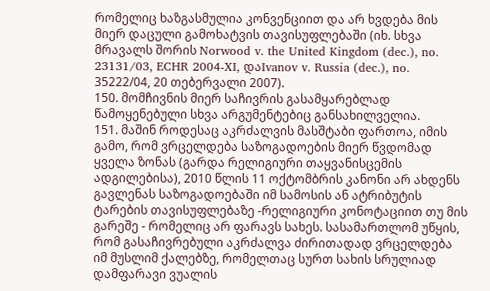რომელიც ხაზგასმულია კონვენციით და არ ხვდება მის მიერ დაცული გამოხატვის თავისუფლებაში (იხ. სხვა მრავალს შორის Norwood v. the United Kingdom (dec.), no. 23131/03, ECHR 2004‑XI, დაIvanov v. Russia (dec.), no. 35222/04, 20 თებერვალი 2007).
150. მომჩივნის მიერ საჩივრის გასამყარებლად წამოყენებული სხვა არგუმენტებიც განსახილველია.
151. მაშინ როდესაც აკრძალვის მასშტაბი ფართოა, იმის გამო, რომ ვრცელდება საზოგადოების მიერ წვდომად ყველა ზონას (გარდა რელიგიური თაყვანისცემის ადგილებისა), 2010 წლის 11 ოქტომბრის კანონი არ ახდენს გავლენას საზოგადოებაში იმ სამოსის ან ატრიბუტის ტარების თავისუფლებაზე -რელიგიური კონოტაციით თუ მის გარეშე - რომელიც არ ფარავს სახეს. სასამართლომ უწყის, რომ გასაჩივრებული აკრძალვა ძირითადად ვრცელდება იმ მუსლიმ ქალებზე, რომელთაც სურთ სახის სრულიად დამფარავი ვუალის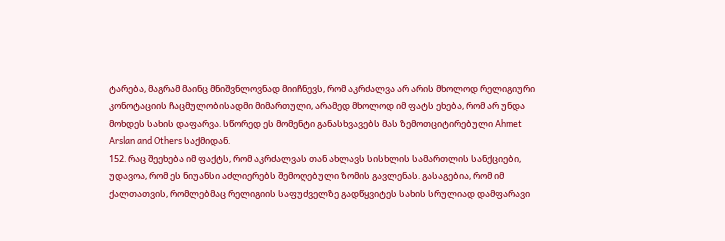ტარება, მაგრამ მაინც მნიშვნლოვნად მიიჩნევს, რომ აკრძალვა არ არის მხოლოდ რელიგიური კონოტაციის ჩაცმულობისადმი მიმართული, არამედ მხოლოდ იმ ფატს ეხება, რომ არ უნდა მოხდეს სახის დაფარვა. სწორედ ეს მომენტი განასხვავებს მას ზემოთციტირებული Ahmet Arslan and Others საქმიდან.
152. რაც შეეხება იმ ფაქტს, რომ აკრძალვას თან ახლავს სისხლის სამართლის სანქციები, უდავოა, რომ ეს ნიუანსი აძლიერებს შემოღებული ზომის გავლენას. გასაგებია, რომ იმ ქალთათვის, რომლებმაც რელიგიის საფუძველზე გადწყვიტეს სახის სრულიად დამფარავი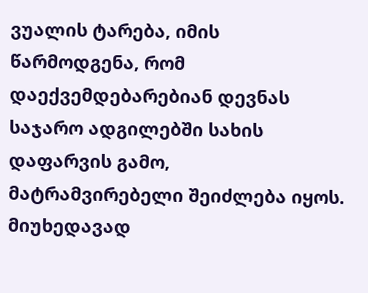ვუალის ტარება, იმის წარმოდგენა, რომ დაექვემდებარებიან დევნას საჯარო ადგილებში სახის დაფარვის გამო, მატრამვირებელი შეიძლება იყოს. მიუხედავად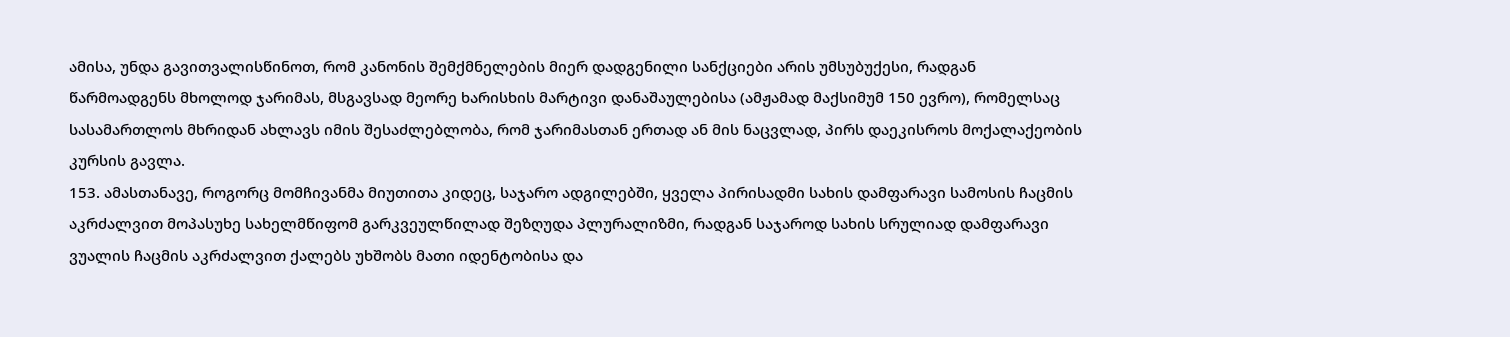ამისა, უნდა გავითვალისწინოთ, რომ კანონის შემქმნელების მიერ დადგენილი სანქციები არის უმსუბუქესი, რადგან წარმოადგენს მხოლოდ ჯარიმას, მსგავსად მეორე ხარისხის მარტივი დანაშაულებისა (ამჟამად მაქსიმუმ 150 ევრო), რომელსაც სასამართლოს მხრიდან ახლავს იმის შესაძლებლობა, რომ ჯარიმასთან ერთად ან მის ნაცვლად, პირს დაეკისროს მოქალაქეობის კურსის გავლა.
153. ამასთანავე, როგორც მომჩივანმა მიუთითა კიდეც, საჯარო ადგილებში, ყველა პირისადმი სახის დამფარავი სამოსის ჩაცმის აკრძალვით მოპასუხე სახელმწიფომ გარკვეულწილად შეზღუდა პლურალიზმი, რადგან საჯაროდ სახის სრულიად დამფარავი ვუალის ჩაცმის აკრძალვით ქალებს უხშობს მათი იდენტობისა და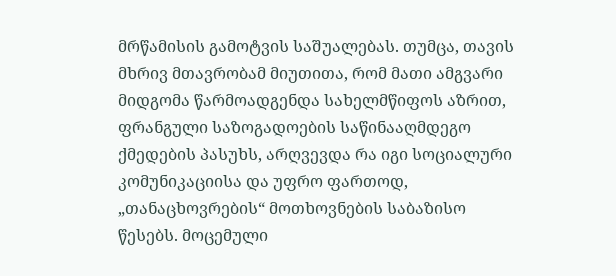მრწამისის გამოტვის საშუალებას. თუმცა, თავის მხრივ მთავრობამ მიუთითა, რომ მათი ამგვარი მიდგომა წარმოადგენდა სახელმწიფოს აზრით, ფრანგული საზოგადოების საწინააღმდეგო ქმედების პასუხს, არღვევდა რა იგი სოციალური კომუნიკაციისა და უფრო ფართოდ, „თანაცხოვრების“ მოთხოვნების საბაზისო წესებს. მოცემული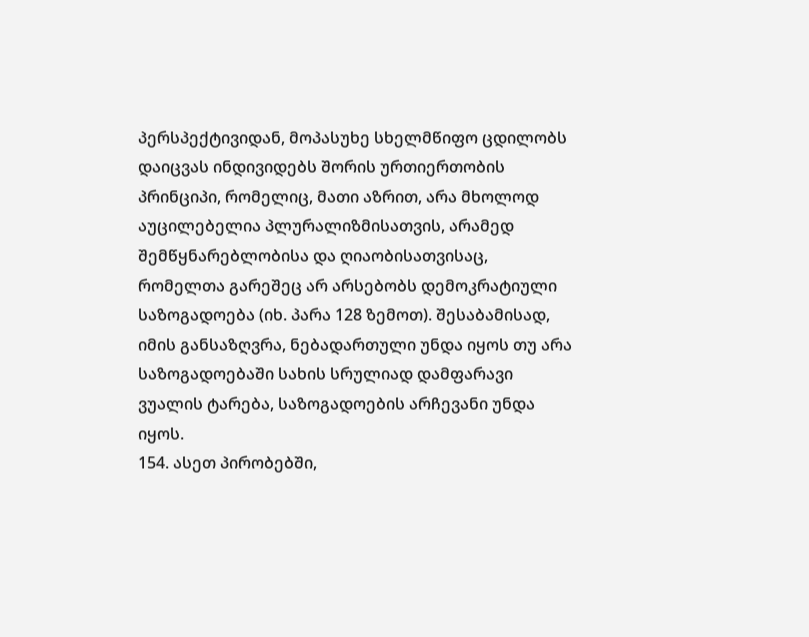პერსპექტივიდან, მოპასუხე სხელმწიფო ცდილობს დაიცვას ინდივიდებს შორის ურთიერთობის პრინციპი, რომელიც, მათი აზრით, არა მხოლოდ აუცილებელია პლურალიზმისათვის, არამედ შემწყნარებლობისა და ღიაობისათვისაც, რომელთა გარეშეც არ არსებობს დემოკრატიული საზოგადოება (იხ. პარა 128 ზემოთ). შესაბამისად, იმის განსაზღვრა, ნებადართული უნდა იყოს თუ არა საზოგადოებაში სახის სრულიად დამფარავი ვუალის ტარება, საზოგადოების არჩევანი უნდა იყოს.
154. ასეთ პირობებში,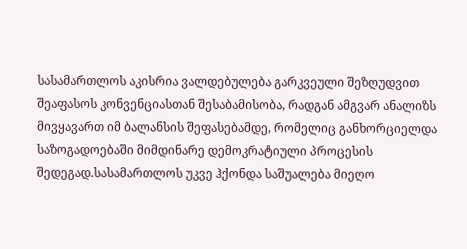სასამართლოს აკისრია ვალდებულება გარკვეული შეზღუდვით შეაფასოს კონვენციასთან შესაბამისობა, რადგან ამგვარ ანალიზს მივყავართ იმ ბალანსის შეფასებამდე, რომელიც განხორციელდა საზოგადოებაში მიმდინარე დემოკრატიული პროცესის შედეგად.სასამართლოს უკვე ჰქონდა საშუალება მიეღო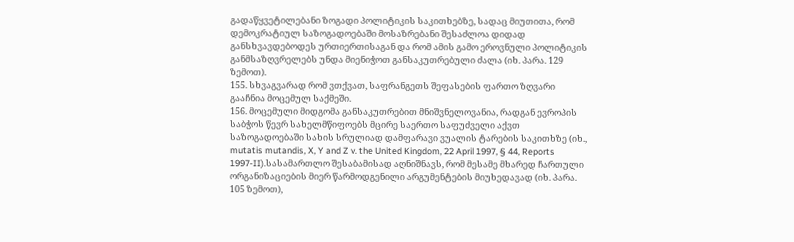გადაწყვეტილებანი ზოგადი პოლიტიკის საკითხებზე, სადაც მიუთითა, რომ დემოკრატიულ საზოგადოებაში მოსაზრებანი შესაძლოა დიდად განსხვავდებოდეს ურთიერთისაგან და რომ ამის გამო ეროვნული პოლიტიკის განმსაზღვრელებს უნდა მიენიჭოთ განსაკუთრებული ძალა (იხ. პარა. 129 ზემოთ).
155. სხვაგვარად რომ ვთქვათ, საფრანგეთს შეფასების ფართო ზღვარი გააჩნია მოცემულ საქმეში.
156. მოცემული მიდგომა განსაკუთრებით მნიშვნელოვანია, რადგან ევროპის საბჭოს წევრ სახელმწიფოებს მცირე საერთო საფუძველი აქვთ საზოგადოებაში სახის სრულიად დამფარავი ვუალის ტარების საკითხზე (იხ., mutatis mutandis, X, Y and Z v. the United Kingdom, 22 April 1997, § 44, Reports 1997‑II).სასამართლო შესაბამისად აღნიშნავს, რომ მესამე მხარედ ჩართული ორგანიზაციების მიერ წარმოდგენილი არგუმენტების მიუხედავად (იხ. პარა. 105 ზემოთ),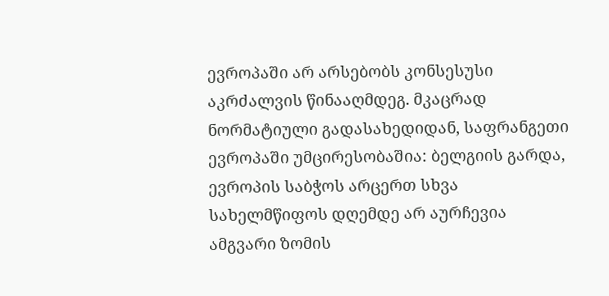ევროპაში არ არსებობს კონსესუსი აკრძალვის წინააღმდეგ. მკაცრად ნორმატიული გადასახედიდან, საფრანგეთი ევროპაში უმცირესობაშია: ბელგიის გარდა, ევროპის საბჭოს არცერთ სხვა სახელმწიფოს დღემდე არ აურჩევია ამგვარი ზომის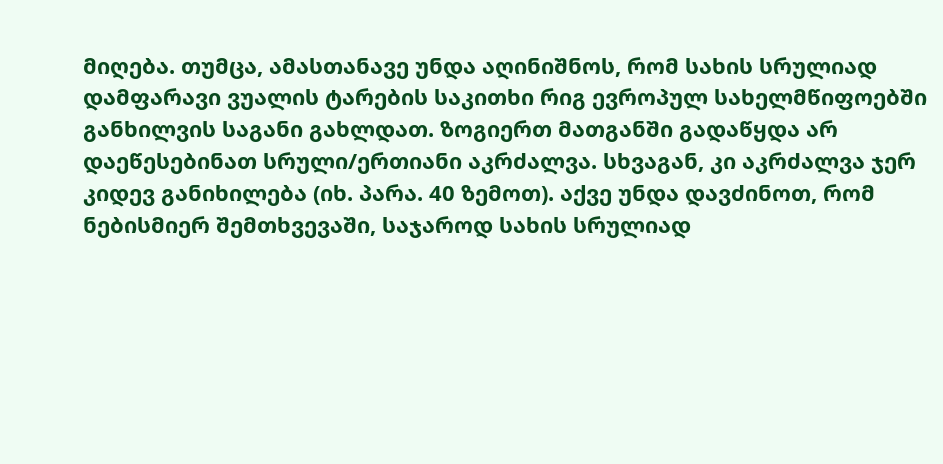მიღება. თუმცა, ამასთანავე უნდა აღინიშნოს, რომ სახის სრულიად დამფარავი ვუალის ტარების საკითხი რიგ ევროპულ სახელმწიფოებში განხილვის საგანი გახლდათ. ზოგიერთ მათგანში გადაწყდა არ დაეწესებინათ სრული/ერთიანი აკრძალვა. სხვაგან, კი აკრძალვა ჯერ კიდევ განიხილება (იხ. პარა. 40 ზემოთ). აქვე უნდა დავძინოთ, რომ ნებისმიერ შემთხვევაში, საჯაროდ სახის სრულიად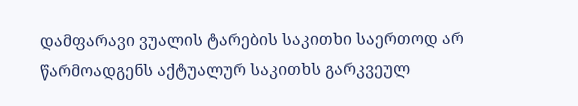დამფარავი ვუალის ტარების საკითხი საერთოდ არ წარმოადგენს აქტუალურ საკითხს გარკვეულ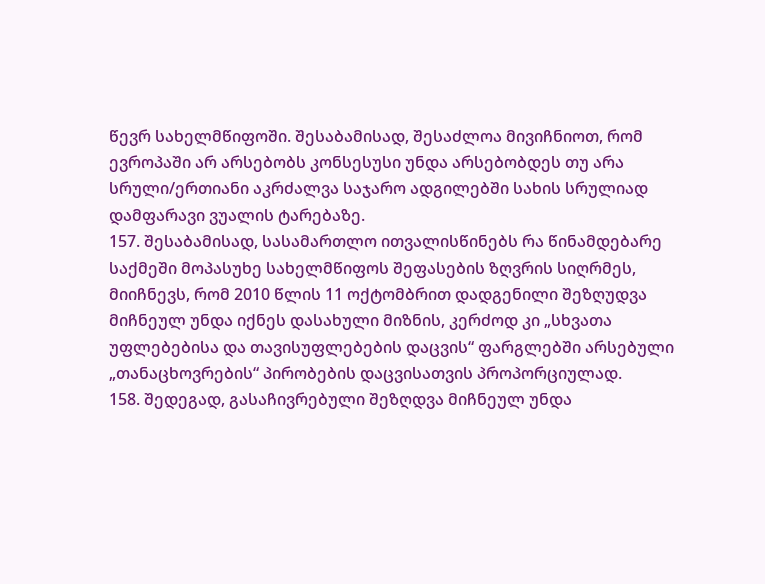წევრ სახელმწიფოში. შესაბამისად, შესაძლოა მივიჩნიოთ, რომ ევროპაში არ არსებობს კონსესუსი უნდა არსებობდეს თუ არა სრული/ერთიანი აკრძალვა საჯარო ადგილებში სახის სრულიად დამფარავი ვუალის ტარებაზე.
157. შესაბამისად, სასამართლო ითვალისწინებს რა წინამდებარე საქმეში მოპასუხე სახელმწიფოს შეფასების ზღვრის სიღრმეს, მიიჩნევს, რომ 2010 წლის 11 ოქტომბრით დადგენილი შეზღუდვა მიჩნეულ უნდა იქნეს დასახული მიზნის, კერძოდ კი „სხვათა უფლებებისა და თავისუფლებების დაცვის“ ფარგლებში არსებული „თანაცხოვრების“ პირობების დაცვისათვის პროპორციულად.
158. შედეგად, გასაჩივრებული შეზღდვა მიჩნეულ უნდა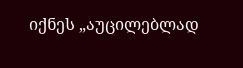იქნეს „აუცილებლად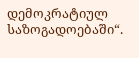დემოკრატიულ საზოგადოებაში“.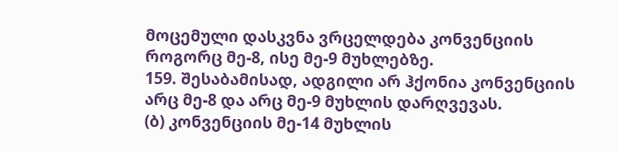მოცემული დასკვნა ვრცელდება კონვენციის როგორც მე-8, ისე მე-9 მუხლებზე.
159. შესაბამისად, ადგილი არ ჰქონია კონვენციის არც მე-8 და არც მე-9 მუხლის დარღვევას.
(ბ) კონვენციის მე-14 მუხლის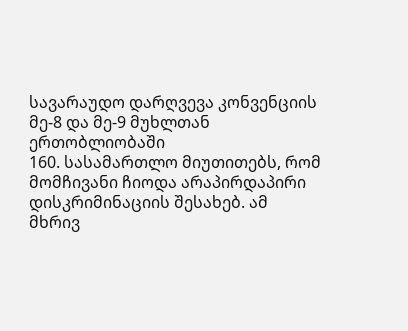სავარაუდო დარღვევა კონვენციის მე-8 და მე-9 მუხლთან ერთობლიობაში
160. სასამართლო მიუთითებს, რომ მომჩივანი ჩიოდა არაპირდაპირი დისკრიმინაციის შესახებ. ამ მხრივ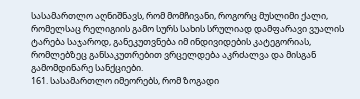სასამართლო აღნიშნავს, რომ მომჩივანი, როგორც მუსლიმი ქალი, რომელსაც რელიგიის გამო სურს სახის სრულიად დამფარავი ვუალის ტარება საჯაროდ, განეკუთვნება იმ ინდივიდების კატეგორიას, რომლებზეც განსაკუთრებით ვრცელდება აკრძალვა და მისგან გამომდინარე სანქციები.
161. სასამართლო იმეორებს, რომ ზოგადი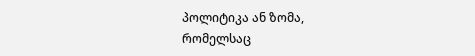პოლიტიკა ან ზომა, რომელსაც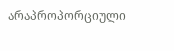არაპროპორციული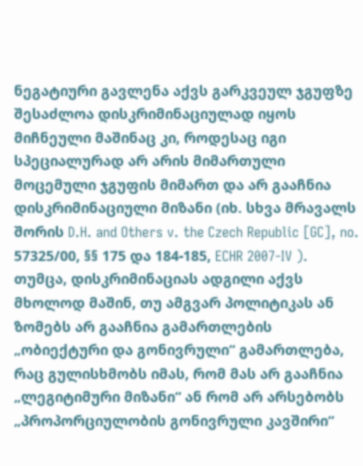ნეგატიური გავლენა აქვს გარკვეულ ჯგუფზე შესაძლოა დისკრიმინაციულად იყოს მიჩნეული მაშინაც კი, როდესაც იგი სპეციალურად არ არის მიმართული მოცემული ჯგუფის მიმართ და არ გააჩნია დისკრიმინაციული მიზანი (იხ. სხვა მრავალს შორის D.H. and Others v. the Czech Republic [GC], no. 57325/00, §§ 175 და 184-185, ECHR 2007-IV ). თუმცა, დისკრიმინაციას ადგილი აქვს მხოლოდ მაშინ, თუ ამგვარ პოლიტიკას ან ზომებს არ გააჩნია გამართლების „ობიექტური და გონივრული“ გამართლება, რაც გულისხმობს იმას, რომ მას არ გააჩნია „ლეგიტიმური მიზანი“ ან რომ არ არსებობს „პროპორციულობის გონივრული კავშირი“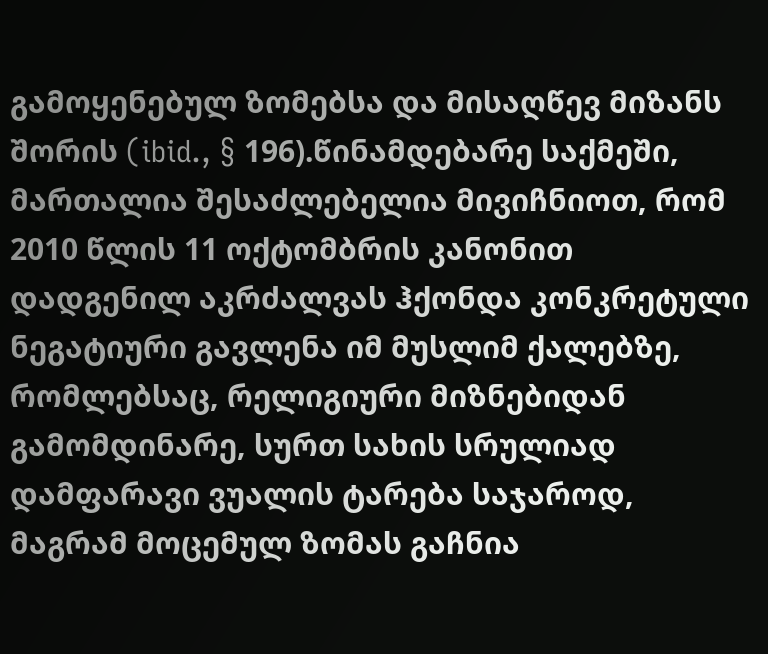გამოყენებულ ზომებსა და მისაღწევ მიზანს შორის (ibid., § 196).წინამდებარე საქმეში, მართალია შესაძლებელია მივიჩნიოთ, რომ 2010 წლის 11 ოქტომბრის კანონით დადგენილ აკრძალვას ჰქონდა კონკრეტული ნეგატიური გავლენა იმ მუსლიმ ქალებზე, რომლებსაც, რელიგიური მიზნებიდან გამომდინარე, სურთ სახის სრულიად დამფარავი ვუალის ტარება საჯაროდ, მაგრამ მოცემულ ზომას გაჩნია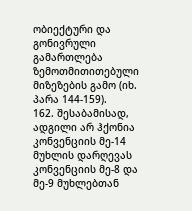ობიექტური და გონივრული გამართლება ზემოთმითითებული მიზეზების გამო (იხ. პარა 144-159).
162. შესაბამისად, ადგილი არ ჰქონია კონვენციის მე-14 მუხლის დარღევას კონვენციის მე-8 და მე-9 მუხლებთან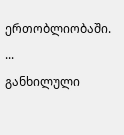ერთობლიობაში.
...
განხილული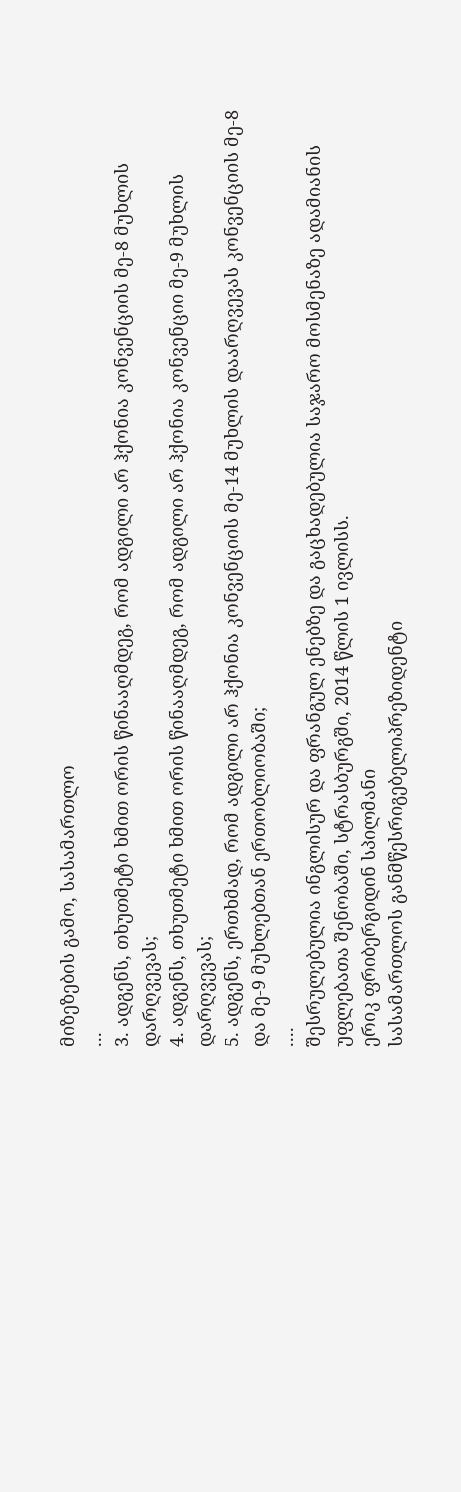მიზეზების გამო, სასამართლო
...
3. ადგენს, თხუთმეტი ხმით ორის წინააღმდეგ, რომ ადგილი არ ჰქონია კონვენციის მე-8 მუხლის დარღვევას;
4. ადგენს, თხუთმეტი ხმით ორის წინააღმდეგ, რომ ადგილი არ ჰქონია კონვენციი მე-9 მუხლის დარღვევას;
5. ადგენს, ერთხმად, რომ ადგილი არ ჰქონია კონვენციის მე-14 მუხლის დაარღვევას კონვენციის მე-8 და მე-9 მუხლებთან ერთობლიობაში;
....
შესრულებულია ინგლისურ და ფრანგულ ენებზე და გაცხადებულია საჯარო მოსმენაზე ადამიანის უფლებათა შენობაში, სტრასბურგში, 2014 წლის 1 ივლისს.
ერიკ ფრიბერგიდინ სპილმანი
სასამართლოს განმწესრიგებელიპრეზიდენტი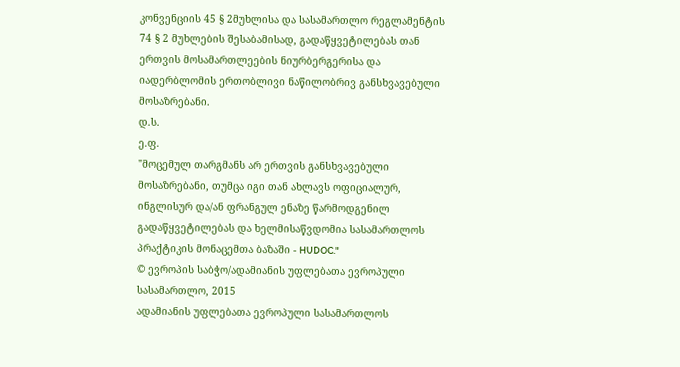კონვენციის 45 § 2მუხლისა და სასამართლო რეგლამენტის 74 § 2 მუხლების შესაბამისად, გადაწყვეტილებას თან ერთვის მოსამართლეების ნიურბერგერისა და იადერბლომის ერთობლივი ნაწილობრივ განსხვავებული მოსაზრებანი.
დ.ს.
ე.ფ.
"მოცემულ თარგმანს არ ერთვის განსხვავებული მოსაზრებანი, თუმცა იგი თან ახლავს ოფიციალურ, ინგლისურ და/ან ფრანგულ ენაზე წარმოდგენილ გადაწყვეტილებას და ხელმისაწვდომია სასამართლოს პრაქტიკის მონაცემთა ბაზაში - HUDOC."
© ევროპის საბჭო/ადამიანის უფლებათა ევროპული სასამართლო, 2015
ადამიანის უფლებათა ევროპული სასამართლოს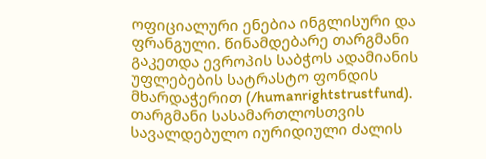ოფიციალური ენებია ინგლისური და ფრანგული. წინამდებარე თარგმანი გაკეთდა ევროპის საბჭოს ადამიანის უფლებების სატრასტო ფონდის მხარდაჭერით (/humanrightstrustfund). თარგმანი სასამართლოსთვის სავალდებულო იურიდიული ძალის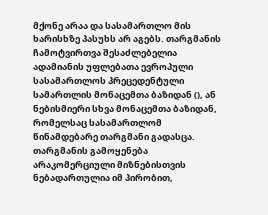მქონე არაა და სასამართლო მის ხარისხზე პასუხს არ აგებს. თარგმანის ჩამოტვირთვა შესაძლებელია ადამიანის უფლებათა ევროპული სასამართლოს პრეცედენტული სამართლის მონაცემთა ბაზიდან (), ან ნებისმიერი სხვა მონაცემთა ბაზიდან, რომელსაც სასამართლომ წინამდებარე თარგმანი გადასცა. თარგმანის გამოყენება არაკომერციული მიზნებისთვის ნებადართულია იმ პირობით,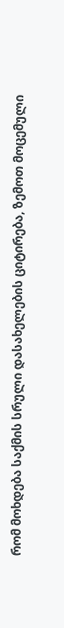რომ მოხდება საქმის სრული დასახელების ციტირება, ზემოთ მოცემული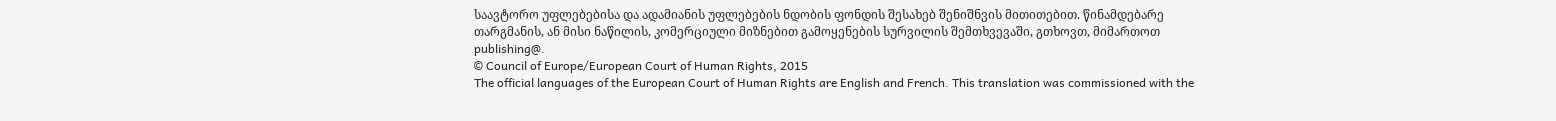საავტორო უფლებებისა და ადამიანის უფლებების ნდობის ფონდის შესახებ შენიშნვის მითითებით. წინამდებარე თარგმანის, ან მისი ნაწილის, კომერციული მიზნებით გამოყენების სურვილის შემთხვევაში, გთხოვთ, მიმართოთ publishing@.
© Council of Europe/European Court of Human Rights, 2015
The official languages of the European Court of Human Rights are English and French. This translation was commissioned with the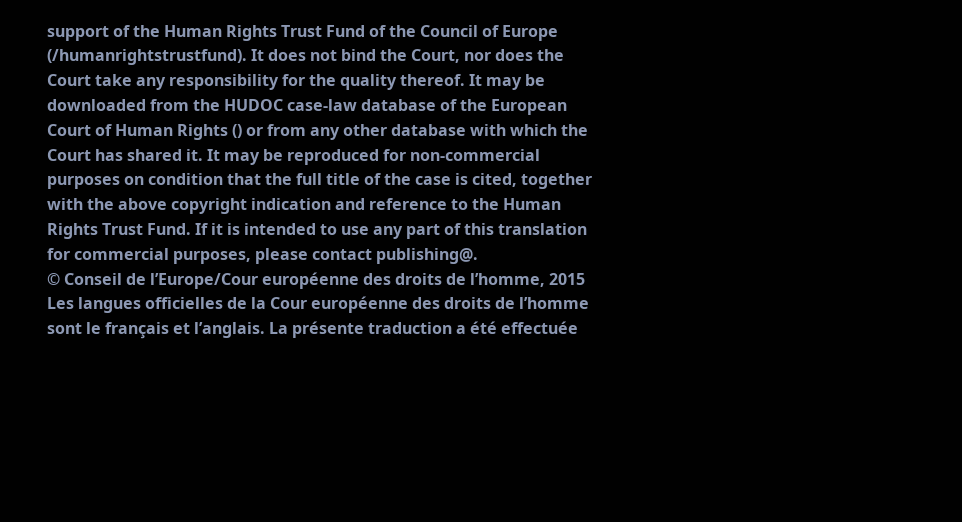support of the Human Rights Trust Fund of the Council of Europe (/humanrightstrustfund). It does not bind the Court, nor does the Court take any responsibility for the quality thereof. It may be downloaded from the HUDOC case-law database of the European Court of Human Rights () or from any other database with which the Court has shared it. It may be reproduced for non-commercial purposes on condition that the full title of the case is cited, together with the above copyright indication and reference to the Human Rights Trust Fund. If it is intended to use any part of this translation for commercial purposes, please contact publishing@.
© Conseil de l’Europe/Cour européenne des droits de l’homme, 2015
Les langues officielles de la Cour européenne des droits de l’homme sont le français et l’anglais. La présente traduction a été effectuée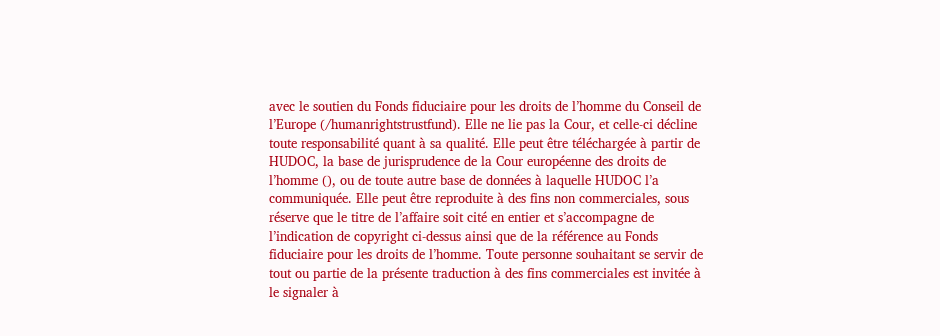avec le soutien du Fonds fiduciaire pour les droits de l’homme du Conseil de l’Europe (/humanrightstrustfund). Elle ne lie pas la Cour, et celle-ci décline toute responsabilité quant à sa qualité. Elle peut être téléchargée à partir de HUDOC, la base de jurisprudence de la Cour européenne des droits de l’homme (), ou de toute autre base de données à laquelle HUDOC l’a communiquée. Elle peut être reproduite à des fins non commerciales, sous réserve que le titre de l’affaire soit cité en entier et s’accompagne de l’indication de copyright ci-dessus ainsi que de la référence au Fonds fiduciaire pour les droits de l’homme. Toute personne souhaitant se servir de tout ou partie de la présente traduction à des fins commerciales est invitée à le signaler à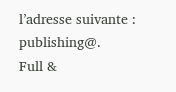l’adresse suivante : publishing@.
Full &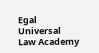Egal Universal Law Academy